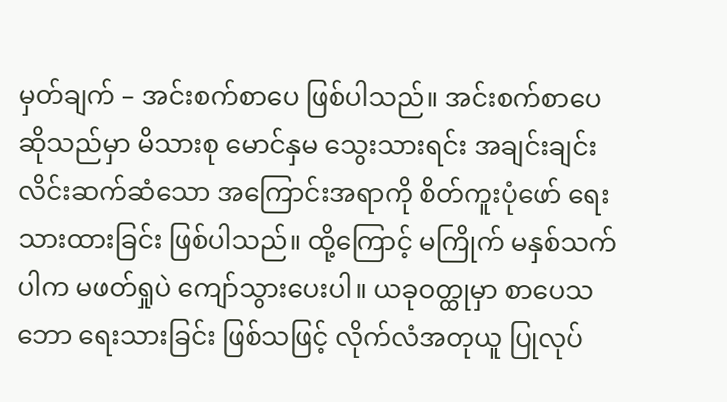မှတ်ချက် – အင်းစက်စာပေ ဖြစ်ပါသည်။ အင်းစက်စာပေဆိုသည်မှာ မိသားစု မောင်နှမ သွေးသားရင်း အချင်းချင်း လိင်းဆက်ဆံသော အကြောင်းအရာကို စိတ်ကူးပုံဖော် ရေးသားထားခြင်း ဖြစ်ပါသည်။ ထို့ကြောင့် မကြိုက် မနှစ်သက်ပါက မဖတ်ရှုပဲ ကျော်သွားပေးပါ။ ယခုဝတ္ထုမှာ စာပေသဘော ရေးသားခြင်း ဖြစ်သဖြင့် လိုက်လံအတုယူ ပြုလုပ်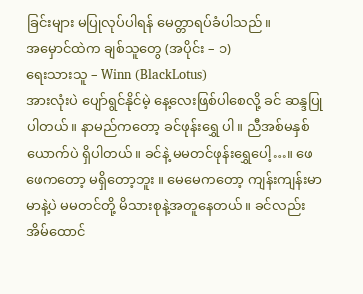ခြင်းများ မပြုလုပ်ပါရန် မေတ္တာရပ်ခံပါသည်။
အမှောင်ထဲက ချစ်သူတွေ (အပိုင်း – ၁)
ရေးသားသူ – Winn (BlackLotus)
အားလုံးပဲ ပျော်ရွင်နိုင်မဲ့ နေ့လေးဖြစ်ပါစေလို့ ခင် ဆန္ဒပြုပါတယ်။ နာမည်ကတော့ ခင်ဖုန်းရွှေ ပါ။ ညီအစ်မနှစ်ယောက်ပဲ ရှိပါတယ်။ ခင်နဲ့ မမတင်ဖုန်းရွှေပေါ့…။ ဖေဖေကတော့ မရှိတော့ဘူး ။ မေမေကတော့ ကျန်းကျန်းမာမာနဲ့ပဲ မမတင်တို့ မိသားစုနဲ့အတူနေတယ်။ ခင်လည်း အိမ်ထောင်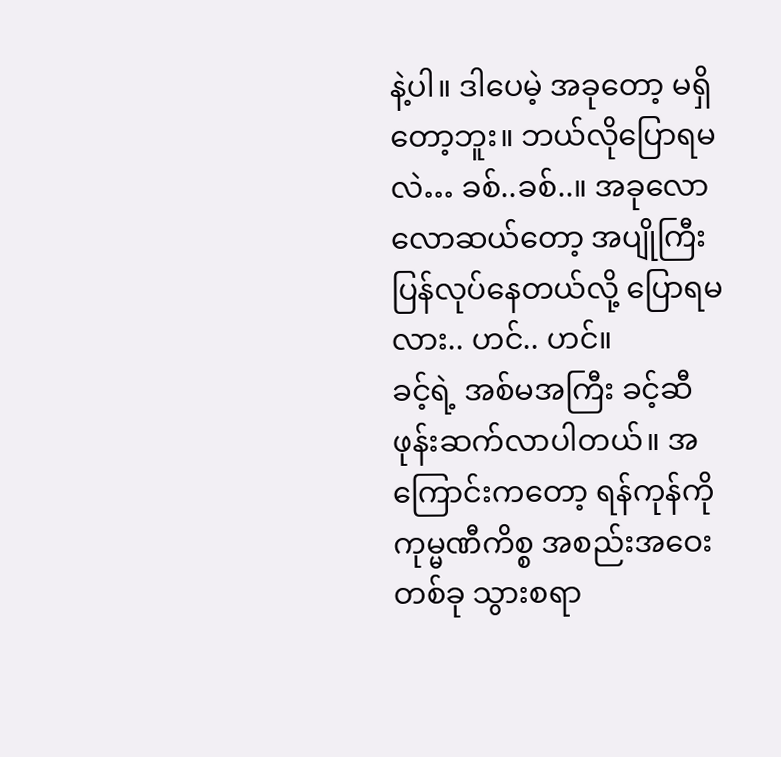နဲ့ပါ။ ဒါပေမဲ့ အခုတော့ မရှိတော့ဘူး။ ဘယ်လိုပြောရမလဲ… ခစ်..ခစ်..။ အခုလောလောဆယ်တော့ အပျိုကြီး ပြန်လုပ်နေတယ်လို့ ပြောရမလား.. ဟင်.. ဟင်။
ခင့်ရဲ့ အစ်မအကြီး ခင့်ဆီဖုန်းဆက်လာပါတယ်။ အကြောင်းကတော့ ရန်ကုန်ကို ကုမ္မဏီကိစ္စ အစည်းအဝေးတစ်ခု သွားစရာ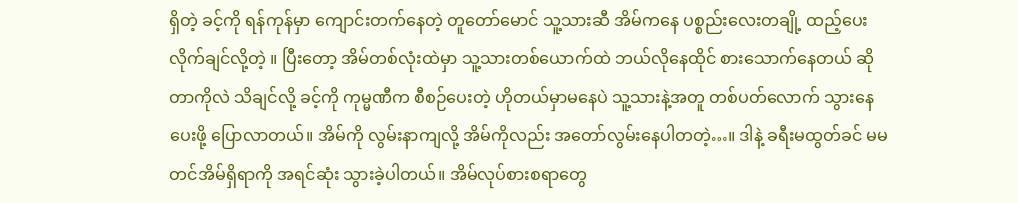ရှိတဲ့ ခင့်ကို ရန်ကုန်မှာ ကျောင်းတက်နေတဲ့ တူတော်မောင် သူ့သားဆီ အိမ်ကနေ ပစ္စည်းလေးတချို့ ထည့်ပေးလိုက်ချင်လို့တဲ့ ။ ပြီးတော့ အိမ်တစ်လုံးထဲမှာ သူ့သားတစ်ယောက်ထဲ ဘယ်လိုနေထိုင် စားသောက်နေတယ် ဆိုတာကိုလဲ သိချင်လို့ ခင့်ကို ကုမ္မဏီက စီစဉ်ပေးတဲ့ ဟိုတယ်မှာမနေပဲ သူ့သားနဲ့အတူ တစ်ပတ်လောက် သွားနေပေးဖို့ ပြောလာတယ်။ အိမ်ကို လွမ်းနာကျလို့ အိမ်ကိုလည်း အတော်လွမ်းနေပါတတဲ့…။ ဒါနဲ့ ခရီးမထွတ်ခင် မမတင်အိမ်ရှိရာကို အရင်ဆုံး သွားခဲ့ပါတယ်။ အိမ်လုပ်စားစရာတွေ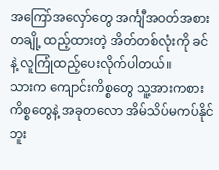အကြော်အလှော်တွေ အင်္ကျီအဝတ်အစားတချို့ ထည့်ထားတဲ့ အိတ်တစ်လုံးကို ခင်နဲ့ လူကြုံထည့်ပေးလိုက်ပါတယ်။
သားက ကျောင်းကိစ္စတွေ သူ့အားကစားကိစ္စတွေနဲ့ အခုတလော အိမ်သိပ်မကပ်နိုင်ဘူး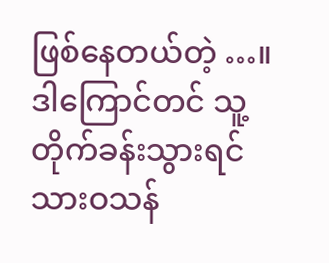ဖြစ်နေတယ်တဲ့ …။ ဒါကြောင်တင် သူ့တိုက်ခန်းသွားရင် သားဝသန်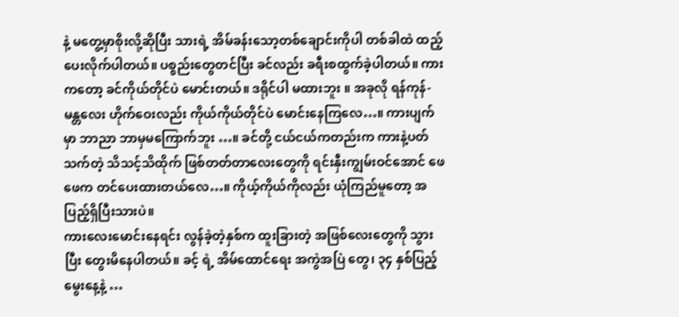နဲ့ မတွေ့မှာစိုးလို့ဆိုပြီး သားရဲ့ အိမ်ခန်းသော့တစ်ချောင်းကိုပါ တစ်ခါထဲ ထည့်ပေးလိုက်ပါတယ်။ ပစ္စည်းတွေတင်ပြီး ခင်လည်း ခရီးစထွက်ခဲ့ပါတယ်။ ကားကတော့ ခင်ကိုယ်တိုင်ပဲ မောင်းတယ်။ ဒရိုင်ပါ မထားဘူး ။ အခုလို ရန်ကုန်-မန္တလေး ဟိုက်ဝေးလည်း ကိုယ်ကိုယ်တိုင်ပဲ မောင်းနေကြလေ…။ ကားပျက်မှာ ဘာညာ ဘာမှမကြောက်ဘူး …။ ခင်တို့ ငယ်ငယ်ကတည်းက ကားနဲ့ပတ်သက်တဲ့ သိသင့်သိထိုက် ဖြစ်တတ်တာလေးတွေကို ရင်းနှီးကျွမ်းဝင်အောင် ဖေဖေက တင်ပေးထားတယ်လေ…။ ကိုယ့်ကိုယ်ကိုလည်း ယုံကြည်မူတော့ အပြည့်ရှိပြီးသားပဲ။
ကားလေးမောင်းနေရင်း လွန်ခဲ့တဲ့နှစ်က ထူးခြားတဲ့ အဖြစ်လေးတွေကို သွားပြီး တွေးမိနေပါတယ်။ ခင့် ရဲ့ အိမ်ထောင်ရေး အကွဲအပြဲ တွေ၊ ၃၄ နှစ်ပြည့် မွေးနေ့နဲ့ …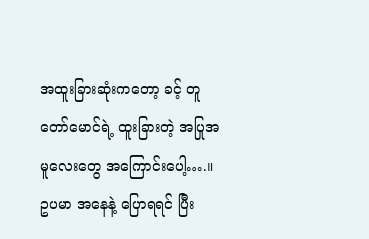အထူးခြားဆုံးကတော့ ခင့် တူတော်မောင်ရဲ့ ထူးခြားတဲ့ အပြုအမူလေးတွေ အကြောင်းပေါ့….။
ဥပမာ အနေနဲ့ ပြောရရင် ပြီး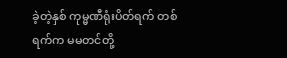ခဲ့တဲ့နှစ် ကုမ္မဏီရုံးပိတ်ရက် တစ်ရက်က မမတင်တို့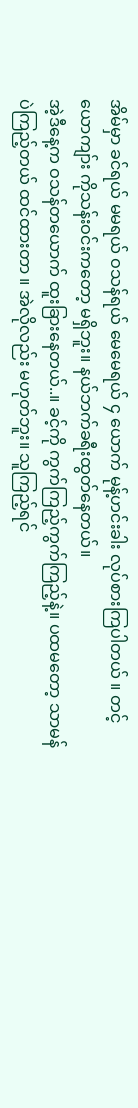အိမ်မှာ ခင်ရယ် မမရယ် ဝသန်ရယ် မေမေရယ် ၄ ယောက် မုန့်ဟင်းခါး လုပ်စားကြပါတယ် ။ တင့်ယောကျာ်း ကိုသန်းဝင်းကတော့ မရှိဘူး။ နယ်ဘက်ခရီးထွတ်နေတယ်။
အဲ့ဒီနေ့က ဝသန်တယောက် ထူးခြားနေတယ်..။ ခင့်ကို ကွက်ကြည့်ကွက်ကြည့်နဲ့။ ပထမတော့ သာမန်ပဲကြည့်တယ် ထင်ထားတာ ။ အဲလိုလည်း မဟုတ်ဘူး။ သူကြည့်ရင်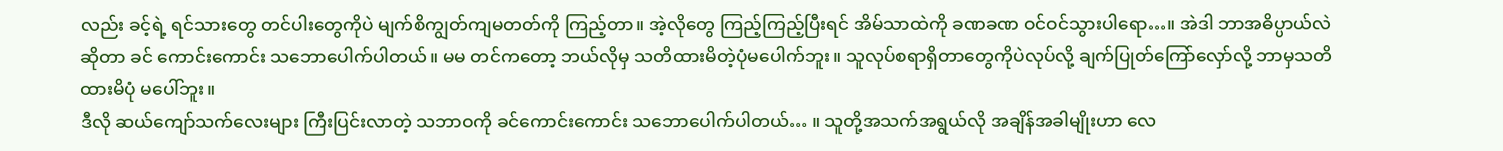လည်း ခင့်ရဲ့ ရင်သားတွေ တင်ပါးတွေကိုပဲ မျက်စိကျွတ်ကျမတတ်ကို ကြည့်တာ။ အဲ့လိုတွေ ကြည့်ကြည့်ပြီးရင် အိမ်သာထဲကို ခဏခဏ ဝင်ဝင်သွားပါရော…။ အဲဒါ ဘာအဓိပ္ပာယ်လဲဆိုတာ ခင် ကောင်းကောင်း သဘောပေါက်ပါတယ်။ မမ တင်ကတော့ ဘယ်လိုမှ သတိထားမိတဲ့ပုံမပေါက်ဘူး။ သူလုပ်စရာရှိတာတွေကိုပဲလုပ်လို့ ချက်ပြုတ်ကြော်လှော်လို့ ဘာမှသတိထားမိပုံ မပေါ်ဘူး။
ဒီလို ဆယ်ကျော်သက်လေးများ ကြီးပြင်းလာတဲ့ သဘာဝကို ခင်ကောင်းကောင်း သဘောပေါက်ပါတယ်… ။ သူတို့အသက်အရွယ်လို အချိန်အခါမျိုးဟာ လေ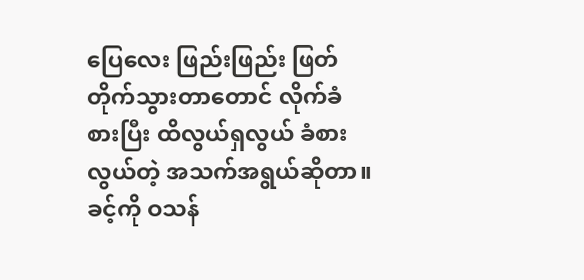ပြေလေး ဖြည်းဖြည်း ဖြတ်တိုက်သွားတာတောင် လိုက်ခံစားပြီး ထိလွယ်ရှလွယ် ခံစားလွယ်တဲ့ အသက်အရွယ်ဆိုတာ။
ခင့်ကို ဝသန်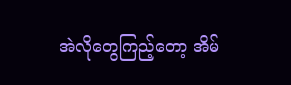အဲလိုတွေကြည့်တော့ အိမ်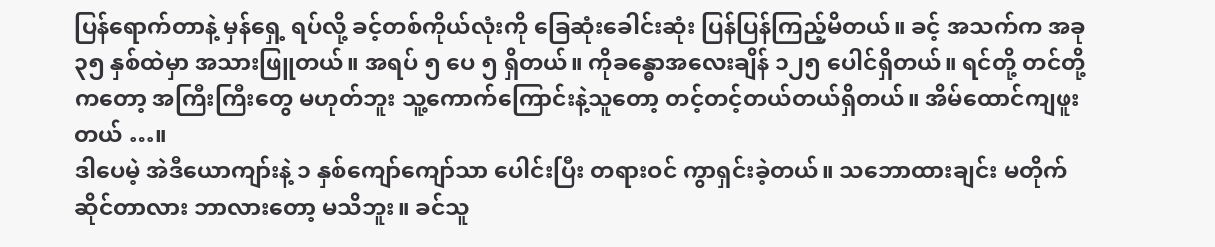ပြန်ရောက်တာနဲ့ မှန်ရှေ့ ရပ်လို့ ခင့်တစ်ကိုယ်လုံးကို ခြေဆုံးခေါင်းဆုံး ပြန်ပြန်ကြည့်မိတယ်။ ခင့် အသက်က အခု ၃၅ နှစ်ထဲမှာ အသားဖြူတယ်။ အရပ် ၅ ပေ ၅ ရှိတယ်။ ကိုခန္ဓောအလေးချိန် ၁၂၅ ပေါင်ရှိတယ်။ ရင်တို့ တင်တို့ကတော့ အကြီးကြီးတွေ မဟုတ်ဘူး သူ့ကောက်ကြောင်းနဲ့သူတော့ တင့်တင့်တယ်တယ်ရှိတယ်။ အိမ်ထောင်ကျဖူးတယ် …။
ဒါပေမဲ့ အဲဒီယောကျာ်းနဲ့ ၁ နှစ်ကျော်ကျော်သာ ပေါင်းပြီး တရားဝင် ကွာရှင်းခဲ့တယ်။ သဘောထားချင်း မတိုက်ဆိုင်တာလား ဘာလားတော့ မသိဘူး။ ခင်သူ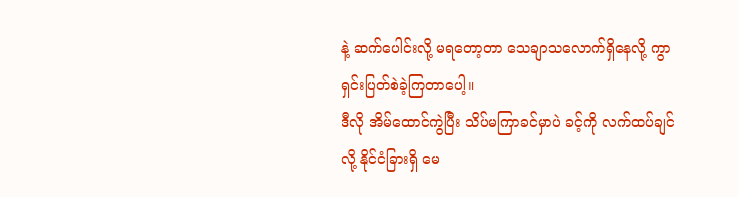နဲ့ ဆက်ပေါင်းလို့ မရတော့တာ သေချာသလောက်ရှိနေလို့ ကွာရှင်းပြတ်စဲခဲ့ကြတာပေါ့။
ဒီလို အိမ်ထောင်ကွဲပြီး သိပ်မကြာခင်မှာပဲ ခင့်ကို လက်ထပ်ချင်လို့ နိုင်ငံခြားရှိ မေ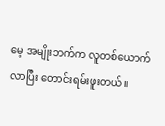မေ့ အမျိုးဘက်က လူတစ်ယောက် လာပြီး တောင်းရမ်းဖူးတယ်။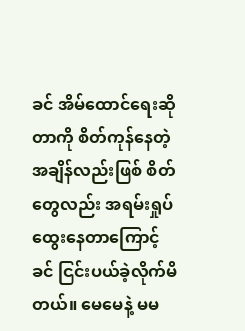ခင် အိမ်ထောင်ရေးဆိုတာကို စိတ်ကုန်နေတဲ့ အချိန်လည်းဖြစ် စိတ်တွေလည်း အရမ်းရှုပ်ထွေးနေတာကြောင့် ခင် ငြင်းပယ်ခဲ့လိုက်မိတယ်။ မေမေနဲ့ မမ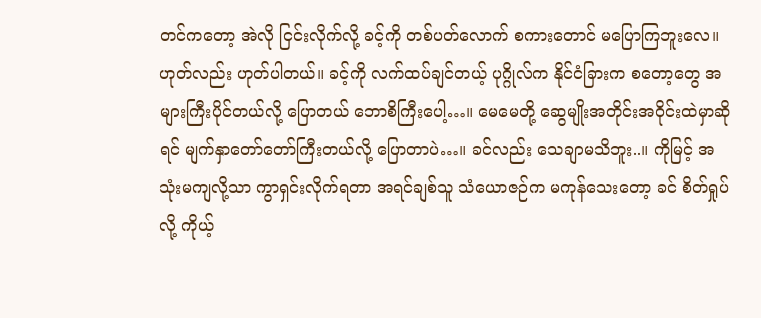တင်ကတော့ အဲလို ငြင်းလိုက်လို့ ခင့်ကို တစ်ပတ်လောက် စကားတောင် မပြောကြဘူးလေ။
ဟုတ်လည်း ဟုတ်ပါတယ်။ ခင့်ကို လက်ထပ်ချင်တယ့် ပုဂ္ဂိုလ်က နိုင်ငံခြားက စတော့တွေ အများကြီးပိုင်တယ်လို့ ပြောတယ် ဘောစိကြီးပေါ့…။ မေမေတို့ ဆွေမျိုးအတိုင်းအဝိုင်းထဲမှာဆိုရင် မျက်နှာတော်တော်ကြီးတယ်လို့ ပြောတာပဲ…။ ခင်လည်း သေချာမသိဘူး..။ ကိုမြင့် အသုံးမကျလို့သာ ကွာရှင်းလိုက်ရတာ အရင်ချစ်သူ သံယောဇဉ်က မကုန်သေးတော့ ခင် စိတ်ရှုပ်လို့ ကိုယ့်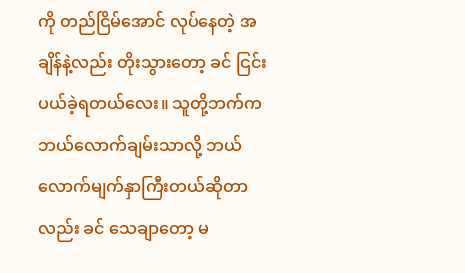ကို တည်ငြိမ်အောင် လုပ်နေတဲ့ အချိန်နဲ့လည်း တိုးသွားတော့ ခင် ငြင်းပယ်ခဲ့ရတယ်လေး။ သူတို့ဘက်က ဘယ်လောက်ချမ်းသာလို့ ဘယ်လောက်မျက်နှာကြီးတယ်ဆိုတာလည်း ခင် သေချာတော့ မ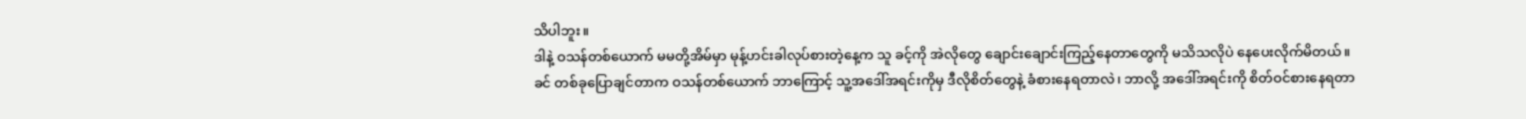သိပါဘူး။
ဒါနဲ့ ဝသန်တစ်ယောက် မမတို့အိမ်မှာ မုန့်ဟင်းခါလုပ်စားတဲ့နေ့က သူ ခင့်ကို အဲလိုတွေ ချောင်းချောင်းကြည့်နေတာတွေကို မသိသလိုပဲ နေပေးလိုက်မိတယ်။
ခင် တစ်ခုပြောချင်တာက ဝသန်တစ်ယောက် ဘာကြောင့် သူ့အဒေါ်အရင်းကိုမှ ဒီလိုစိတ်တွေနဲ့ ခံစားနေရတာလဲ၊ ဘာလို့ အဒေါ်အရင်းကို စိတ်ဝင်စားနေရတာ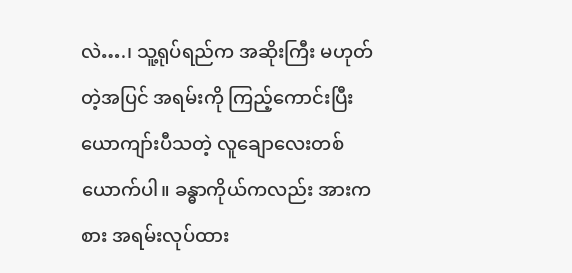လဲ….၊ သူ့ရုပ်ရည်က အဆိုးကြီး မဟုတ်တဲ့အပြင် အရမ်းကို ကြည့်ကောင်းပြီး ယောကျာ်းပီသတဲ့ လူချောလေးတစ်ယောက်ပါ။ ခန္ဓာကိုယ်ကလည်း အားကစား အရမ်းလုပ်ထား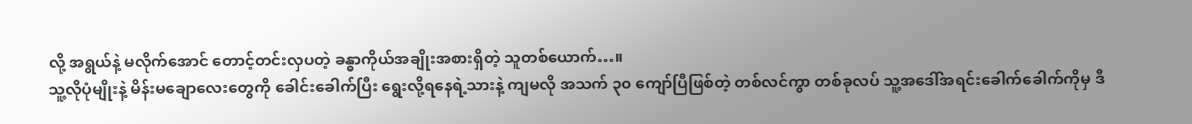လို့ အရွယ်နဲ့ မလိုက်အောင် တောင့်တင်းလှပတဲ့ ခန္ဓာကိုယ်အချိုးအစားရှိတဲ့ သူတစ်ယောက်…။
သူ့လိုပုံမျိုးနဲ့ မိန်းမချောလေးတွေကို ခေါင်းခေါက်ပြီး ရွေးလို့ရနေရဲ့သားနဲ့ ကျမလို အသက် ၃၀ ကျော်ပြီဖြစ်တဲ့ တစ်လင်ကွာ တစ်ခုလပ် သူ့အဒေါ်အရင်းခေါက်ခေါက်ကိုမှ ဒီ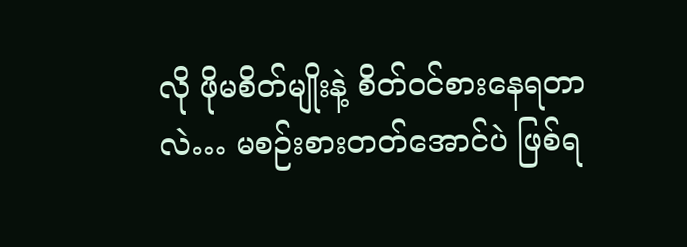လို ဖိုမစိတ်မျိုးနဲ့ စိတ်ဝင်စားနေရတာလဲ… မစဉ်းစားတတ်အောင်ပဲ ဖြစ်ရ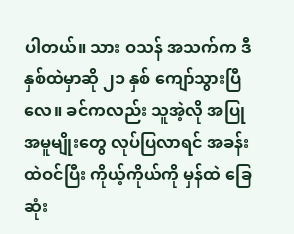ပါတယ်။ သား ဝသန် အသက်က ဒီနှစ်ထဲမှာဆို ၂၁ နှစ် ကျော်သွားပြီလေ။ ခင်ကလည်း သူအဲ့လို အပြုအမူမျိုးတွေ လုပ်ပြလာရင် အခန်းထဲဝင်ပြီး ကိုယ့်ကိုယ်ကို မှန်ထဲ ခြေဆုံး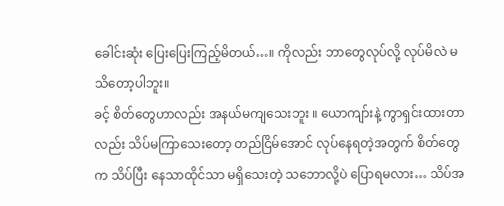ခေါင်းဆုံး ပြေးပြေးကြည့်မိတယ်…။ ကိုလည်း ဘာတွေလုပ်လို့ လုပ်မိလဲ မသိတော့ပါဘူး။
ခင့် စိတ်တွေဟာလည်း အနယ်မကျသေးဘူး ။ ယောကျာ်းနဲ့ ကွာရှင်းထားတာလည်း သိပ်မကြာသေးတော့ တည်ငြိမ်အောင် လုပ်နေရတဲ့အတွက် စိတ်တွေက သိပ်ပြီး နေသာထိုင်သာ မရှိသေးတဲ့ သဘောလို့ပဲ ပြောရမလား… သိပ်အ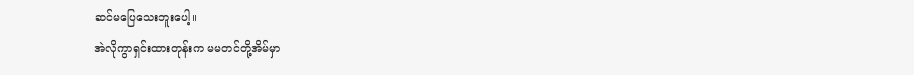ဆင်မပြေသေးဘူးပေါ့။
အဲလိုကွာရှင်းထားတုန်းက မမတင်တို့အိမ်မှာ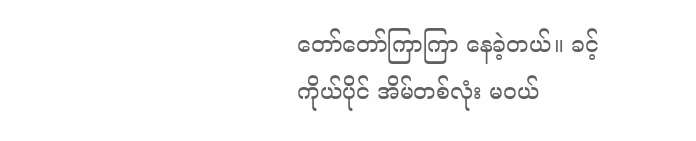တော်တော်ကြာကြာ နေခဲ့တယ်။ ခင့်ကိုယ်ပိုင် အိမ်တစ်လုံး မဝယ်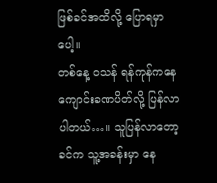ဖြစ်ခင်အထိလို့ ပြောရမှာပေါ့။
တစ်နေ့ ဝသန် ရန်ကုန်ကနေ ကျောင်းခဏပိတ်လို့ ပြန်လာပါတယ်…။ သူပြန်လာတော့ ခင်က သူ့အခန်းမှာ နေ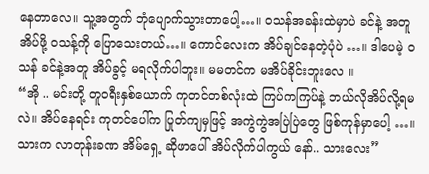နေတာလေ။ သူ့အတွက် ဘုံပျောက်သွားတာပေါ့…။ ဝသန်အခန်းထဲမှာပဲ ခင်နဲ့ အတူအိပ်ဖို့ ဝသန့်ကို ပြောသေးတယ်…။ ကောင်လေးက အိပ်ချင်နေတဲ့ပုံပဲ …။ ဒါပေမဲ့ ဝသန် ခင်နဲ့အတူ အိပ်ခွင့် မရလိုက်ပါဘူး။ မမတင်က မအိပ်ခိုင်းဘူးလေ ။
“အို .. မင်းတို့ တူဝရီးနှစ်ယောက် ကုတင်တစ်လုံးထဲ ကြပ်ကကြပ်နဲ့ ဘယ်လိုအိပ်လို့ရမလဲ။ အိပ်နေရင်း ကုတင်ပေါ်က ပြုတ်ကျမှဖြင့် အကွဲကွဲအပြဲပြဲတွေ ဖြစ်ကုန်မှာပေါ့ …။ သားက လာတုန်းခဏ အိမ်ရှေ့ ဆိုဖာပေါ် အိပ်လိုက်ပါကွယ် နော်.. သားလေး”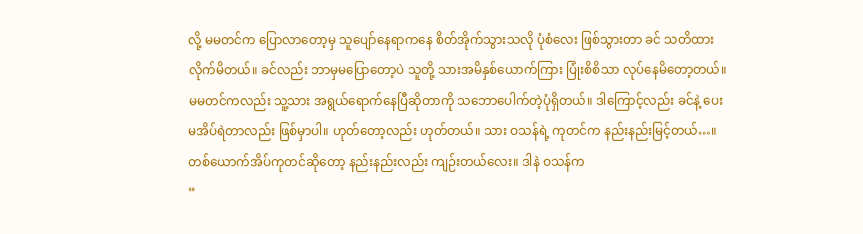လို့ မမတင်က ပြောလာတော့မှ သူပျော်နေရာကနေ စိတ်အိုက်သွားသလို ပုံစံလေး ဖြစ်သွားတာ ခင် သတိထားလိုက်မိတယ်။ ခင်လည်း ဘာမှမပြောတော့ပဲ သူတို့ သားအမိနှစ်ယောက်ကြား ပြုံးစိစိသာ လုပ်နေမိတော့တယ်။ မမတင်ကလည်း သူ့သား အရွယ်ရောက်နေပြီဆိုတာကို သဘောပေါက်တဲ့ပုံရှိတယ်။ ဒါကြောင့်လည်း ခင်နဲ့ ပေးမအိပ်ရဲတာလည်း ဖြစ်မှာပါ။ ဟုတ်တော့လည်း ဟုတ်တယ်။ သား ဝသန်ရဲ့ ကုတင်က နည်းနည်းမြင့်တယ်…။ တစ်ယောက်အိပ်ကုတင်ဆိုတော့ နည်းနည်းလည်း ကျဉ်းတယ်လေး။ ဒါနဲ ဝသန်က
“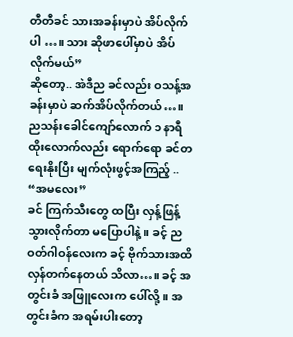တီတီခင် သားအခန်းမှာပဲ အိပ်လိုက်ပါ …။ သား ဆိုဖာပေါ်မှာပဲ အိပ်လိုက်မယ်”
ဆိုတော့.. အဲဒီည ခင်လည်း ဝသန့်အခန်းမှာပဲ ဆက်အိပ်လိုက်တယ်…။ ညသန်းခေါင်ကျော်လောက် ၁ နာရီ ထိုးလောက်လည်း ရောက်ရော ခင်တရေးနိုးပြီး မျက်လုံးဖွင့်အကြည့် ..
“အမလေး”
ခင် ကြက်သီးတွေ ထပြီး လှန့်ဖြန့်သွားလိုက်တာ မပြောပါနဲ့။ ခင့် ညဝတ်ဂါဝန်လေးက ခင့် ဗိုက်သားအထိ လှန်တက်နေတယ် သိလာ…။ ခင့် အတွင်းခံ အဖြူလေးက ပေါ်လို့။ အတွင်းခံက အရမ်းပါးတော့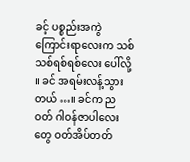ခင့် ပစ္စည်းအကွဲကြောင်းရာလေးက သစ်သစ်ရစ်ရစ်လေး ပေါ်လို့ ။ ခင် အရမ်းလန့်သွားတယ် …။ ခင်က ညဝတ် ဂါဝန်ဇာပါလေးတွေ ဝတ်အိပ်တတ်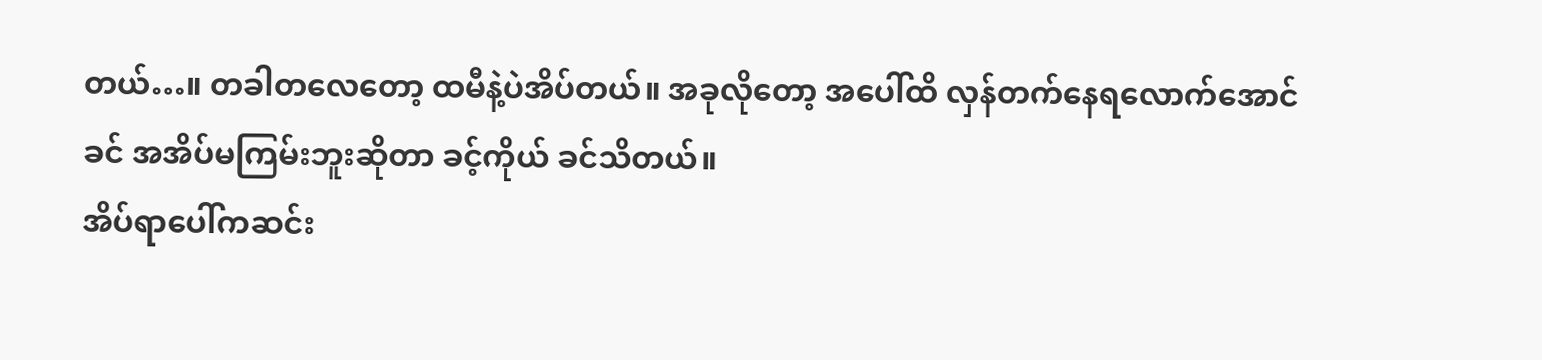တယ်…။ တခါတလေတော့ ထမီနဲ့ပဲအိပ်တယ်။ အခုလိုတော့ အပေါ်ထိ လှန်တက်နေရလောက်အောင် ခင် အအိပ်မကြမ်းဘူးဆိုတာ ခင့်ကိုယ် ခင်သိတယ်။
အိပ်ရာပေါ်ကဆင်း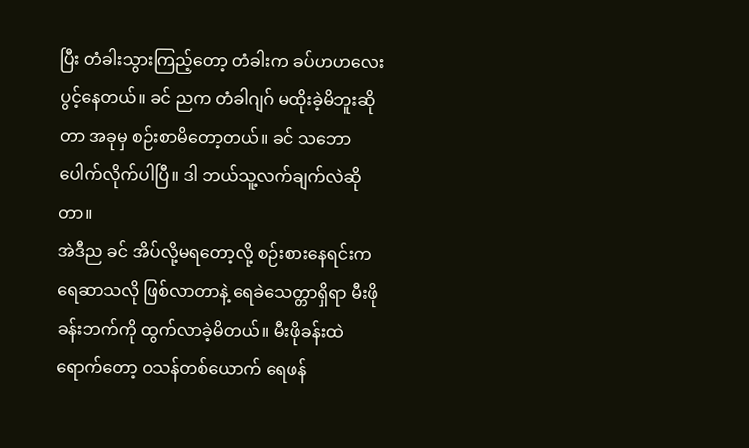ပြီး တံခါးသွားကြည့်တော့ တံခါးက ခပ်ဟဟလေး ပွင့်နေတယ်။ ခင် ညက တံခါဂျဂ် မထိုးခဲ့မိဘူးဆိုတာ အခုမှ စဉ်းစာမိတော့တယ်။ ခင် သဘောပေါက်လိုက်ပါပြီ။ ဒါ ဘယ်သူ့လက်ချက်လဲဆိုတာ။
အဲဒီည ခင် အိပ်လို့မရတော့လို့ စဉ်းစားနေရင်းက ရေဆာသလို ဖြစ်လာတာနဲ့ ရေခဲသေတ္တာရှိရာ မီးဖိုခန်းဘက်ကို ထွက်လာခဲ့မိတယ်။ မီးဖိုခန်းထဲရောက်တော့ ဝသန်တစ်ယောက် ရေဖန်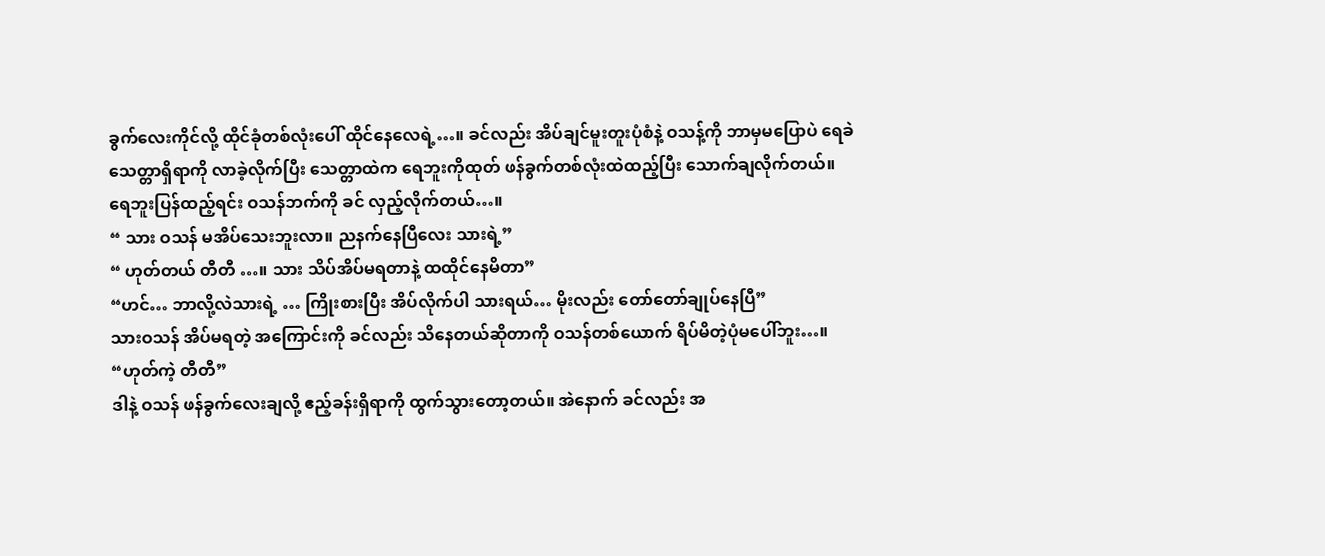ခွက်လေးကိုင်လို့ ထိုင်ခုံတစ်လုံးပေါ် ထိုင်နေလေရဲ့…။ ခင်လည်း အိပ်ချင်မူးတူးပုံစံနဲ့ ဝသန့်ကို ဘာမှမပြောပဲ ရေခဲသေတ္တာရှိရာကို လာခဲ့လိုက်ပြီး သေတ္တာထဲက ရေဘူးကိုထုတ် ဖန်ခွက်တစ်လုံးထဲထည့်ပြီး သောက်ချလိုက်တယ်။ ရေဘူးပြန်ထည့်ရင်း ဝသန်ဘက်ကို ခင် လှည့်လိုက်တယ်…။
“ သား ဝသန် မအိပ်သေးဘူးလာ။ ညနက်နေပြီလေး သားရဲ့”
“ ဟုတ်တယ် တီတီ …။ သား သိပ်အိပ်မရတာနဲ့ ထထိုင်နေမိတာ”
“ဟင်… ဘာလို့လဲသားရဲ့ … ကြိုးစားပြီး အိပ်လိုက်ပါ သားရယ်… မိုးလည်း တော်တော်ချုပ်နေပြီ”
သားဝသန် အိပ်မရတဲ့ အကြောင်းကို ခင်လည်း သိနေတယ်ဆိုတာကို ဝသန်တစ်ယောက် ရိပ်မိတဲ့ပုံမပေါ်ဘူး…။
“ဟုတ်ကဲ့ တီတီ”
ဒါနဲ့ ဝသန် ဖန်ခွက်လေးချလို့ ဧည့်ခန်းရှိရာကို ထွက်သွားတော့တယ်။ အဲနောက် ခင်လည်း အ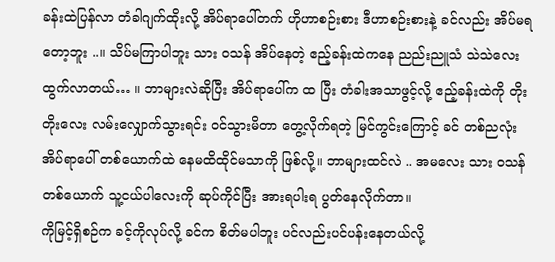ခန်းထဲပြန်လာ တံခါဂျက်ထိုးလို့ အိပ်ရာပေါ်တက် ဟိုဟာစဉ်းစား ဒီဟာစဉ်းစားနဲ့ ခင်လည်း အိပ်မရတော့ဘူး ..။ သိပ်မကြာပါဘူး သား ဝသန် အိပ်နေတဲ့ ဧည့်ခန်းထဲကနေ ညည်းညူသံ သဲသဲလေး ထွက်လာတယ်… ။ ဘာများလဲဆိုပြီး အိပ်ရာပေါ်က ထ ပြီး တံခါးအသာဖွင့်လို့ ဧည့်ခန်းထဲကို တိုးတိုးလေး လမ်းလျှောက်သွားရင်း ဝင်သွားမိတာ တွေ့လိုက်ရတဲ့ မြင်ကွင်းကြောင့် ခင် တစ်ညလုံး အိပ်ရာပေါ် တစ်ယောက်ထဲ နေမထိထိုင်မသာကို ဖြစ်လို့။ ဘာများထင်လဲ .. အမလေး သား ဝသန်တစ်ယောက် သူ့ငယ်ပါလေးကို ဆုပ်ကိုင်ပြီး အားရပါးရ ပွတ်နေလိုက်တာ။
ကိုမြင့်ရှိစဉ်က ခင့်ကိုလုပ်လို့ ခင်က စိတ်မပါဘူး ပင်လည်းပင်ပန်းနေတယ်လို့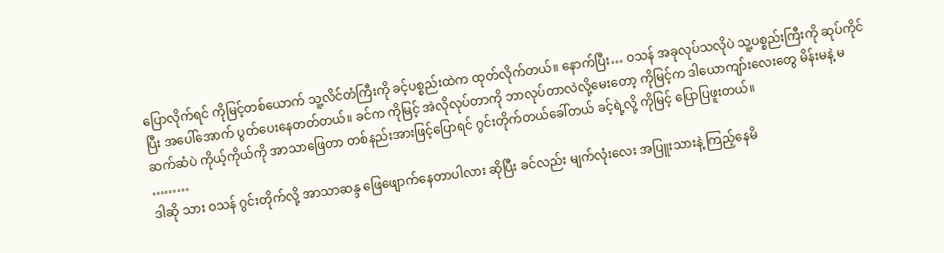ပြောလိုက်ရင် ကိုမြင့်တစ်ယောက် သူ့လိင်တံကြီးကို ခင့်ပစ္စည်းထဲက ထုတ်လိုက်တယ်။ နောက်ပြီး… ဝသန် အခုလုပ်သလိုပဲ သူ့ပစ္စည်းကြီးကို ဆုပ်ကိုင်ပြီး အပေါ်အောက် ပွတ်ပေးနေတတ်တယ်။ ခင်က ကိုမြင့် အဲလိုလုပ်တာကို ဘာလုပ်တာလဲလို့မေးတော့ ကိုမြင့်က ဒါယောကျာ်းလေးတွေ မိန်းမနဲ့ မဆက်ဆံပဲ ကိုယ့်ကိုယ်ကို အာသာဖြေတာ တစ်နည်းအားဖြင့်ပြောရင် ဂွင်းတိုက်တယ်ခေါ်တယ် ခင့်ရဲ့လို့ ကိုမြင့် ပြောပြဖူးတယ်။
………
ဒါဆို သား ဝသန် ဂွင်းတိုက်လို့ အာသာဆန္ဒ ဖြေဖျောက်နေတာပါလား ဆိုပြီး ခင်လည်း မျက်လုံးလေး အပြူးသားနဲ့ ကြည့်နေမိ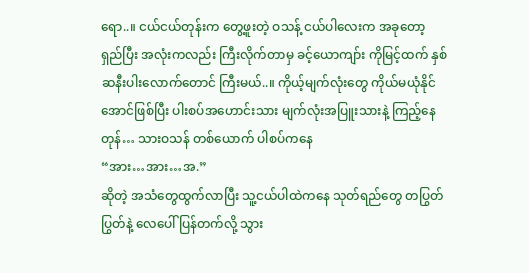ရော..။ ငယ်ငယ်တုန်းက တွေ့ဖူးတဲ့ ဝသန့် ငယ်ပါလေးက အခုတော့ ရှည်ပြီး အလုံးကလည်း ကြီးလိုက်တာမှ ခင့်ယောကျာ်း ကိုမြင့်ထက် နှစ်ဆနီးပါးလောက်တောင် ကြီးမယ်..။ ကိုယ့်မျက်လုံးတွေ ကိုယ်မယုံနိုင်အောင်ဖြစ်ပြီး ပါးစပ်အဟောင်းသား မျက်လုံးအပြူးသားနဲ့ ကြည့်နေတုန်… သားဝသန် တစ်ယောက် ပါစပ်ကနေ
“အား…အား…အ.”
ဆိုတဲ့ အသံတွေထွက်လာပြီး သူ့ငယ်ပါထဲကနေ သုတ်ရည်တွေ တပြွတ်ပြွတ်နဲ့ လေပေါ် ပြန်တက်လို့ သွား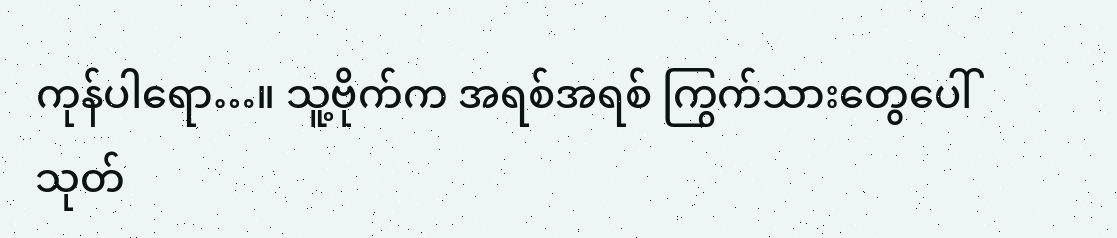ကုန်ပါရော…။ သူ့ဗိုက်က အရစ်အရစ် ကြွက်သားတွေပေါ် သုတ်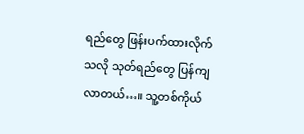ရည်တွေ ဖြန်းပက်ထားလိုက်သလို သုတ်ရည်တွေ ပြန်ကျလာတယ်…။ သူ့တစ်ကိုယ်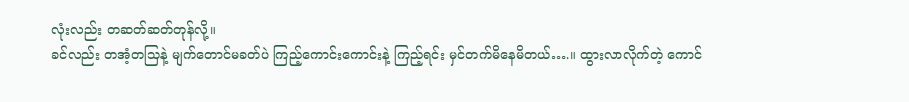လုံးလည်း တဆတ်ဆတ်တုန်လို့။
ခင်လည်း တအံ့တသြနဲ့ မျက်တောင်မခတ်ပဲ ကြည့်ကောင်းကောင်းနဲ့ ကြည့်ရင်း မှင်တက်မိနေမိတယ်….။ ထွားလာလိုက်တဲ့ ကောင်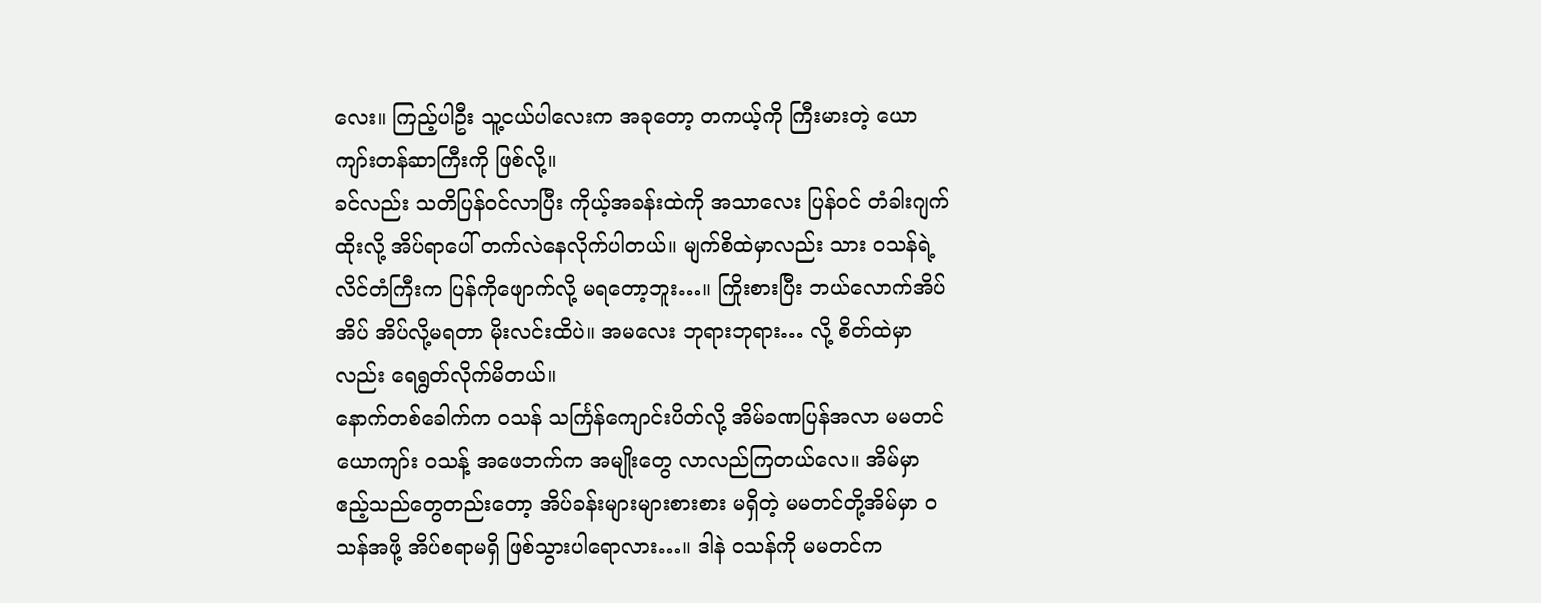လေး။ ကြည့်ပါဦး သူ့ငယ်ပါလေးက အခုတော့ တကယ့်ကို ကြီးမားတဲ့ ယောကျာ်းတန်ဆာကြီးကို ဖြစ်လို့။
ခင်လည်း သတိပြန်ဝင်လာပြီး ကိုယ့်အခန်းထဲကို အသာလေး ပြန်ဝင် တံခါးဂျက်ထိုးလို့ အိပ်ရာပေါ် တက်လဲနေလိုက်ပါတယ်။ မျက်စိထဲမှာလည်း သား ဝသန်ရဲ့ လိင်တံကြီးက ပြန်ကိုဖျောက်လို့ မရတော့ဘူး…။ ကြိုးစားပြီး ဘယ်လောက်အိပ်အိပ် အိပ်လို့မရတာ မိုးလင်းထိပဲ။ အမလေး ဘုရားဘုရား… လို့ စိတ်ထဲမှာလည်း ရေရွတ်လိုက်မိတယ်။
နောက်တစ်ခေါက်က ဝသန် သင်္ကြန်ကျောင်းပိတ်လို့ အိမ်ခဏပြန်အလာ မမတင်ယောကျာ်း ဝသန့် အဖေဘက်က အမျိုးတွေ လာလည်ကြတယ်လေ။ အိမ်မှာ ဧည့်သည်တွေတည်းတော့ အိပ်ခန်းများများစားစား မရှိတဲ့ မမတင်တို့အိမ်မှာ ဝသန်အဖို့ အိပ်စရာမရှိ ဖြစ်သွားပါရောလား…။ ဒါနဲ ဝသန်ကို မမတင်က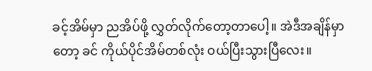ခင့်အိမ်မှာ ညအိပ်ဖို့ လွှတ်လိုက်တော့တာပေါ့။ အဲဒီအချိန်မှာတော့ ခင် ကိုယ်ပိုင်အိမ်တစ်လုံး ဝယ်ပြီးသွားပြီလေး။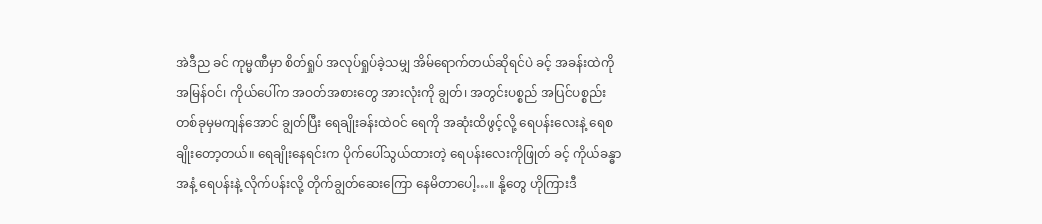အဲဒီည ခင် ကုမ္မဏီမှာ စိတ်ရှုပ် အလုပ်ရှုပ်ခဲ့သမျှ အိမ်ရောက်တယ်ဆိုရင်ပဲ ခင့် အခန်းထဲကို အမြန်ဝင်၊ ကိုယ်ပေါ်က အဝတ်အစားတွေ အားလုံးကို ချွတ်၊ အတွင်းပစ္စည် အပြင်ပစ္စည်း တစ်ခုမှမကျန်အောင် ချွတ်ပြီး ရေချိုးခန်းထဲဝင် ရေကို အဆုံးထိဖွင့်လို့ ရေပန်းလေးနဲ့ ရေစချိုးတော့တယ်။ ရေချိုးနေရင်းက ပိုက်ပေါ်သွယ်ထားတဲ့ ရေပန်းလေးကိုဖြုတ် ခင့် ကိုယ်ခန္ဓာအနံ့ ရေပန်းနဲ့ လိုက်ပန်းလို့ တိုက်ချွတ်ဆေးကြော နေမိတာပေါ့…။ နို့တွေ ဟိုကြားဒီ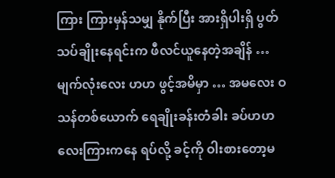ကြား ကြားမှန်သမျှ နိုက်ပြီး အားရှိပါးရှိ ပွတ်သပ်ချိုးနေရင်းက ဖီလင်ယူနေတဲ့အချိန် … မျက်လုံးလေး ဟဟ ဖွင့်အမိမှာ … အမလေး ဝသန်တစ်ယောက် ရေချိုးခန်းတံခါး ခပ်ဟဟလေးကြားကနေ ရပ်လို့ ခင့်ကို ဝါးစားတော့မ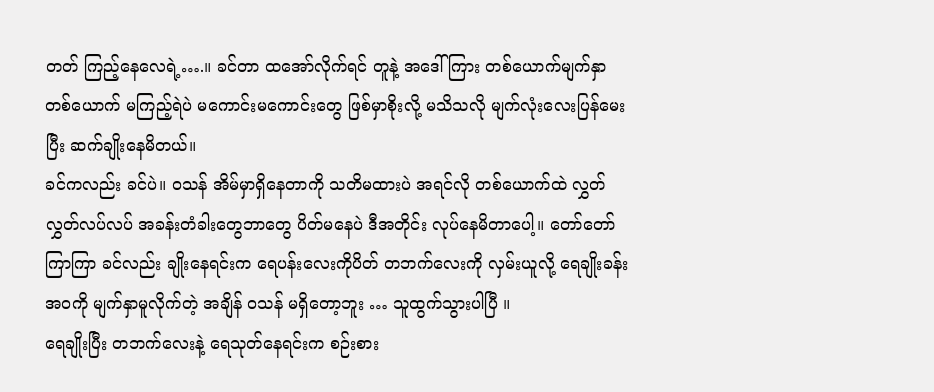တတ် ကြည့်နေလေရဲ့….။ ခင်တာ ထအော်လိုက်ရင် တူနဲ့ အဒေါ်ကြား တစ်ယောက်မျက်နှာ တစ်ယောက် မကြည့်ရဲပဲ မကောင်းမကောင်းတွေ ဖြစ်မှာစိုးလို့ မသိသလို မျက်လုံးလေးပြန်မေးပြီး ဆက်ချိုးနေမိတယ်။
ခင်ကလည်း ခင်ပဲ။ ဝသန် အိမ်မှာရှိနေတာကို သတိမထားပဲ အရင်လို တစ်ယောက်ထဲ လွှတ်လွှတ်လပ်လပ် အခန်းတံခါးတွေဘာတွေ ပိတ်မနေပဲ ဒီအတိုင်း လုပ်နေမိတာပေါ့။ တော်တော်ကြာကြာ ခင်လည်း ချိုးနေရင်းက ရေပန်းလေးကိုပိတ် တဘက်လေးကို လှမ်းယူလို့ ရေချိုးခန်းအဝကို မျက်နှာမူလိုက်တဲ့ အချိန် ဝသန် မရှိတော့ဘူး … သူထွက်သွားပါပြီ ။
ရေချိုးပြီး တဘက်လေးနဲ့ ရေသုတ်နေရင်းက စဉ်းစား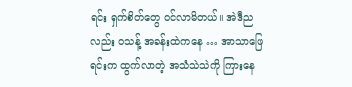ရင်း ရှက်စိတ်တွေ ဝင်လာမိတယ်။ အဲဒီညလည်း ဝသန့် အခန်းထဲကနေ … အာသာဖြေရင်းက ထွက်လာတဲ့ အသံသဲသဲကို ကြားနေ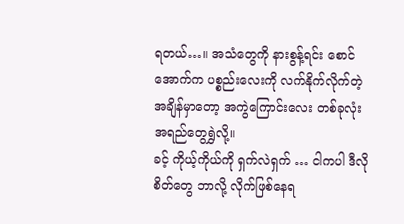ရတယ်…။ အသံတွေကို နားစွန့်ရင်း စောင်အောက်က ပစ္စည်းလေးကို လက်နိုက်လိုက်တဲ့ အချိန်မှာတော့ အကွဲကြောင်းလေး တစ်ခုလုံး အရည်တွေရွှဲလို့။
ခင့် ကိုယ့်ကိုယ်ကို ရှက်လဲရှက် … ငါကပါ ဒီလိုစိတ်တွေ ဘာလို့ လိုက်ဖြစ်နေရ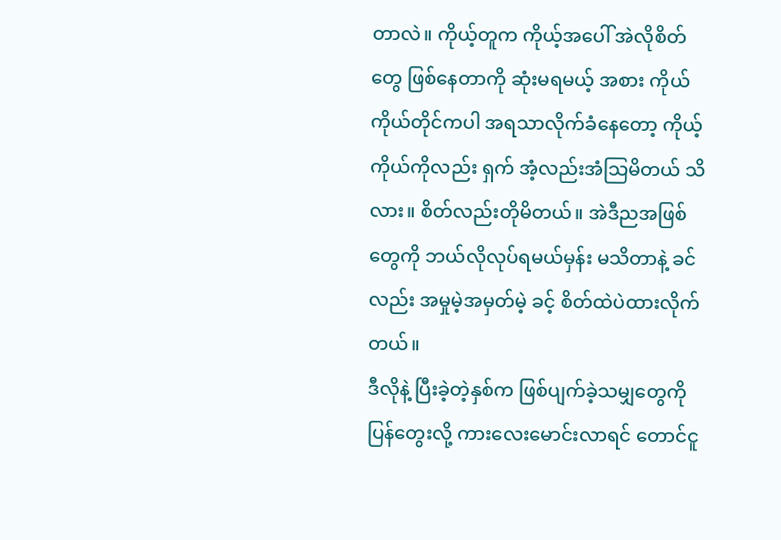တာလဲ။ ကိုယ့်တူက ကိုယ့်အပေါ် အဲလိုစိတ်တွေ ဖြစ်နေတာကို ဆုံးမရမယ့် အစား ကိုယ်ကိုယ်တိုင်ကပါ အရသာလိုက်ခံနေတော့ ကိုယ့်ကိုယ်ကိုလည်း ရှက် အံ့လည်းအံသြမိတယ် သိလား။ စိတ်လည်းတိုမိတယ်။ အဲဒီညအဖြစ်တွေကို ဘယ်လိုလုပ်ရမယ်မှန်း မသိတာနဲ့ ခင်လည်း အမှုမဲ့အမှတ်မဲ့ ခင့် စိတ်ထဲပဲထားလိုက်တယ်။
ဒီလိုနဲ့ ပြီးခဲ့တဲ့နှစ်က ဖြစ်ပျက်ခဲ့သမျှတွေကို ပြန်တွေးလို့ ကားလေးမောင်းလာရင် တောင်ငူ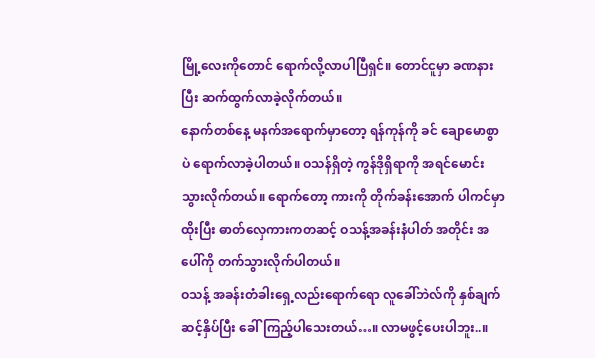မြို့လေးကိုတောင် ရောက်လို့လာပါပြီရှင်။ တောင်ငူမှာ ခဏနားပြီး ဆက်ထွက်လာခဲ့လိုက်တယ်။
နောက်တစ်နေ့ မနက်အရောက်မှာတော့ ရန်ကုန်ကို ခင် ချောမောစွာပဲ ရောက်လာခဲ့ပါတယ်။ ဝသန်ရှိတဲ့ ကွန်ဒိုရှိရာကို အရင်မောင်းသွားလိုက်တယ်။ ရောက်တော့ ကားကို တိုက်ခန်းအောက် ပါကင်မှာထိုးပြီး ဓာတ်လှေကားကတဆင့် ဝသန့်အခန်းနံပါတ် အတိုင်း အပေါ်ကို တက်သွားလိုက်ပါတယ်။
ဝသန့် အခန်းတံခါးရှေ့လည်းရောက်ရော လူခေါ်ဘဲလ်ကို နှစ်ချက်ဆင့်နှိပ်ပြီး ခေါ်ကြည့်ပါသေးတယ်…။ လာမဖွင့်ပေးပါဘူး..။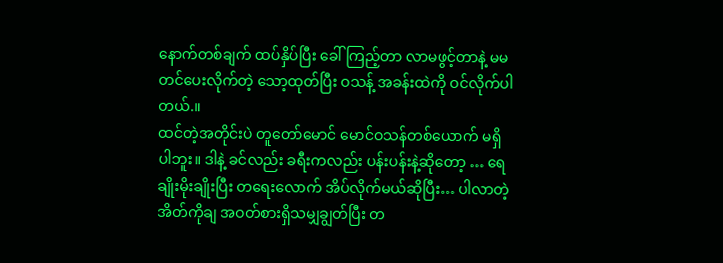နောက်တစ်ချက် ထပ်နှိပ်ပြီး ခေါ်ကြည့်တာ လာမဖွင့်တာနဲ့ မမတင်ပေးလိုက်တဲ့ သော့ထုတ်ပြီး ဝသန့် အခန်းထဲကို ဝင်လိုက်ပါတယ်.။
ထင်တဲ့အတိုင်းပဲ တူတော်မောင် မောင်ဝသန်တစ်ယောက် မရှိပါဘူး။ ဒါနဲ့ ခင်လည်း ခရီးကလည်း ပန်းပန်းနဲ့ဆိုတော့ … ရေချိုးမိုးချိုးပြီး တရေးလောက် အိပ်လိုက်မယ်ဆိုပြီး… ပါလာတဲ့ အိတ်ကိုချ အဝတ်စားရှိသမျှချွတ်ပြီး တ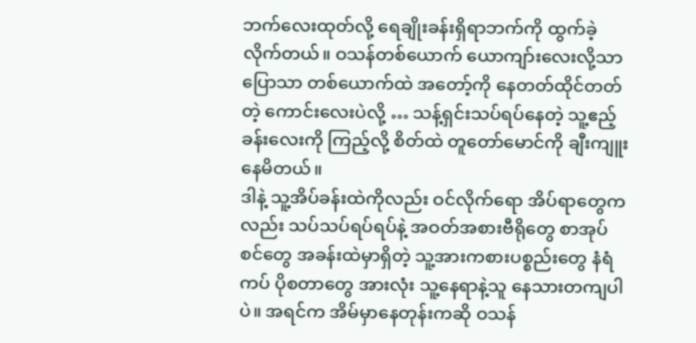ဘက်လေးထုတ်လို့ ရေချိုးခန်းရှိရာဘက်ကို ထွက်ခဲ့လိုက်တယ်။ ဝသန်တစ်ယောက် ယောကျာ်းလေးလို့သာပြောသာ တစ်ယောက်ထဲ အတော့်ကို နေတတ်ထိုင်တတ်တဲ့ ကောင်းလေးပဲလို့ … သန့်ရှင်းသပ်ရပ်နေတဲ့ သူ့ဧည့်ခန်းလေးကို ကြည့်လို့ စိတ်ထဲ တူတော်မောင်ကို ချီးကျူးနေမိတယ်။
ဒါနဲ့ သူ့အိပ်ခန်းထဲကိုလည်း ဝင်လိုက်ရော အိပ်ရာတွေကလည်း သပ်သပ်ရပ်ရပ်နဲ့ အဝတ်အစားဗီရိုတွေ စာအုပ်စင်တွေ အခန်းထဲမှာရှိတဲ့ သူ့အားကစားပစ္စည်းတွေ နံရံကပ် ပိုစတာတွေ အားလုံး သူ့နေရာနဲ့သူ နေသားတကျပါပဲ။ အရင်က အိမ်မှာနေတုန်းကဆို ဝသန်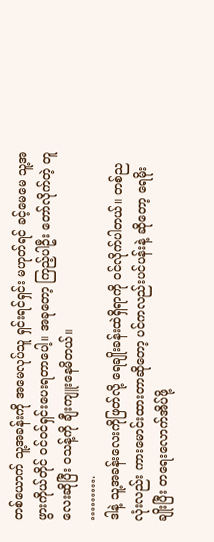တစ်ယောက် သူ့အခန်းကို အမေလုပ်သူ ရှင်းရင်ရှင်း မဟုတ်ရင် ခင့်မေမေ သူ့အဖွားကိုယ်တိုင် ဝင်ဝင်ရှင်းပေးရတာပေါ့။ အခုတော့ ကြည့်ပါဦး တော်လိုက်တဲ့ တူလေးဆိုပြီး ဝသန့်ကို ချီးကျူးနေမိတယ်။
……….
ဒါနဲ့ သူ့အခန်းလေးကိုဖြတ်လို့ ရေချိုးခန်းထဲရှိရာကို ဝင်လိုက်ပါတယ်။ တစ်ညလုံးလည်း ကားမောင်းထားတာဆိုတော့ ပင်ကလည်းပင်ပန်းနဲ့ ဆိုတော့ ရေမိုးချိုးပြီး တရေးလောက်အိပ်ဖို့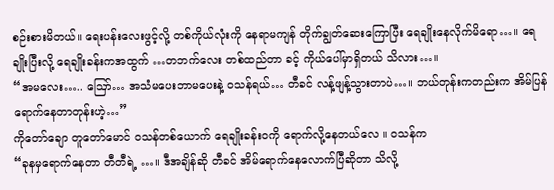စဉ်းစားမိတယ်။ ရေးပန်းလေးဖွင့်လို့ တစ်ကိုယ်လုံးကို နေရာမကျန် တိုက်ချွတ်ဆေးကြောပြီး ရေချိုးနေလိုက်မိရော…။ ရေချိုးပြီးလို့ ရေချိုးခန်းကအထွက် …တဘက်လေး တစ်ထည်တာ ခင့် ကိုယ်ပေါ်မှာရှိတယ် သိလား…။
“အမလေး….. ဪ… အသံမပေးဘာမပေးနဲ့ ဝသန်ရယ်… တီခင် လန့်ဖျန့်သွားတာပဲ…။ ဘယ်တုန်းကတည်းက အိမ်ပြန်ရောက်နေတာတုန်းဟဲ့…”
ကိုတော်ချော တူတော်မောင် ဝသန်တစ်ယောက် ရေချိုးခန်း၀ကို ရောက်လို့နေတယ်လေ ။ ဝသန်က
“ခုနမှရောက်နေတာ တီတီရဲ့ …။ ဒီအချိန်ဆို တီခင် အိမ်ရောက်နေလောက်ပြီဆိုတာ သိလို့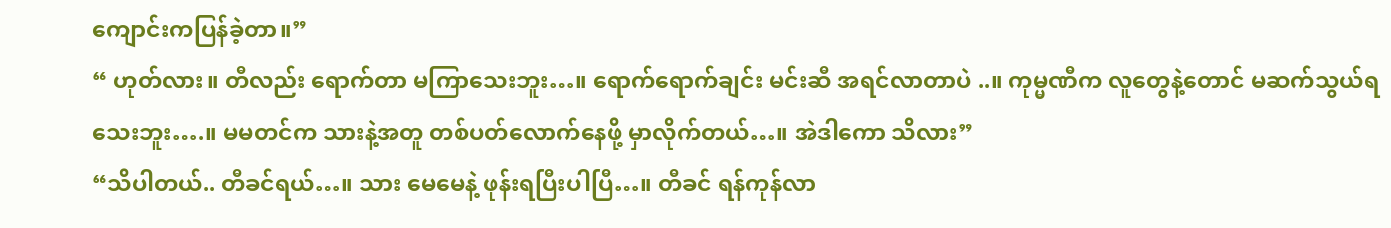ကျောင်းကပြန်ခဲ့တာ။”
“ ဟုတ်လား။ တီလည်း ရောက်တာ မကြာသေးဘူး…။ ရောက်ရောက်ချင်း မင်းဆီ အရင်လာတာပဲ ..။ ကုမ္မဏီက လူတွေနဲ့တောင် မဆက်သွယ်ရသေးဘူး….။ မမတင်က သားနဲ့အတူ တစ်ပတ်လောက်နေဖို့ မှာလိုက်တယ်…။ အဲဒါကော သိလား”
“သိပါတယ်.. တီခင်ရယ်…။ သား မေမေနဲ့ ဖုန်းရပြီးပါပြီ…။ တီခင် ရန်ကုန်လာ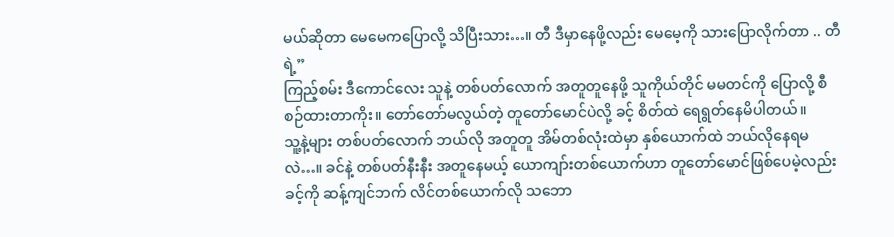မယ်ဆိုတာ မေမေကပြောလို့ သိပြီးသား…။ တီ ဒီမှာနေဖို့လည်း မေမေ့ကို သားပြောလိုက်တာ .. တီရဲ့”
ကြည့်စမ်း ဒီကောင်လေး သူနဲ့ တစ်ပတ်လောက် အတူတူနေဖို့ သူကိုယ်တိုင် မမတင်ကို ပြောလို့ စီစဉ်ထားတာကိုး။ တော်တော်မလွယ်တဲ့ တူတော်မောင်ပဲလို့ ခင့် စိတ်ထဲ ရေရွတ်နေမိပါတယ်။
သူ့နဲ့များ တစ်ပတ်လောက် ဘယ်လို အတူတူ အိမ်တစ်လုံးထဲမှာ နှစ်ယောက်ထဲ ဘယ်လိုနေရမလဲ…။ ခင်နဲ့ တစ်ပတ်နီးနီး အတူနေမယ့် ယောကျာ်းတစ်ယောက်ဟာ တူတော်မောင်ဖြစ်ပေမဲ့လည်း ခင့်ကို ဆန့်ကျင်ဘက် လိင်တစ်ယောက်လို သဘော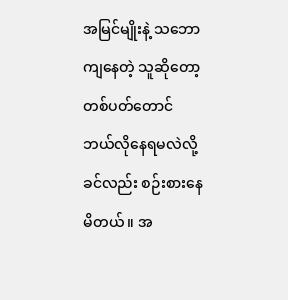အမြင်မျိုးနဲ့ သဘောကျနေတဲ့ သူဆိုတော့ တစ်ပတ်တောင် ဘယ်လိုနေရမလဲလို့ ခင်လည်း စဉ်းစားနေမိတယ်။ အ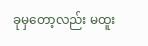ခုမှတော့လည်း မထူး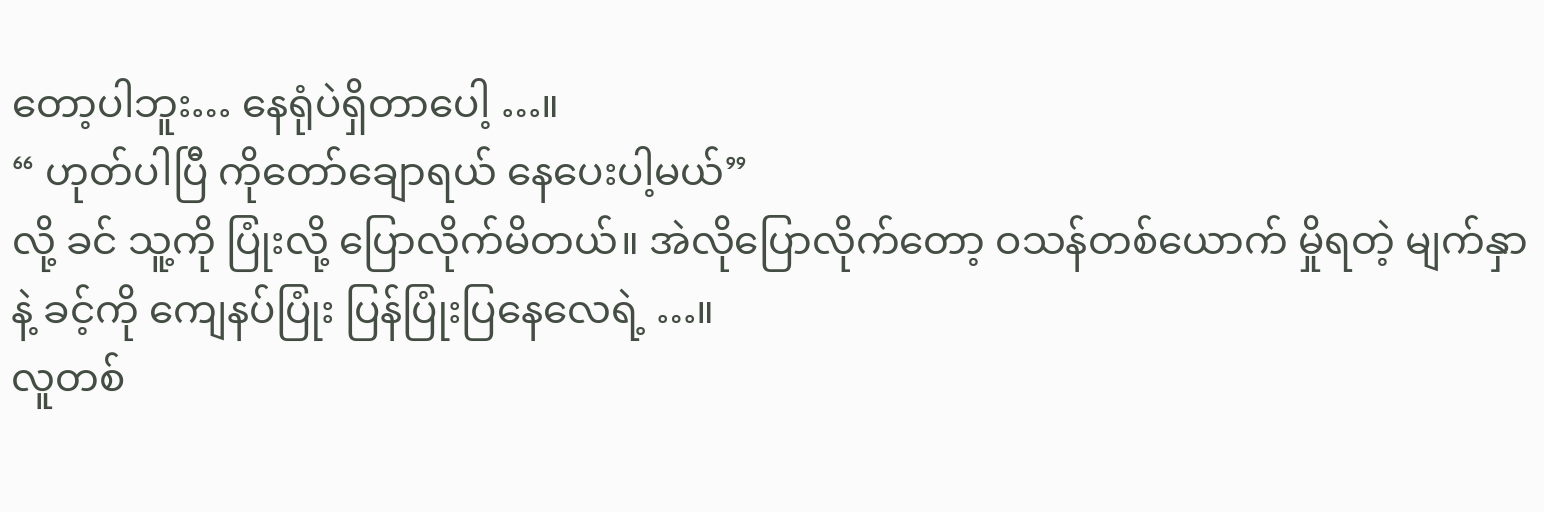တော့ပါဘူး… နေရုံပဲရှိတာပေါ့ …။
“ ဟုတ်ပါပြီ ကိုတော်ချောရယ် နေပေးပါ့မယ်”
လို့ ခင် သူ့ကို ပြုံးလို့ ပြောလိုက်မိတယ်။ အဲလိုပြောလိုက်တော့ ဝသန်တစ်ယောက် မှိုရတဲ့ မျက်နှာနဲ့ ခင့်ကို ကျေနပ်ပြုံး ပြန်ပြုံးပြနေလေရဲ့ …။
လူတစ်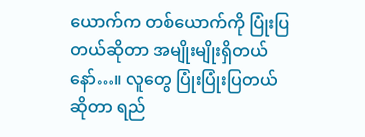ယောက်က တစ်ယောက်ကို ပြုံးပြတယ်ဆိုတာ အမျိုးမျိုးရှိတယ်နော်…။ လူတွေ ပြုံးပြုံးပြတယ်ဆိုတာ ရည်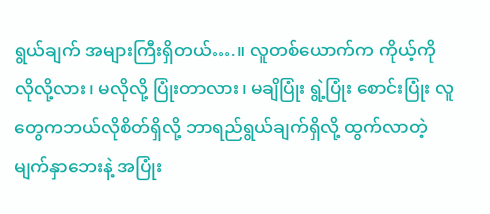ရွယ်ချက် အများကြီးရှိတယ်….။ လူတစ်ယောက်က ကိုယ့်ကို လိုလို့လား၊ မလိုလို့ ပြုံးတာလား၊ မချိပြုံး ရွဲ့ပြုံး စောင်းပြုံး လူတွေကဘယ်လိုစိတ်ရှိလို့ ဘာရည်ရွယ်ချက်ရှိလို့ ထွက်လာတဲ့ မျက်နှာဘေးနဲ့ အပြုံး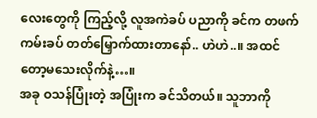လေးတွေကို ကြည့်လို့ လူအကဲခပ် ပညာကို ခင်က တဖက်ကမ်းခပ် တတ်မြှောက်ထားတာနော်.. ဟဲဟဲ..။ အထင်တော့မသေးလိုက်နဲ့…။
အခု ဝသန်ပြုံးတဲ့ အပြုံးက ခင်သိတယ်။ သူဘာကို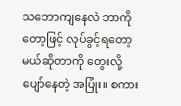သဘောကျနေလဲ ဘာကိုတော့ဖြင့် လုပ်ခွင့်ရတော့မယ်ဆိုတာကို တွေးလို့ ပျော်နေတဲ့ အပြုံး။ စကား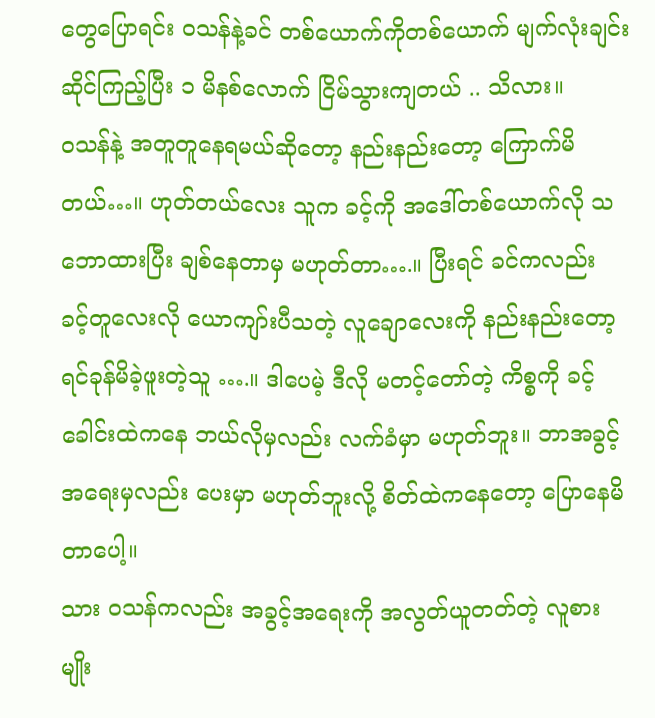တွေပြောရင်း ဝသန်နဲ့ခင် တစ်ယောက်ကိုတစ်ယောက် မျက်လုံးချင်းဆိုင်ကြည့်ပြီး ၁ မိနစ်လောက် ငြိမ်သွားကျတယ် .. သိလား။
ဝသန်နဲ့ အတူတူနေရမယ်ဆိုတော့ နည်းနည်းတော့ ကြောက်မိတယ်…။ ဟုတ်တယ်လေး သူက ခင့်ကို အဒေါ်တစ်ယောက်လို သဘောထားပြီး ချစ်နေတာမှ မဟုတ်တာ….။ ပြီးရင် ခင်ကလည်း ခင့်တူလေးလို ယောကျာ်းပီသတဲ့ လူချောလေးကို နည်းနည်းတော့ ရင်ခုန်မိခဲ့ဖူးတဲ့သူ ….။ ဒါပေမဲ့ ဒီလို မတင့်တော်တဲ့ ကိစ္စကို ခင့်ခေါင်းထဲကနေ ဘယ်လိုမှလည်း လက်ခံမှာ မဟုတ်ဘူး။ ဘာအခွင့်အရေးမှလည်း ပေးမှာ မဟုတ်ဘူးလို့ စိတ်ထဲကနေတော့ ပြောနေမိတာပေါ့။
သား ဝသန်ကလည်း အခွင့်အရေးကို အလွတ်ယူတတ်တဲ့ လူစားမျိုး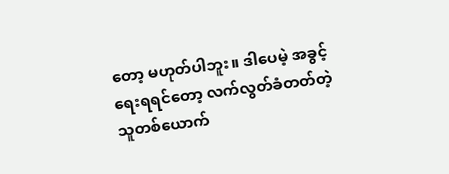တော့ မဟုတ်ပါဘူး။ ဒါပေမဲ့ အခွင့်ရေးရရင်တော့ လက်လွတ်ခံတတ်တဲ့ သူတစ်ယောက်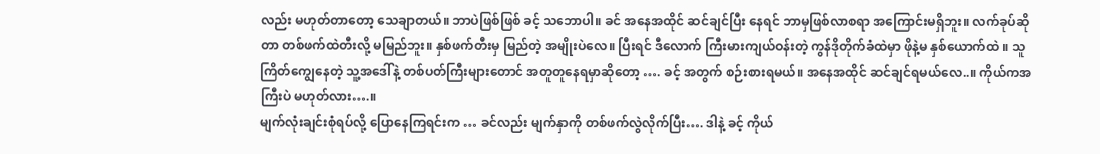လည်း မဟုတ်တာတော့ သေချာတယ်။ ဘာပဲဖြစ်ဖြစ် ခင့် သဘောပါ။ ခင် အနေအထိုင် ဆင်ချင်ပြီး နေရင် ဘာမှဖြစ်လာစရာ အကြောင်းမရှိဘူး။ လက်ခုပ်ဆိုတာ တစ်ဖက်ထဲတီးလို့ မမြည်ဘူး။ နှစ်ဖက်တီးမှ မြည်တဲ့ အမျိုးပဲလေ။ ပြီးရင် ဒီလောက် ကြီးမားကျယ်ဝန်းတဲ့ ကွန်ဒိုတိုက်ခံထဲမှာ ဖိုနဲ့မ နှစ်ယောက်ထဲ ။ သူကြိတ်ကျွေနေတဲ့ သူ့အဒေါ်နဲ့ တစ်ပတ်ကြီးများတောင် အတူတူနေရမှာဆိုတော့ …. ခင့် အတွက် စဉ်းစားရမယ်။ အနေအထိုင် ဆင်ချင်ရမယ်လေ..။ ကိုယ်ကအကြီးပဲ မဟုတ်လား….။
မျက်လုံးချင်းစုံရပ်လို့ ပြောနေကြရင်းက … ခင်လည်း မျက်နှာကို တစ်ဖက်လွဲလိုက်ပြီး…. ဒါနဲ့ ခင့် ကိုယ်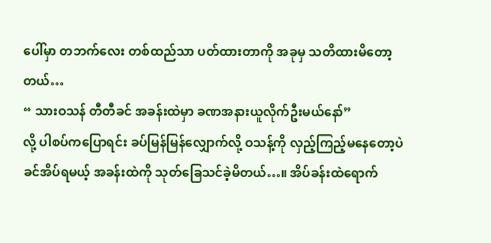ပေါ်မှာ တဘက်လေး တစ်ထည်သာ ပတ်ထားတာကို အခုမှ သတိထားမိတော့တယ်…
“ သားဝသန် တီတီခင် အခန်းထဲမှာ ခဏအနားယူလိုက်ဦးမယ်နော်”
လို့ ပါစပ်ကပြောရင်း ခပ်မြန်မြန်လျှောက်လို့ ဝသန့်ကို လှည့်ကြည့်မနေတော့ပဲ ခင်အိပ်ရမယ့် အခန်းထဲကို သုတ်ခြေသင်ခဲ့မိတယ်…။ အိပ်ခန်းထဲရောက်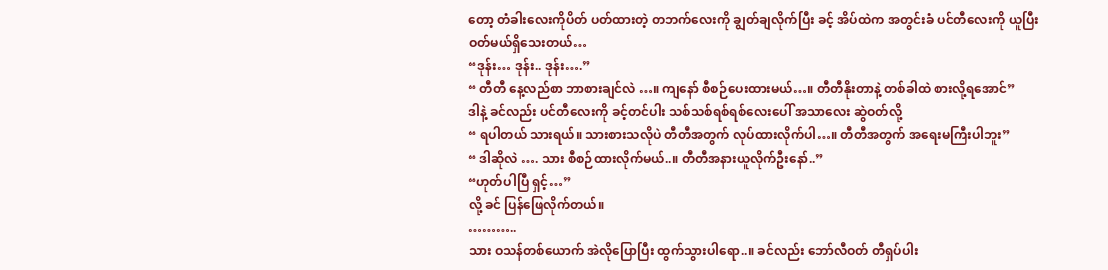တော့ တံခါးလေးကိုပိတ် ပတ်ထားတဲ့ တဘက်လေးကို ချွတ်ချလိုက်ပြီး ခင့် အိပ်ထဲက အတွင်းခံ ပင်တီလေးကို ယူပြီး ဝတ်မယ်ရှိသေးတယ်…
“ဒုန်း… ဒုန်း.. ဒုန်း….”
“ တီတီ နေ့လည်စာ ဘာစားချင်လဲ …။ ကျနော် စီစဉ်ပေးထားမယ်…။ တီတီနိုးတာနဲ့ တစ်ခါထဲ စားလို့ရအောင်”
ဒါနဲ့ ခင်လည်း ပင်တီလေးကို ခင့်တင်ပါး သစ်သစ်ရစ်ရစ်လေးပေါ် အသာလေး ဆွဲဝတ်လို့
“ ရပါတယ် သားရယ်။ သားစားသလိုပဲ တီတီအတွက် လုပ်ထားလိုက်ပါ…။ တီတီအတွက် အရေးမကြီးပါဘူး”
“ ဒါဆိုလဲ …. သား စီစဉ်ထားလိုက်မယ်..။ တီတီအနားယူလိုက်ဦးနော်..”
“ဟုတ်ပါပြီ ရှင့်…”
လို့ ခင် ပြန်ဖြေလိုက်တယ်။
………..
သား ဝသန်တစ်ယောက် အဲလိုပြောပြီး ထွက်သွားပါရော..။ ခင်လည်း ဘော်လီဝတ် တီရှပ်ပါး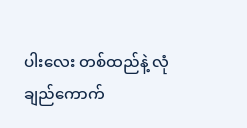ပါးလေး တစ်ထည်နဲ့ လုံချည်ကောက်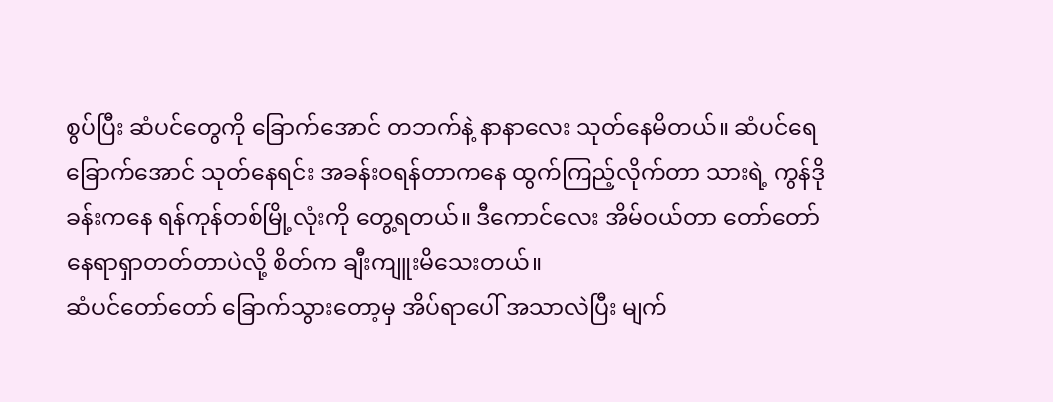စွပ်ပြီး ဆံပင်တွေကို ခြောက်အောင် တဘက်နဲ့ နာနာလေး သုတ်နေမိတယ်။ ဆံပင်ရေခြောက်အောင် သုတ်နေရင်း အခန်းဝရန်တာကနေ ထွက်ကြည့်လိုက်တာ သားရဲ့ ကွန်ဒိုခန်းကနေ ရန်ကုန်တစ်မြို့လုံးကို တွေ့ရတယ်။ ဒီကောင်လေး အိမ်ဝယ်တာ တော်တော်နေရာရှာတတ်တာပဲလို့ စိတ်က ချီးကျူးမိသေးတယ်။
ဆံပင်တော်တော် ခြောက်သွားတော့မှ အိပ်ရာပေါ် အသာလဲပြီး မျက်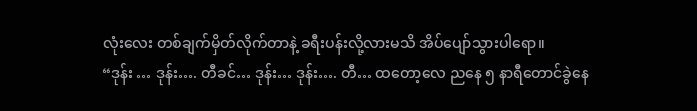လုံးလေး တစ်ချက်မှိတ်လိုက်တာနဲ့ ခရီးပန်းလို့လားမသိ အိပ်ပျော်သွားပါရော။
“ဒုန်း … ဒုန်း…. တီခင်… ဒုန်း… ဒုန်း…. တီ… ထတော့လေ ညနေ ၅ နာရီတောင်ခွဲနေ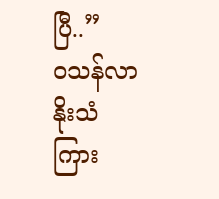ပြီ..”
ဝသန်လာနိုးသံကြား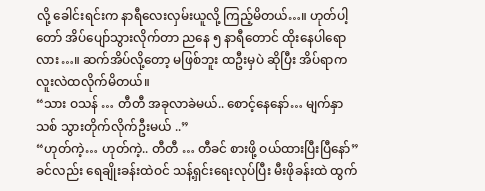လို့ ခေါင်းရင်းက နာရီလေးလှမ်းယူလို့ ကြည့်မိတယ်…။ ဟုတ်ပါ့တော် အိပ်ပျော်သွားလိုက်တာ ညနေ ၅ နာရီတောင် ထိုးနေပါရောလား…။ ဆက်အိပ်လို့တော့ မဖြစ်ဘူး ထဦးမှပဲ ဆိုပြီး အိပ်ရာက လူးလဲထလိုက်မိတယ်။
“သား ဝသန် … တီတီ အခုလာခဲမယ်.. စောင့်နေနော်… မျက်နှာသစ် သွားတိုက်လိုက်ဦးမယ် ..”
“ဟုတ်ကဲ့… ဟုတ်ကဲ့.. တီတီ … တီခင် စားဖို့ ဝယ်ထားပြီးပြီနော်”
ခင်လည်း ရေချိုးခန်းထဲဝင် သန့်ရှင်းရေးလုပ်ပြီး မီးဖိုခန်းထဲ ထွက်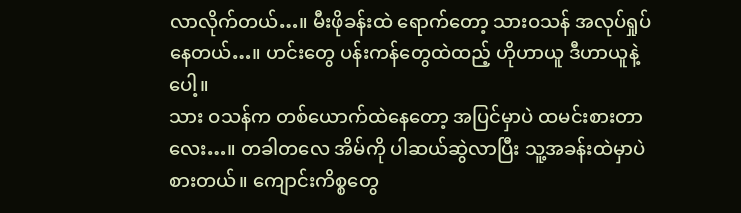လာလိုက်တယ်…။ မီးဖိုခန်းထဲ ရောက်တော့ သားဝသန် အလုပ်ရှုပ်နေတယ်…။ ဟင်းတွေ ပန်းကန်တွေထဲထည့် ဟိုဟာယူ ဒီဟာယူနဲ့ပေါ့။
သား ဝသန်က တစ်ယောက်ထဲနေတော့ အပြင်မှာပဲ ထမင်းစားတာလေး…။ တခါတလေ အိမ်ကို ပါဆယ်ဆွဲလာပြီး သူ့အခန်းထဲမှာပဲ စားတယ်။ ကျောင်းကိစ္စတွေ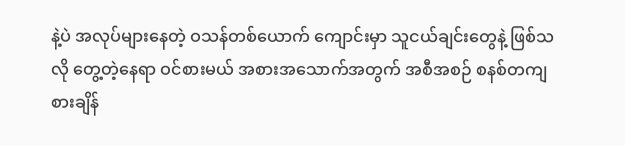နဲ့ပဲ အလုပ်များနေတဲ့ ဝသန်တစ်ယောက် ကျောင်းမှာ သူငယ်ချင်းတွေနဲ့ ဖြစ်သလို တွေ့တဲ့နေရာ ဝင်စားမယ် အစားအသောက်အတွက် အစီအစဉ် စနစ်တကျ စားချိန်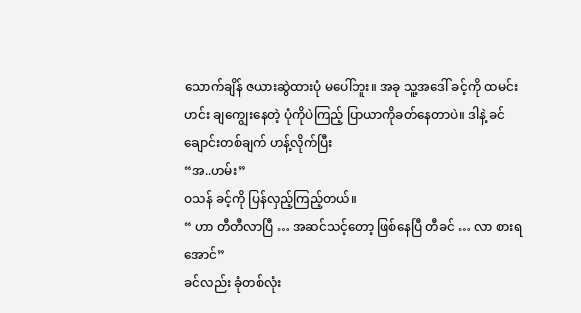သောက်ချိန် ဇယားဆွဲထားပုံ မပေါ်ဘူး။ အခု သူ့အဒေါ် ခင့်ကို ထမင်းဟင်း ချကျွေးနေတဲ့ ပုံကိုပဲကြည့် ပြာယာကိုခတ်နေတာပဲ။ ဒါနဲ့ ခင် ချောင်းတစ်ချက် ဟန့်လိုက်ပြီး
“အ..ဟမ်း”
ဝသန် ခင့်ကို ပြန်လှည့်ကြည့်တယ်။
“ ဟာ တီတီလာပြီ … အဆင်သင့်တော့ ဖြစ်နေပြီ တီခင် … လာ စားရအောင်”
ခင်လည်း ခုံတစ်လုံး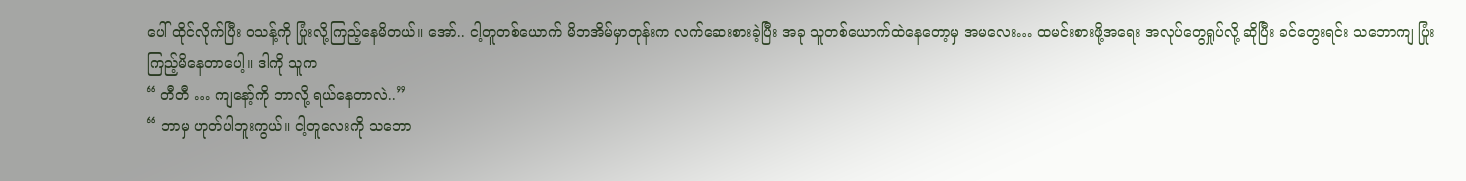ပေါ် ထိုင်လိုက်ပြီး ဝသန့်ကို ပြုံးလို့ကြည့်နေမိတယ်။ အော်.. ငါ့တူတစ်ယောက် မိဘအိမ်မှာတုန်းက လက်ဆေးစားခဲ့ပြီး အခု သူတစ်ယောက်ထဲနေတော့မှ အမလေး… ထမင်းစားဖို့အရေး အလုပ်တွေရှုပ်လို့ ဆိုပြီး ခင်တွေးရင်း သဘောကျ ပြုံးကြည့်မိနေတာပေါ့။ ဒါကို သူက
“ တီတီ … ကျနော့်ကို ဘာလို့ ရယ်နေတာလဲ..”
“ ဘာမှ ဟုတ်ပါဘူးကွယ်။ ငါ့တူလေးကို သဘော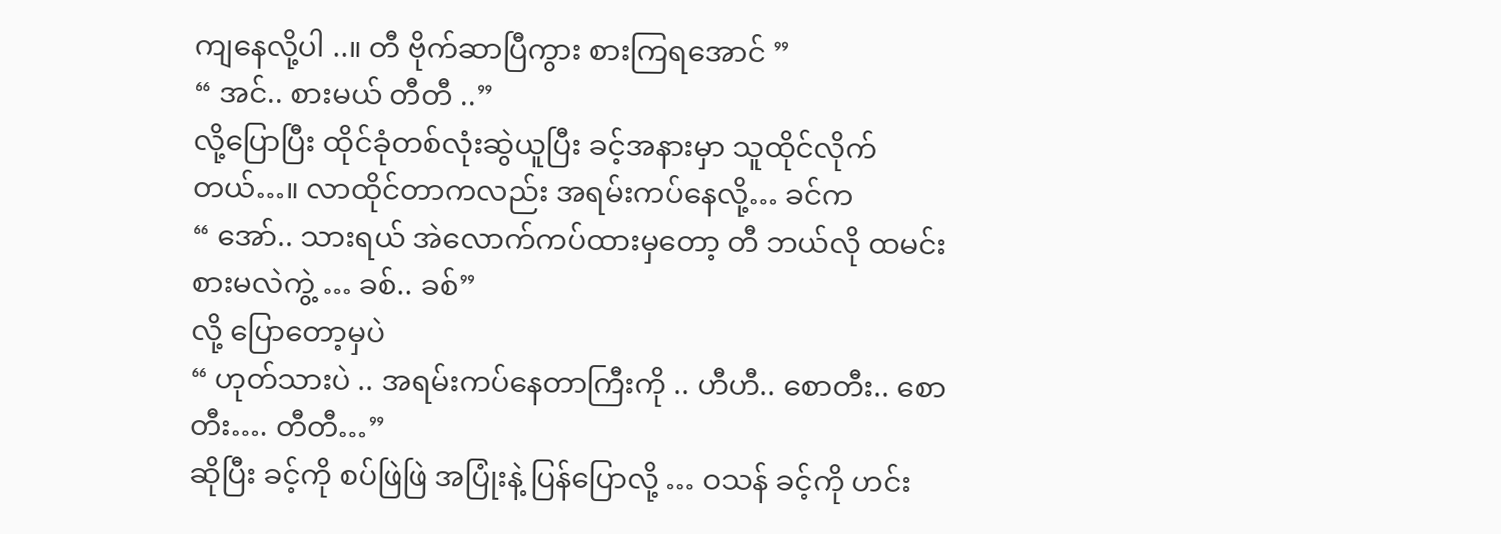ကျနေလို့ပါ ..။ တီ ဗိုက်ဆာပြီကွား စားကြရအောင် ”
“ အင်.. စားမယ် တီတီ ..”
လို့ပြောပြီး ထိုင်ခုံတစ်လုံးဆွဲယူပြီး ခင့်အနားမှာ သူထိုင်လိုက်တယ်…။ လာထိုင်တာကလည်း အရမ်းကပ်နေလို့… ခင်က
“ အော်.. သားရယ် အဲလောက်ကပ်ထားမှတော့ တီ ဘယ်လို ထမင်းစားမလဲကွဲ့ … ခစ်.. ခစ်”
လို့ ပြောတော့မှပဲ
“ ဟုတ်သားပဲ .. အရမ်းကပ်နေတာကြီးကို .. ဟီဟီ.. စောတီး.. စောတီး…. တီတီ…”
ဆိုပြီး ခင့်ကို စပ်ဖြဲဖြဲ အပြုံးနဲ့ ပြန်ပြောလို့ … ဝသန် ခင့်ကို ဟင်း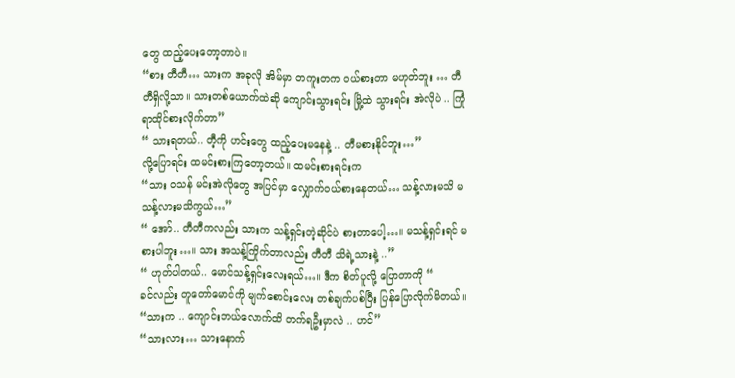တွေ ထည့်ပေးတော့တာပဲ။
“စား တီတီ… သားက အခုလို အိမ်မှာ တကူးတက ဝယ်စားတာ မဟုတ်ဘူး … တီတီရှိလို့သာ။ သားတစ်ယောက်ထဲဆို ကျောင်းသွားရင်း မြို့ထဲ သွားရင်း အဲလိုပဲ .. ကြုံရာထိုင်စားလိုက်တာ”
“ သားရတယ်.. တီ့ကို ဟင်းတွေ ထည့်ပေးမနေနဲ့ .. တီမစားနိုင်ဘူး…”
လို့ပြောရင်း ထမင်းစားကြတော့တယ်။ ထမင်းစားရင်းက
“သား ဝသန် မင်းအဲလိုတွေ အပြင်မှာ လျှောက်ဝယ်စားနေတယ်… သန့်လားမသိ မသန့်လားမသိကွယ်…”
“ အော်.. တီတီကလည်း သားက သန့်ရှင်းတဲ့ဆိုင်ပဲ စားတာပေါ့…။ မသန့်ရှင်းရင် မစားပါဘူး…။ သား အသန့်ကြိုက်တာလည်း တီတီ သိရဲ့သားနဲ့ ..”
“ ဟုတ်ပါတယ်.. မောင်သန့်ရှင်းလေးရယ်…။ ဒီက စိတ်ပူလို့ ပြောတာကို “
ခင်လည်း တူတော်မောင်ကို မျက်စောင်းလေး တစ်ချက်ပစ်ပြီး ပြန်ပြောလိုက်မိတယ်။
“သားက .. ကျောင်းဘယ်လောက်ထိ တက်ရဦးမှာလဲ .. ဟင်”
“သားလား… သားနောက်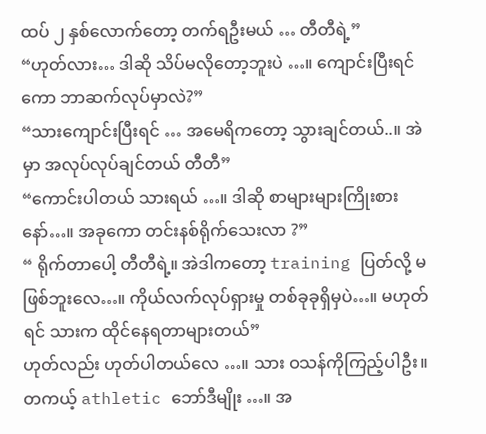ထပ် ၂ နှစ်လောက်တော့ တက်ရဦးမယ် … တီတီရဲ့”
“ဟုတ်လား… ဒါဆို သိပ်မလိုတော့ဘူးပဲ …။ ကျောင်းပြီးရင်ကော ဘာဆက်လုပ်မှာလဲ?”
“သားကျောင်းပြီးရင် … အမေရိကတော့ သွားချင်တယ်..။ အဲမှာ အလုပ်လုပ်ချင်တယ် တီတီ”
“ကောင်းပါတယ် သားရယ် …။ ဒါဆို စာများများကြိုးစားနော်…။ အခုကော တင်းနစ်ရိုက်သေးလာ ?”
“ ရိုက်တာပေါ့ တီတီရဲ့။ အဲဒါကတော့ training ပြတ်လို့ မဖြစ်ဘူးလေ…။ ကိုယ်လက်လုပ်ရှားမှု တစ်ခုခုရှိမှပဲ…။ မဟုတ်ရင် သားက ထိုင်နေရတာများတယ်”
ဟုတ်လည်း ဟုတ်ပါတယ်လေ …။ သား ဝသန်ကိုကြည့်ပါဦး။ တကယ့် athletic ဘော်ဒီမျိုး …။ အ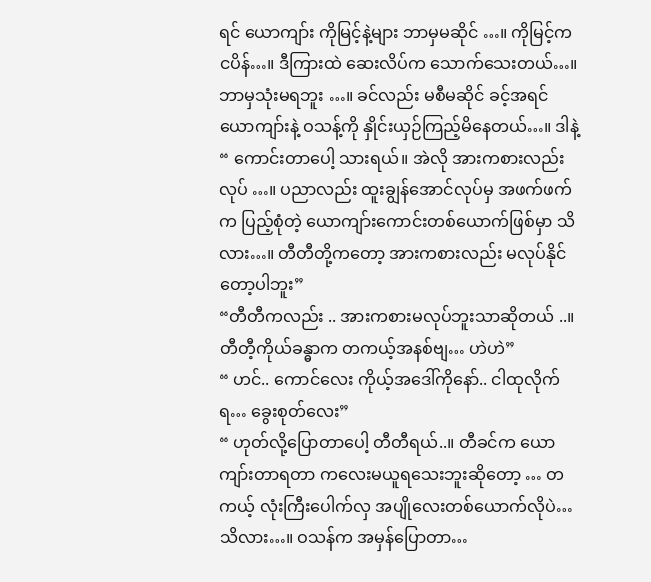ရင် ယောကျာ်း ကိုမြင့်နဲ့များ ဘာမှမဆိုင် …။ ကိုမြင့်က ငပိန်…။ ဒီကြားထဲ ဆေးလိပ်က သောက်သေးတယ်…။ ဘာမှသုံးမရဘူး …။ ခင်လည်း မစီမဆိုင် ခင့်အရင်ယောကျာ်းနဲ့ ဝသန့်ကို နှိုင်းယှဉ်ကြည့်မိနေတယ်…။ ဒါနဲ့
“ ကောင်းတာပေါ့ သားရယ်။ အဲလို အားကစားလည်းလုပ် …။ ပညာလည်း ထူးချွန်အောင်လုပ်မှ အဖက်ဖက်က ပြည့်စုံတဲ့ ယောကျာ်းကောင်းတစ်ယောက်ဖြစ်မှာ သိလား…။ တီတီတို့ကတော့ အားကစားလည်း မလုပ်နိုင်တော့ပါဘူး”
“တီတီကလည်း .. အားကစားမလုပ်ဘူးသာဆိုတယ် ..။ တီတီ့ကိုယ်ခန္ဓာက တကယ့်အနစ်ဗျ… ဟဲဟဲ”
“ ဟင်.. ကောင်လေး ကိုယ့်အဒေါ်ကိုနော်.. ငါထုလိုက်ရ… ခွေးစုတ်လေး”
“ ဟုတ်လို့ပြောတာပေါ့ တီတီရယ်..။ တီခင်က ယောကျာ်းတာရတာ ကလေးမယူရသေးဘူးဆိုတော့ … တကယ့် လုံးကြီးပေါက်လှ အပျိုလေးတစ်ယောက်လိုပဲ… သိလား…။ ဝသန်က အမှန်ပြောတာ…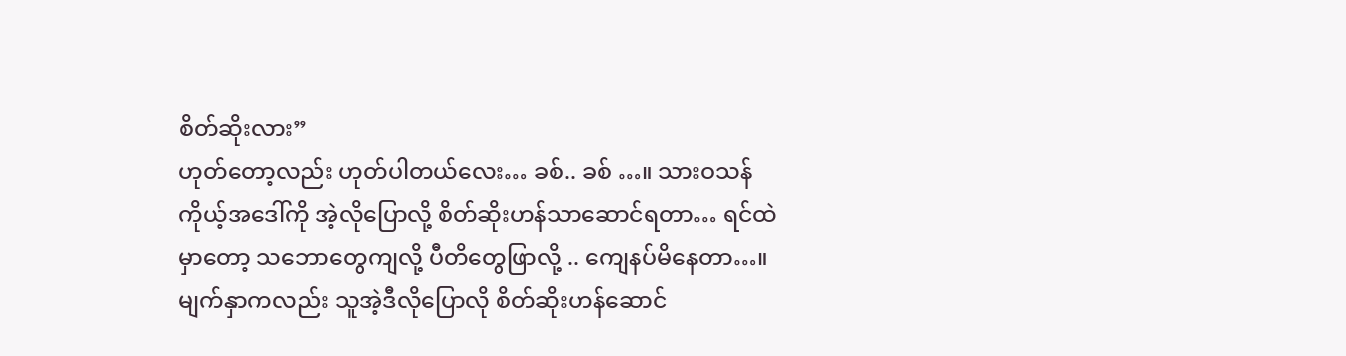စိတ်ဆိုးလား”
ဟုတ်တော့လည်း ဟုတ်ပါတယ်လေး… ခစ်.. ခစ် …။ သားဝသန် ကိုယ့်အဒေါ်ကို အဲ့လိုပြောလို့ စိတ်ဆိုးဟန်သာဆောင်ရတာ… ရင်ထဲမှာတော့ သဘောတွေကျလို့ ပီတိတွေဖြာလို့ .. ကျေနပ်မိနေတာ…။ မျက်နှာကလည်း သူအဲ့ဒီလိုပြောလို စိတ်ဆိုးဟန်ဆောင်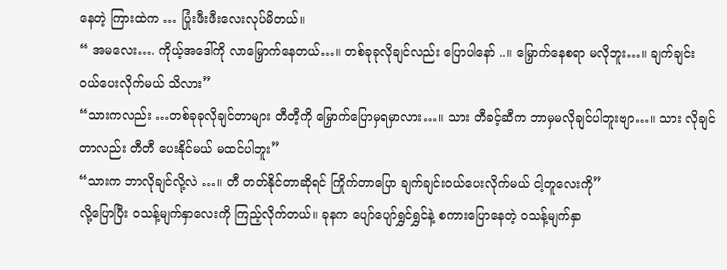နေတဲ့ ကြားထဲက … ပြုံးဖီးဖီးလေးလုပ်မိတယ်။
“ အမလေး…. ကိုယ့်အဒေါ်ကို လာမြှောက်နေတယ်…။ တစ်ခုခုလိုချင်လည်း ပြောပါနော် ..။ မြှောက်နေစရာ မလိုဘူး…။ ချက်ချင်း ဝယ်ပေးလိုက်မယ် သိလား”
“သားကလည်း …တစ်ခုခုလိုချင်တာများ တီတီ့ကို မြှောက်ပြောမှရမှာလား…။ သား တီခင့်ဆီက ဘာမှမလိုချင်ပါဘူးဗျာ…။ သား လိုချင်တာလည်း တီတီ ပေးနိုင်မယ် မထင်ပါဘူး”
“သားက ဘာလိုချင်လို့လဲ …။ တီ တတ်နိုင်တာဆိုရင် ကြိုက်တာပြော ချက်ချင်းဝယ်ပေးလိုက်မယ် ငါ့တူလေးကို”
လို့ပြောပြီး ဝသန့်မျက်နှာလေးကို ကြည့်လိုက်တယ်။ ခုနက ပျော်ပျော်ရွှင်ရွှင်နဲ့ စကားပြောနေတဲ့ ဝသန့်မျက်နှာ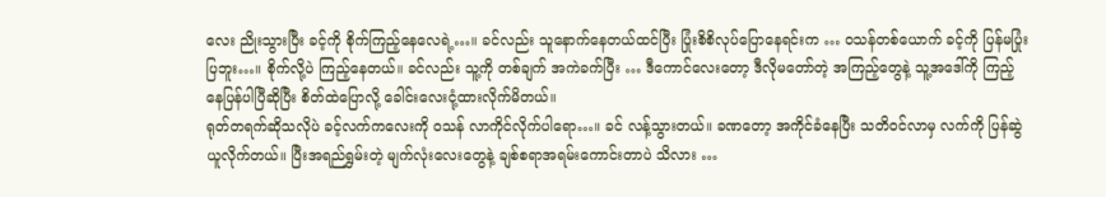လေး ညိုးသွားပြီး ခင့်ကို စိုက်ကြည့်နေလေရဲ့…။ ခင်လည်း သူနောက်နေတယ်ထင်ပြီး ပြုံးစိစိလုပ်ပြောနေရင်းက … ဝသန်တစ်ယောက် ခင့်ကို ပြန်မပြုံးပြဘူး…။ စိုက်လို့ပဲ ကြည့်နေတယ်။ ခင်လည်း သူ့ကို တစ်ချက် အကဲခက်ပြီး … ဒီကောင်လေးတော့ ဒီလိုမတော်တဲ့ အကြည့်တွေနဲ့ သူ့အဒေါ်ကို ကြည့်နေပြန်ပါပြီဆိုပြီး စိတ်ထဲပြောလို့ ခေါင်းလေးငုံ့ထားလိုက်မိတယ်။
ရုတ်တရက်ဆိုသလိုပဲ ခင့်လက်ကလေးကို ဝသန် လာကိုင်လိုက်ပါရော…။ ခင် လန့်သွားတယ်။ ခဏတော့ အကိုင်ခံနေပြီး သတိဝင်လာမှ လက်ကို ပြန်ဆွဲယူလိုက်တယ်။ ပြီးအရည်ရွှမ်းတဲ့ မျက်လုံးလေးတွေနဲ့ ချစ်စရာအရမ်းကောင်းတာပဲ သိလား …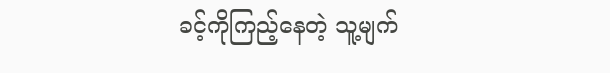ခင့်ကိုကြည့်နေတဲ့ သူ့မျက်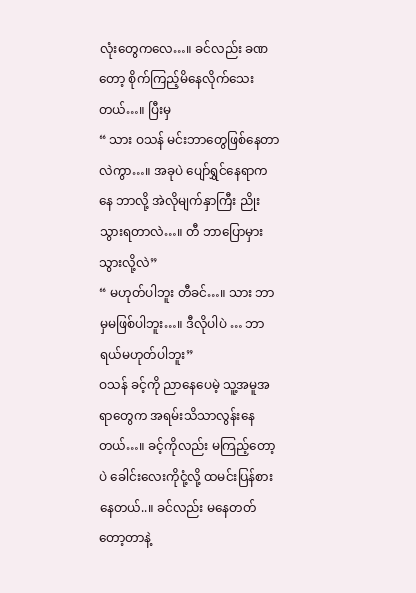လုံးတွေကလေ…။ ခင်လည်း ခဏတော့ စိုက်ကြည့်မိနေလိုက်သေးတယ်…။ ပြီးမှ
“ သား ဝသန် မင်းဘာတွေဖြစ်နေတာလဲကွာ…။ အခုပဲ ပျော်ရွှင်နေရာကနေ ဘာလို့ အဲလိုမျက်နှာကြီး ညိုးသွားရတာလဲ…။ တီ ဘာပြောမှားသွားလို့လဲ”
“ မဟုတ်ပါဘူး တီခင်…။ သား ဘာမှမဖြစ်ပါဘူး…။ ဒီလိုပါပဲ … ဘာရယ်မဟုတ်ပါဘူး”
ဝသန် ခင့်ကို ညာနေပေမဲ့ သူ့အမူအရာတွေက အရမ်းသိသာလွန်းနေတယ်…။ ခင့်ကိုလည်း မကြည့်တော့ပဲ ခေါင်းလေးကိုငုံ့လို့ ထမင်းပြန်စားနေတယ်..။ ခင်လည်း မနေတတ်တော့တာနဲ့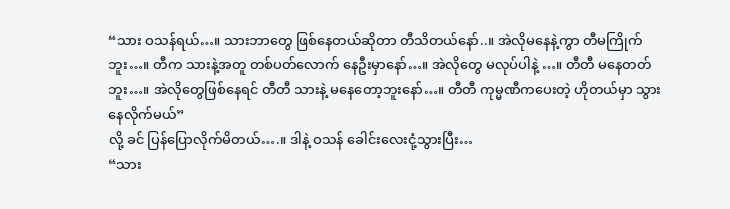“သား ဝသန်ရယ်…။ သားဘာတွေ ဖြစ်နေတယ်ဆိုတာ တီသိတယ်နော်..။ အဲလိုမနေနဲ့ကွာ တီမကြိုက်ဘူး…။ တီက သားနဲ့အတူ တစ်ပတ်လောက် နေဦးမှာနော်…။ အဲလိုတွေ မလုပ်ပါနဲ့ …။ တီတီ မနေတတ်ဘူး…။ အဲလိုတွေဖြစ်နေရင် တီတီ သားနဲ့ မနေတော့ဘူးနော်…။ တီတီ ကုမ္မဏီကပေးတဲ့ ဟိုတယ်မှာ သွားနေလိုက်မယ်”
လို့ ခင် ပြန်ပြောလိုက်မိတယ်….။ ဒါနဲ့ ဝသန် ခေါင်းလေးငုံ့သွားပြီး…
“သား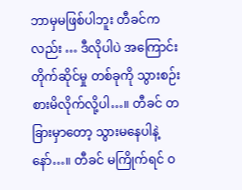ဘာမှမဖြစ်ပါဘူး တီခင်ကလည်း … ဒီလိုပါပဲ အကြောင်းတိုက်ဆိုင်မှု တစ်ခုကို သွားစဉ်းစားမိလိုက်လို့ပါ…။ တီခင် တခြားမှာတော့ သွားမနေပါနဲ့နော်…။ တီခင် မကြိုက်ရင် ဝ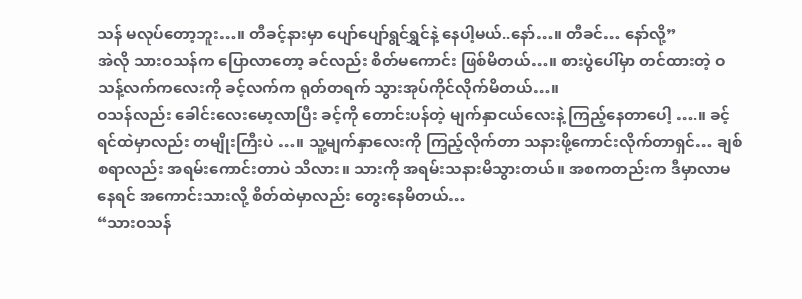သန် မလုပ်တော့ဘူး…။ တီခင့်နားမှာ ပျော်ပျော်ရွင်ရွှင်နဲ့ နေပါ့မယ်..နော်…။ တီခင်… နော်လို့”
အဲလို သားဝသန်က ပြောလာတော့ ခင်လည်း စိတ်မကောင်း ဖြစ်မိတယ်…။ စားပွဲပေါ်မှာ တင်ထားတဲ့ ဝသန့်လက်ကလေးကို ခင့်လက်က ရုတ်တရက် သွားအုပ်ကိုင်လိုက်မိတယ်…။
ဝသန်လည်း ခေါင်းလေးမော့လာပြီး ခင့်ကို တောင်းပန်တဲ့ မျက်နှာငယ်လေးနဲ့ ကြည့်နေတာပေါ့ ….။ ခင့်ရင်ထဲမှာလည်း တမျိုးကြီးပဲ …။ သူ့မျက်နှာလေးကို ကြည့်လိုက်တာ သနားဖို့ကောင်းလိုက်တာရှင်… ချစ်စရာလည်း အရမ်းကောင်းတာပဲ သိလား။ သားကို အရမ်းသနားမိသွားတယ်။ အစကတည်းက ဒီမှာလာမနေရင် အကောင်းသားလို့ စိတ်ထဲမှာလည်း တွေးနေမိတယ်…
“သားဝသန်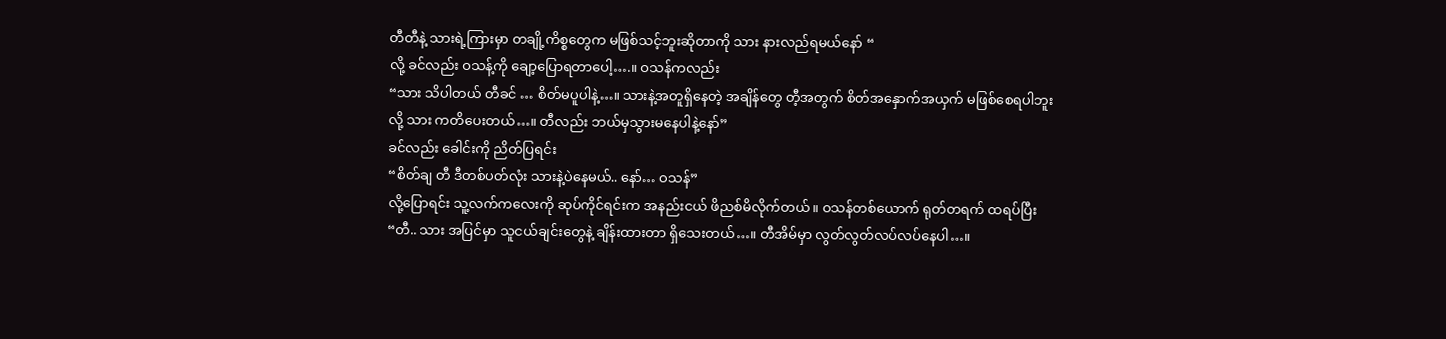တီတီနဲ့ သားရဲ့ကြားမှာ တချို့ကိစ္စတွေက မဖြစ်သင့်ဘူးဆိုတာကို သား နားလည်ရမယ်နော် “
လို့ ခင်လည်း ဝသန့်ကို ချော့ပြောရတာပေါ့….။ ဝသန်ကလည်း
“သား သိပါတယ် တီခင် … စိတ်မပူပါနဲ့…။ သားနဲ့အတူရှိနေတဲ့ အချိန်တွေ တီ့အတွက် စိတ်အနှောက်အယှက် မဖြစ်စေရပါဘူးလို့ သား ကတိပေးတယ်…။ တီလည်း ဘယ်မှသွားမနေပါနဲ့နော်”
ခင်လည်း ခေါင်းကို ညိတ်ပြရင်း
“စိတ်ချ တီ ဒီတစ်ပတ်လုံး သားနဲ့ပဲနေမယ်.. နော်… ဝသန်”
လို့ပြောရင်း သူ့လက်ကလေးကို ဆုပ်ကိုင်ရင်းက အနည်းငယ် ဖိညစ်မိလိုက်တယ်။ ဝသန်တစ်ယောက် ရုတ်တရက် ထရပ်ပြီး
“တီ.. သား အပြင်မှာ သူငယ်ချင်းတွေနဲ့ ချိန်းထားတာ ရှိသေးတယ်…။ တီအိမ်မှာ လွတ်လွတ်လပ်လပ်နေပါ…။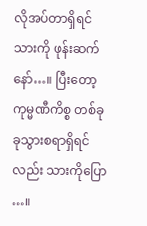လိုအပ်တာရှိရင် သားကို ဖုန်းဆက်နော်…။ ပြီးတော့ ကုမ္မဏီကိစ္စ တစ်ခုခုသွားစရာရှိရင်လည်း သားကိုပြော …။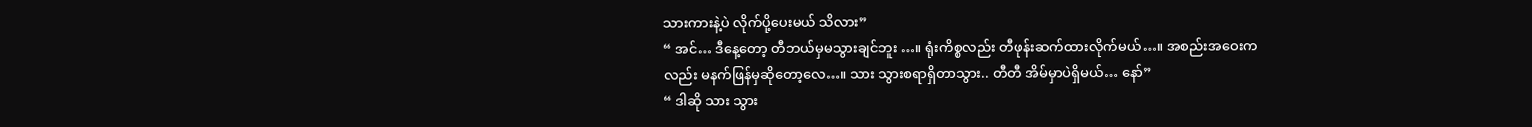သားကားနဲ့ပဲ လိုက်ပို့ပေးမယ် သိလား”
“ အင်… ဒီနေ့တော့ တီဘယ်မှမသွားချင်ဘူး …။ ရုံးကိစ္စလည်း တီဖုန်းဆက်ထားလိုက်မယ်…။ အစည်းအဝေးကလည်း မနက်ဖြန်မှဆိုတော့လေ…။ သား သွားစရာရှိတာသွား.. တီတီ အိမ်မှာပဲရှိမယ်… နော်”
“ ဒါဆို သား သွား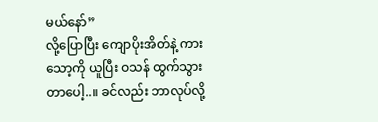မယ်နော်”
လို့ပြောပြီး ကျောပိုးအိတ်နဲ့ ကားသော့ကို ယူပြီး ဝသန် ထွက်သွားတာပေါ့..။ ခင်လည်း ဘာလုပ်လို့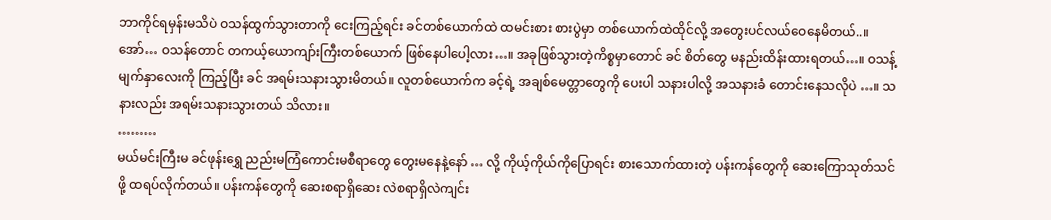ဘာကိုင်ရမှန်းမသိပဲ ဝသန်ထွက်သွားတာကို ငေးကြည့်ရင်း ခင်တစ်ယောက်ထဲ ထမင်းစား စားပွဲမှာ တစ်ယောက်ထဲထိုင်လို့ အတွေးပင်လယ်ဝေနေမိတယ်..။
အော်… ဝသန်တောင် တကယ့်ယောကျာ်းကြီးတစ်ယောက် ဖြစ်နေပါပေါ့လား…။ အခုဖြစ်သွားတဲ့ကိစ္စမှာတောင် ခင် စိတ်တွေ မနည်းထိန်းထားရတယ်…။ ဝသန့်မျက်နှာလေးကို ကြည့်ပြီး ခင် အရမ်းသနားသွားမိတယ်။ လူတစ်ယောက်က ခင့်ရဲ့ အချစ်မေတ္တာတွေကို ပေးပါ သနားပါလို့ အသနားခံ တောင်းနေသလိုပဲ …။ သနားလည်း အရမ်းသနားသွားတယ် သိလား။
………
မယ်မင်းကြီးမ ခင်ဖုန်းရွှေ ညည်းမကြံကောင်းမစီရာတွေ တွေးမနေနဲ့နော် … လို့ ကိုယ့်ကိုယ်ကိုပြောရင်း စားသောက်ထားတဲ့ ပန်းကန်တွေကို ဆေးကြောသုတ်သင်ဖို့ ထရပ်လိုက်တယ်။ ပန်းကန်တွေကို ဆေးစရာရှိဆေး လဲစရာရှိလဲကျင်း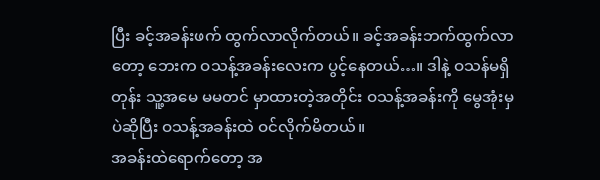ပြီး ခင့်အခန်းဖက် ထွက်လာလိုက်တယ်။ ခင့်အခန်းဘက်ထွက်လာတော့ ဘေးက ဝသန့်အခန်းလေးက ပွင့်နေတယ်…။ ဒါနဲ့ ဝသန်မရှိတုန်း သူ့အမေ မမတင် မှာထားတဲ့အတိုင်း ဝသန့်အခန်းကို မွေအုံးမှပဲဆိုပြီး ဝသန့်အခန်းထဲ ဝင်လိုက်မိတယ်။
အခန်းထဲရောက်တော့ အ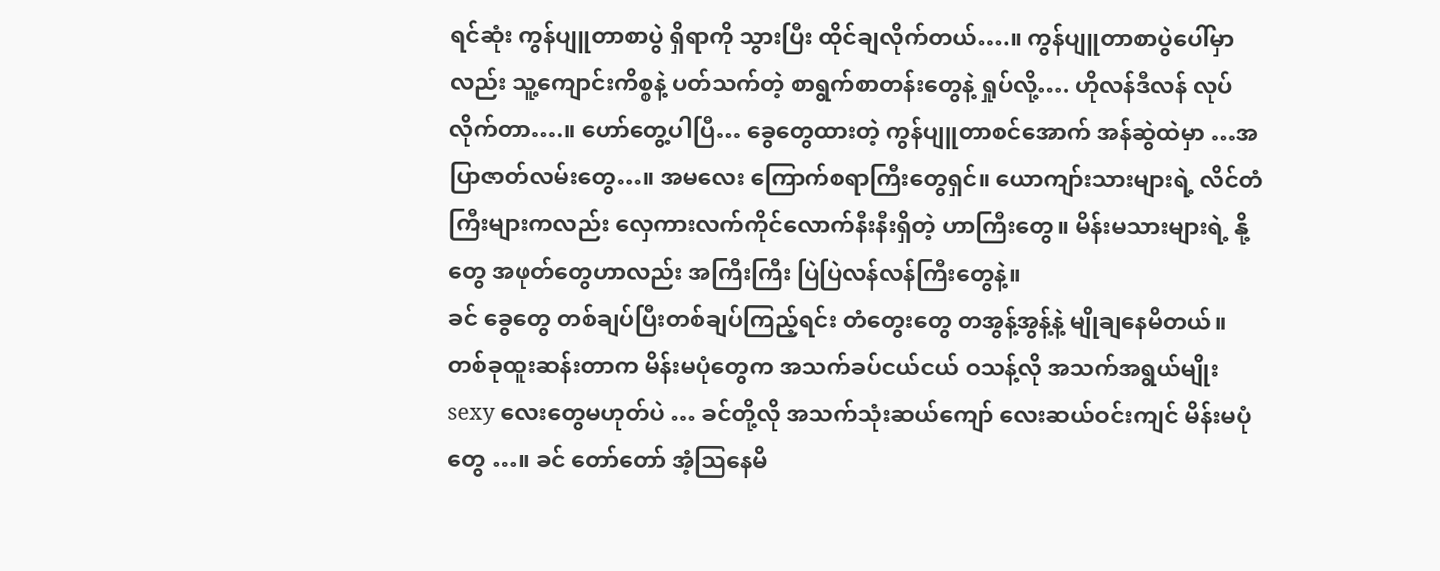ရင်ဆုံး ကွန်ပျူတာစာပွဲ ရှိရာကို သွားပြီး ထိုင်ချလိုက်တယ်….။ ကွန်ပျူတာစာပွဲပေါ်မှာလည်း သူ့ကျောင်းကိစ္စနဲ့ ပတ်သက်တဲ့ စာရွက်စာတန်းတွေနဲ့ ရှုပ်လို့…. ဟိုလန်ဒီလန် လုပ်လိုက်တာ….။ ဟော်တွေ့ပါပြီ… ခွေတွေထားတဲ့ ကွန်ပျူတာစင်အောက် အန်ဆွဲထဲမှာ …အပြာဇာတ်လမ်းတွေ…။ အမလေး ကြောက်စရာကြီးတွေရှင်။ ယောကျာ်းသားများရဲ့ လိင်တံကြီးများကလည်း လှေကားလက်ကိုင်လောက်နီးနီးရှိတဲ့ ဟာကြီးတွေ။ မိန်းမသားများရဲ့ နို့တွေ အဖုတ်တွေဟာလည်း အကြီးကြီး ပြဲပြဲလန်လန်ကြီးတွေနဲ့။
ခင် ခွေတွေ တစ်ချပ်ပြီးတစ်ချပ်ကြည့်ရင်း တံတွေးတွေ တအွန့်အွန့်နဲ့ မျိုချနေမိတယ်။ တစ်ခုထူးဆန်းတာက မိန်းမပုံတွေက အသက်ခပ်ငယ်ငယ် ဝသန့်လို အသက်အရွယ်မျိုး sexy လေးတွေမဟုတ်ပဲ … ခင်တို့လို အသက်သုံးဆယ်ကျော် လေးဆယ်ဝင်းကျင် မိန်းမပုံတွေ …။ ခင် တော်တော် အံ့သြနေမိ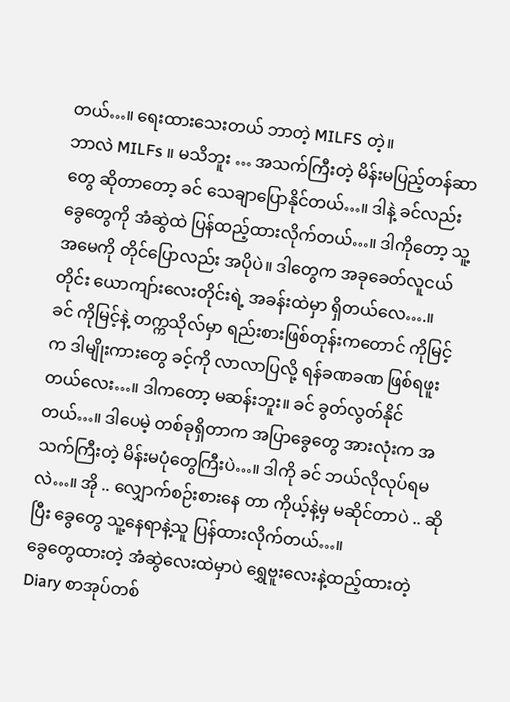တယ်…။ ရေးထားသေးတယ် ဘာတဲ့ MILFS တဲ့။
ဘာလဲ MILFs ။ မသိဘူး … အသက်ကြီးတဲ့ မိန်းမပြည့်တန်ဆာတွေ ဆိုတာတော့ ခင် သေချာပြောနိုင်တယ်…။ ဒါနဲ့ ခင်လည်း ခွေတွေကို အံဆွဲထဲ ပြန်ထည့်ထားလိုက်တယ်…။ ဒါကိုတော့ သူ့အမေကို တိုင်ပြောလည်း အပိုပဲ။ ဒါတွေက အခုခေတ်လူငယ်တိုင်း ယောကျာ်းလေးတိုင်းရဲ့ အခန်းထဲမှာ ရှိတယ်လေ….။
ခင် ကိုမြင့်နဲ့ တက္ကသိုလ်မှာ ရည်းစားဖြစ်တုန်းကတောင် ကိုမြင့်က ဒါမျိုးကားတွေ ခင့်ကို လာလာပြလို့ ရန်ခဏခဏ ဖြစ်ရဖူးတယ်လေး…။ ဒါကတော့ မဆန်းဘူး။ ခင် ခွတ်လွတ်နိုင်တယ်…။ ဒါပေမဲ့ တစ်ခုရှိတာက အပြာခွေတွေ အားလုံးက အသက်ကြီးတဲ့ မိန်းမပုံတွေကြီးပဲ…။ ဒါကို ခင် ဘယ်လိုလုပ်ရမလဲ…။ အို .. လျှောက်စဉ်းစားနေ တာ ကိုယ့်နဲ့မှ မဆိုင်တာပဲ .. ဆိုပြီး ခွေတွေ သူ့နေရာနဲ့သူ ပြန်ထားလိုက်တယ်…။
ခွေတွေထားတဲ့ အံဆွဲလေးထဲမှာပဲ ရွှေဗူးလေးနဲ့ထည့်ထားတဲ့ Diary စာအုပ်တစ်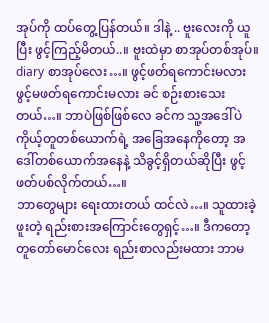အုပ်ကို ထပ်တွေ့ပြန်တယ်။ ဒါနဲ့ .. ဗူးလေးကို ယူပြီး ဖွင့်ကြည့်မိတယ်..။ ဗူးထဲမှာ စာအုပ်တစ်အုပ်။ diary စာအုပ်လေး…။ ဖွင့်ဖတ်ရကောင်းမလား ဖွင့်မဖတ်ရကောင်းမလား ခင် စဉ်းစားသေးတယ်…။ ဘာပဲဖြစ်ဖြစ်လေ ခင်က သူ့အဒေါ်ပဲ ကိုယ့်တူတစ်ယောက်ရဲ့ အခြေအနေကိုတော့ အဒေါ်တစ်ယောက်အနေနဲ့ သိခွင့်ရှိတယ်ဆိုပြီး ဖွင့်ဖတ်ပစ်လိုက်တယ်…။
ဘာတွေများ ရေးထားတယ် ထင်လဲ…။ သူထားခဲ့ဖူးတဲ့ ရည်းစားအကြောင်းတွေရှင့်…။ ဒီကတော့ တူတော်မောင်လေး ရည်းစာလည်းမထား ဘာမ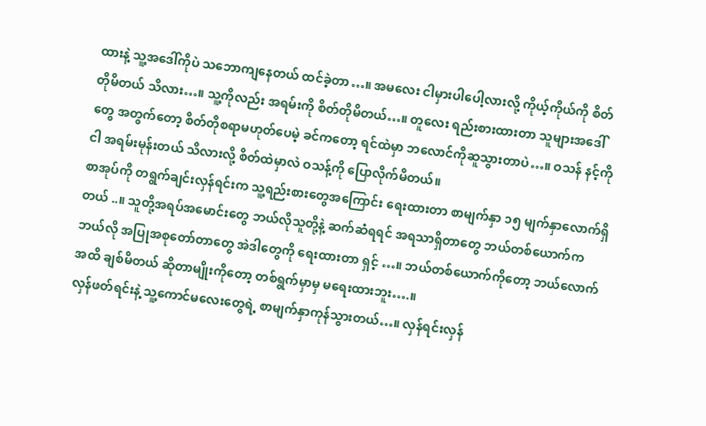ထားနဲ့ သူ့အဒေါ်ကိုပဲ သဘောကျနေတယ် ထင်ခဲ့တာ…။ အမလေး ငါမှားပါပေါ့လားလို့ ကိုယ့်ကိုယ်ကို စိတ်တိုမိတယ် သိလား…။ သူ့ကိုလည်း အရမ်းကို စိတ်တိုမိတယ်…။ တူလေး ရည်းစားထားတာ သူများအဒေါ်တွေ အတွက်တော့ စိတ်တိုစရာမဟုတ်ပေမဲ့ ခင်ကတော့ ရင်ထဲမှာ ဘလောင်ကိုဆူသွားတာပဲ…။ ဝသန် နင့်ကိုငါ အရမ်းမုန်းတယ် သိလားလို့ စိတ်ထဲမှာလဲ ဝသန့်ကို ပြောလိုက်မိတယ်။
စာအုပ်ကို တရွက်ချင်းလှန်ရင်းက သူ့ရည်းစားတွေအကြောင်း ရေးထားတာ စာမျက်နှာ ၁၅ မျက်နှာလောက်ရှိတယ် ..။ သူတို့အရပ်အမောင်းတွေ ဘယ်လိုသူတို့နဲ့ ဆက်ဆံရရင် အရသာရှိတာတွေ ဘယ်တစ်ယောက်က ဘယ်လို အပြုအစုတော်တာတွေ အဲဒါတွေကို ရေးထားတာ ရှင့် …။ ဘယ်တစ်ယောက်ကိုတော့ ဘယ်လောက်အထိ ချစ်မိတယ် ဆိုတာမျိုးကိုတော့ တစ်ရွက်မှာမှ မရေးထားဘူး….။
လှန်ဖတ်ရင်းနဲ့ သူ့ကောင်မလေးတွေရဲ့ စာမျက်နှာကုန်သွားတယ်…။ လှန်ရင်းလှန်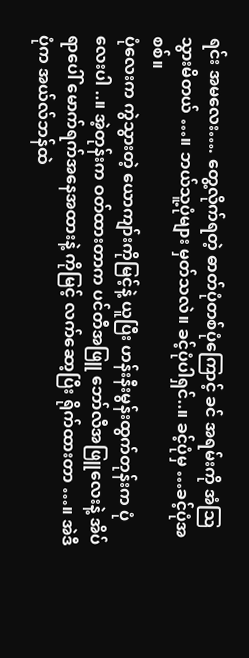ရင်း အမလေး…. တွေ့လိုက်ရတဲ့ ဓာတ်ပုံတစ်ပုံကြောင့် ခင် အရမ်းကို အံသြသွားမိတယ် …။ ဘယ်သူ့ပုံများ မှတ်သလဲ။ ခင့်ပုံပါရှင်..။ ခင့်ပုံမှ …ခင့်ပုံအစစ်။
ပုံလေးက ကွဲသွားတဲ့ ယောကျာ်းကိုမြင့်နဲ့ ယူပြီး ဟန်းနီးမွန်းထွက်တုန်းက ပုံလေးပါ ..။ အဲ့တုန်းက ဝတ်ထားတာက ပင်တီအဖြူ ဘော်လီအဖြူလေးနဲ့ အိပ်ရာပေါ် မောက်ရက်အနေအထားနဲ့ ကိုမြင့် လက်ဆော့ပြီး ရိုက်ထားတာ …။ အဲဒီပုံက အယ်လ်ဘန်ထဲ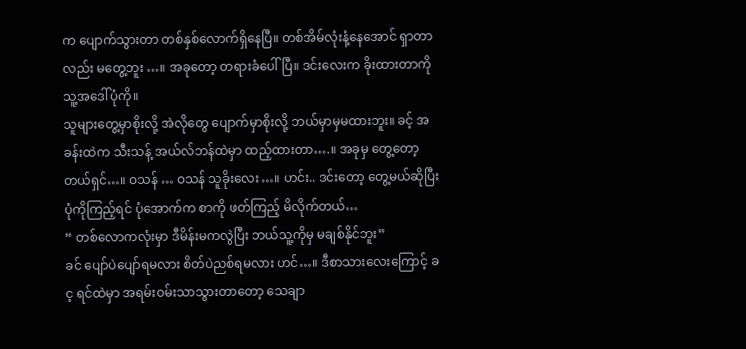က ပျောက်သွားတာ တစ်နှစ်လောက်ရှိနေပြီ။ တစ်အိမ်လုံးနံ့နေအောင် ရှာတာလည်း မတွေ့ဘူး …။ အခုတော့ တရားခံပေါ်ပြီ။ ဒင်းလေးက ခိုးထားတာကို သူ့အဒေါ်ပုံကို။
သူများတွေ့မှာစိုးလို့ အဲလိုတွေ ပျောက်မှာစိုးလို့ ဘယ်မှာမှမထားဘူး။ ခင့် အခန်းထဲက သီးသန့် အယ်လ်ဘန်ထဲမှာ ထည့်ထားတာ….။ အခုမှ တွေ့တော့တယ်ရှင်…။ ဝသန် … ဝသန် သူခိုးလေး…။ ဟင်း.. ဒင်းတော့ တွေ့မယ်ဆိုပြီး ပုံကိုကြည့်ရင် ပုံအောက်က စာကို ဖတ်ကြည့် မိလိုက်တယ်…
“ တစ်လောကလုံးမှာ ဒီမိန်းမကလွဲပြီး ဘယ်သူ့ကိုမှ မချစ်နိုင်ဘူး”
ခင် ပျော်ပဲပျော်ရမလား စိတ်ပဲညစ်ရမလား ဟင်…။ ဒီစာသားလေးကြောင့် ခင့ ရင်ထဲမှာ အရမ်းဝမ်းသာသွားတာတော့ သေချာ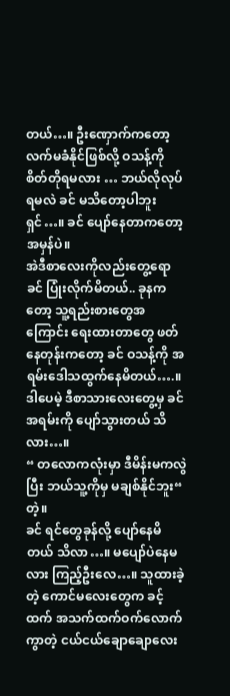တယ်…။ ဦးဏှောက်ကတော့ လက်မခံနိုင်ဖြစ်လို့ ဝသန့်ကို စိတ်တိုရမလား … ဘယ်လိုလုပ်ရမလဲ ခင် မသိတော့ပါဘူးရှင်…။ ခင် ပျော်နေတာကတော့ အမှန်ပဲ။
အဲဒီစာလေးကိုလည်းတွေ့ရော ခင် ပြုံးလိုက်မိတယ်.. ခုနကတော့ သူ့ရည်းစားတွေအကြောင်း ရေးထားတာတွေ ဖတ်နေတုန်းကတော့ ခင် ဝသန့်ကို အရမ်းဒေါသထွက်နေမိတယ်….။ ဒါပေမဲ့ ဒီစာသားလေးတွေ့မှ ခင် အရမ်းကို ပျော်သွားတယ် သိလား…။
“ တလောကလုံးမှာ ဒီမိန်းမကလွဲပြီး ဘယ်သူ့ကိုမှ မချစ်နိုင်ဘူး“ တဲ့။
ခင် ရင်တွေခုန်လို့ ပျော်နေမိတယ် သိလာ…။ မပျော်ပဲနေမလား ကြည့်ဦးလေ…။ သူထားခဲ့တဲ့ ကောင်မလေးတွေက ခင့်ထက် အသက်ထက်ဝက်လောက်ကွာတဲ့ ငယ်ငယ်ချောချောလေး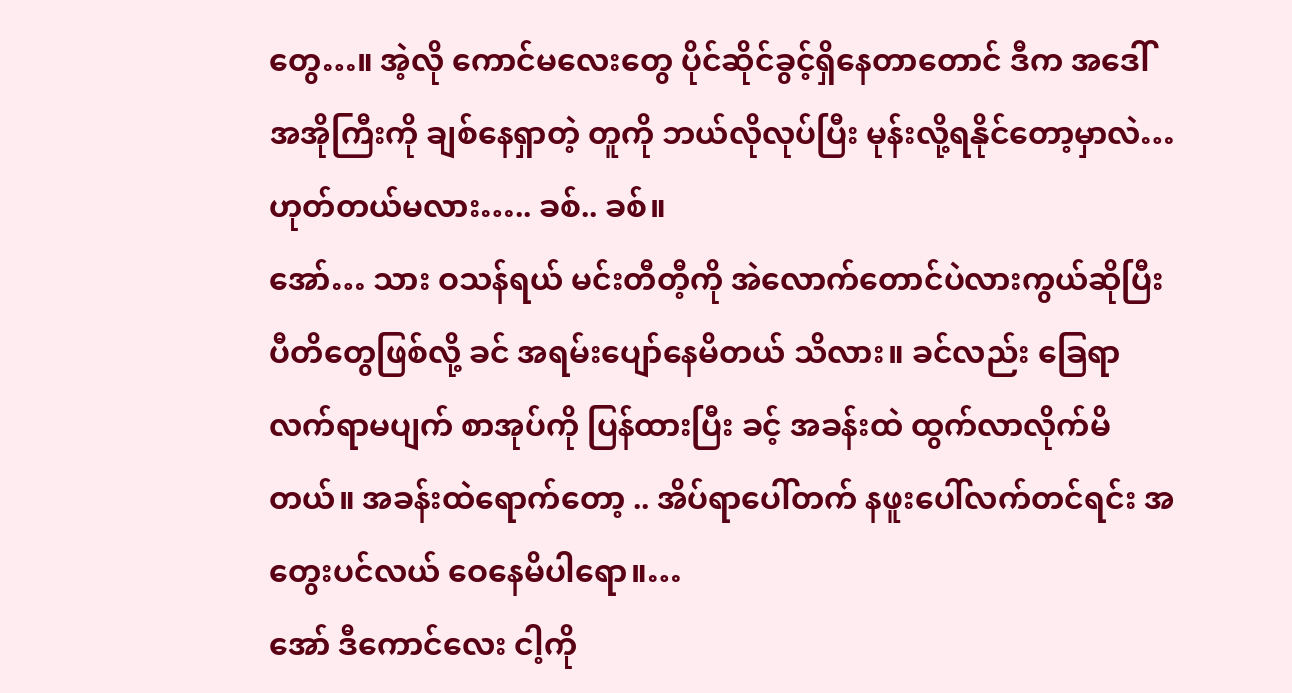တွေ…။ အဲ့လို ကောင်မလေးတွေ ပိုင်ဆိုင်ခွင့်ရှိနေတာတောင် ဒီက အဒေါ်အအိုကြီးကို ချစ်နေရှာတဲ့ တူကို ဘယ်လိုလုပ်ပြီး မုန်းလို့ရနိုင်တော့မှာလဲ… ဟုတ်တယ်မလား….. ခစ်.. ခစ်။
အော်… သား ဝသန်ရယ် မင်းတီတီ့ကို အဲလောက်တောင်ပဲလားကွယ်ဆိုပြီး ပီတိတွေဖြစ်လို့ ခင် အရမ်းပျော်နေမိတယ် သိလား။ ခင်လည်း ခြေရာလက်ရာမပျက် စာအုပ်ကို ပြန်ထားပြီး ခင့် အခန်းထဲ ထွက်လာလိုက်မိတယ်။ အခန်းထဲရောက်တော့ .. အိပ်ရာပေါ်တက် နဖူးပေါ်လက်တင်ရင်း အတွေးပင်လယ် ဝေနေမိပါရော။…
အော် ဒီကောင်လေး ငါ့ကို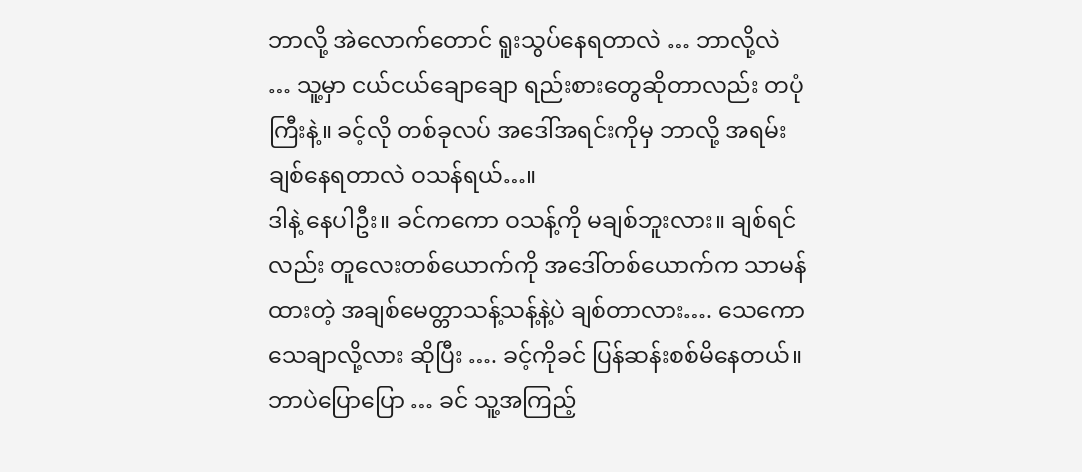ဘာလို့ အဲလောက်တောင် ရူးသွပ်နေရတာလဲ … ဘာလို့လဲ … သူ့မှာ ငယ်ငယ်ချောချော ရည်းစားတွေဆိုတာလည်း တပုံကြီးနဲ့။ ခင့်လို တစ်ခုလပ် အဒေါ်အရင်းကိုမှ ဘာလို့ အရမ်းချစ်နေရတာလဲ ဝသန်ရယ်…။
ဒါနဲ့ နေပါဦး။ ခင်ကကော ဝသန့်ကို မချစ်ဘူးလား။ ချစ်ရင်လည်း တူလေးတစ်ယောက်ကို အဒေါ်တစ်ယောက်က သာမန်ထားတဲ့ အချစ်မေတ္တာသန့်သန့်နဲ့ပဲ ချစ်တာလား…. သေကော သေချာလို့လား ဆိုပြီး …. ခင့်ကိုခင် ပြန်ဆန်းစစ်မိနေတယ်။ ဘာပဲပြောပြော … ခင် သူ့အကြည့်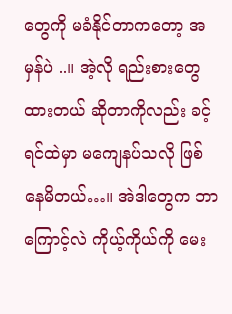တွေကို မခံနိုင်တာကတော့ အမှန်ပဲ ..။ အဲ့လို ရည်းစားတွေထားတယ် ဆိုတာကိုလည်း ခင့်ရင်ထဲမှာ မကျေနပ်သလို ဖြစ်နေမိတယ်…။ အဲဒါတွေက ဘာကြောင့်လဲ ကိုယ့်ကိုယ်ကို မေး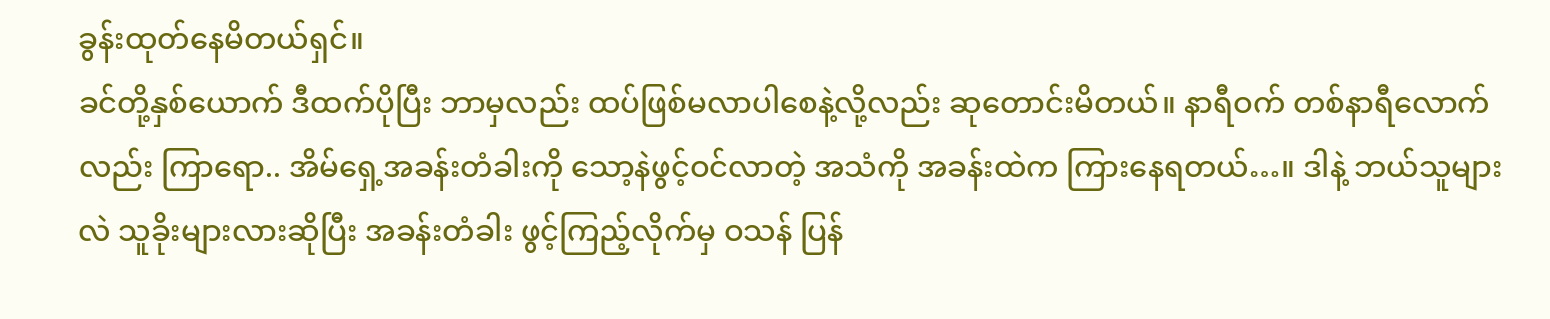ခွန်းထုတ်နေမိတယ်ရှင်။
ခင်တို့နှစ်ယောက် ဒီထက်ပိုပြီး ဘာမှလည်း ထပ်ဖြစ်မလာပါစေနဲ့လို့လည်း ဆုတောင်းမိတယ်။ နာရီဝက် တစ်နာရီလောက်လည်း ကြာရော.. အိမ်ရှေ့အခန်းတံခါးကို သော့နဲဖွင့်ဝင်လာတဲ့ အသံကို အခန်းထဲက ကြားနေရတယ်…။ ဒါနဲ့ ဘယ်သူများလဲ သူခိုးများလားဆိုပြီး အခန်းတံခါး ဖွင့်ကြည့်လိုက်မှ ဝသန် ပြန်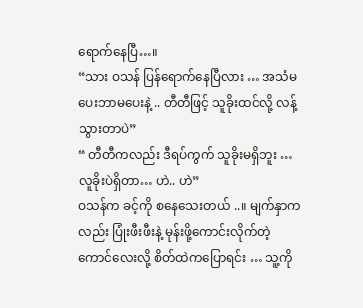ရောက်နေပြီ…။
“သား ဝသန် ပြန်ရောက်နေပြီလား … အသံမပေးဘာမပေးနဲ့ .. တီတီဖြင့် သူခိုးထင်လို့ လန့်သွားတာပဲ”
“ တီတီကလည်း ဒီရပ်ကွက် သူခိုးမရှိဘူး … လူခိုးပဲရှိတာ… ဟဲ.. ဟဲ”
ဝသန်က ခင့်ကို စနေသေးတယ် ..။ မျက်နှာကလည်း ပြုံးဖီးဖီးနဲ့ မုန်းဖို့ကောင်းလိုက်တဲ့ ကောင်လေးလို့ စိတ်ထဲကပြောရင်း … သူ့ကို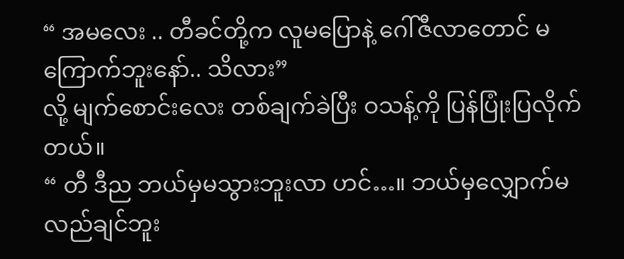“ အမလေး .. တီခင်တို့က လူမပြောနဲ့ ဂေါ်ဇီလာတောင် မကြောက်ဘူးနော်.. သိလား”
လို့ မျက်စောင်းလေး တစ်ချက်ခဲပြီး ဝသန့်ကို ပြန်ပြုံးပြလိုက်တယ်။
“ တီ ဒီည ဘယ်မှမသွားဘူးလာ ဟင်…။ ဘယ်မှလျှောက်မလည်ချင်ဘူး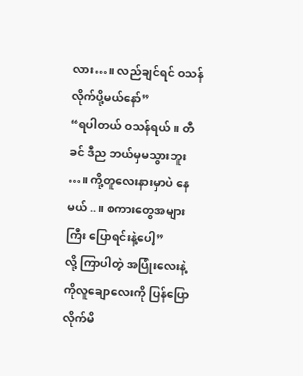လား…။ လည်ချင်ရင် ဝသန် လိုက်ပို့မယ်နော်”
“ရပါတယ် ဝသန်ရယ်။ တီခင် ဒီည ဘယ်မှမသွားဘူး …။ ကို့တူလေးနားမှာပဲ နေမယ် ..။ စကားတွေအများကြီး ပြောရင်းနဲ့ပေါ့”
လို့ ကြာပါတဲ့ အပြုံးလေးနဲ့ ကိုလူချောလေးကို ပြန်ပြောလိုက်မိ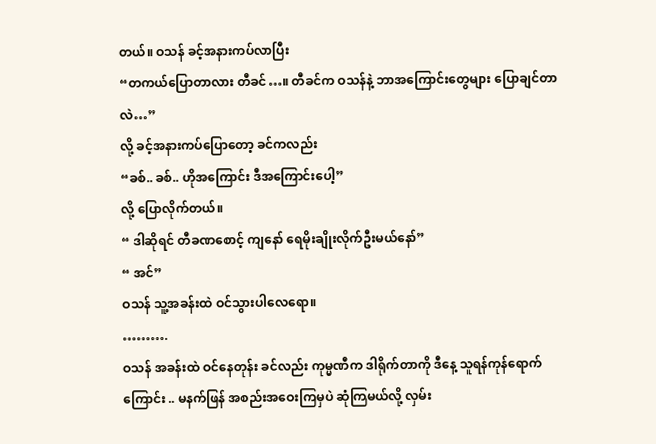တယ်။ ဝသန် ခင့်အနားကပ်လာပြီး
“တကယ်ပြောတာလား တီခင်…။ တီခင်က ဝသန်နဲ့ ဘာအကြောင်းတွေများ ပြောချင်တာလဲ…”
လို့ ခင့်အနားကပ်ပြောတော့ ခင်ကလည်း
“ခစ်.. ခစ်.. ဟိုအကြောင်း ဒီအကြောင်းပေါ့”
လို့ ပြောလိုက်တယ်။
“ ဒါဆိုရင် တီခဏစောင့် ကျနော် ရေမိုးချိုးလိုက်ဦးမယ်နော်”
“ အင်”
ဝသန် သူ့အခန်းထဲ ဝင်သွားပါလေရော။
……….
ဝသန် အခန်းထဲ ဝင်နေတုန်း ခင်လည်း ကုမ္မဏီက ဒါရိုက်တာကို ဒီနေ့ သူရန်ကုန်ရောက်ကြောင်း .. မနက်ဖြန် အစည်းအဝေးကြမှပဲ ဆုံကြမယ်လို့ လှမ်း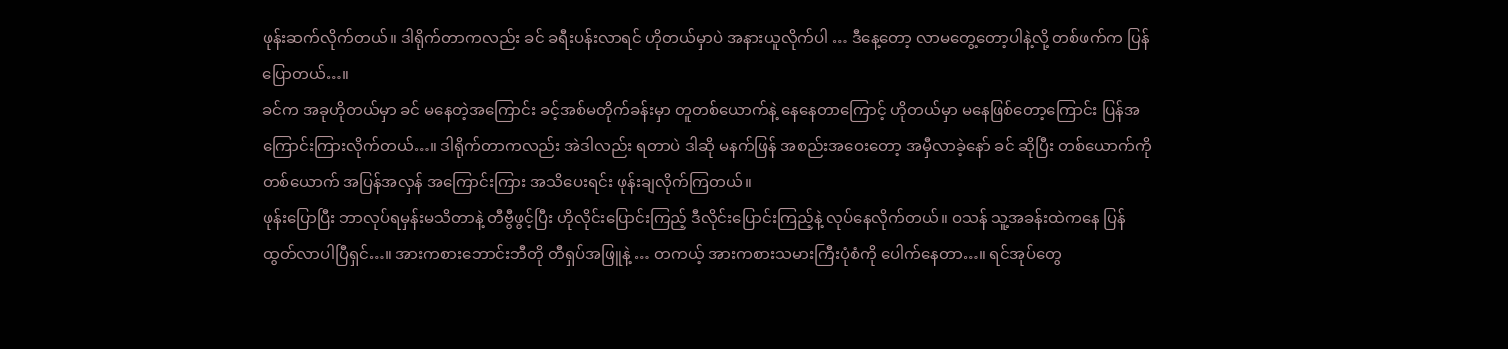ဖုန်းဆက်လိုက်တယ်။ ဒါရိုက်တာကလည်း ခင် ခရီးပန်းလာရင် ဟိုတယ်မှာပဲ အနားယူလိုက်ပါ … ဒီနေ့တော့ လာမတွေ့တော့ပါနဲ့လို့ တစ်ဖက်က ပြန်ပြောတယ်…။
ခင်က အခုဟိုတယ်မှာ ခင် မနေတဲ့အကြောင်း ခင့်အစ်မတိုက်ခန်းမှာ တူတစ်ယောက်နဲ့ နေနေတာကြောင့် ဟိုတယ်မှာ မနေဖြစ်တော့ကြောင်း ပြန်အကြောင်းကြားလိုက်တယ်…။ ဒါရိုက်တာကလည်း အဲဒါလည်း ရတာပဲ ဒါဆို မနက်ဖြန် အစည်းအဝေးတော့ အမှီလာခဲ့နော် ခင် ဆိုပြီး တစ်ယောက်ကိုတစ်ယောက် အပြန်အလှန် အကြောင်းကြား အသိပေးရင်း ဖုန်းချလိုက်ကြတယ်။
ဖုန်းပြောပြီး ဘာလုပ်ရမှန်းမသိတာနဲ့ တီဗွီဖွင့်ပြီး ဟိုလိုင်းပြောင်းကြည့် ဒီလိုင်းပြောင်းကြည့်နဲ့ လုပ်နေလိုက်တယ်။ ဝသန် သူ့အခန်းထဲကနေ ပြန်ထွတ်လာပါပြီရှင်…။ အားကစားဘောင်းဘီတို တီရှပ်အဖြူနဲ့ … တကယ့် အားကစားသမားကြီးပုံစံကို ပေါက်နေတာ…။ ရင်အုပ်တွေ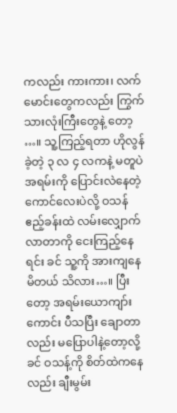ကလည်း ကားကား၊ လက်မောင်းတွေကလည်း ကြွက်သားလုံးကြီးတွေနဲ့ တော့ …။ သူ့ကြည့်ရတာ ဟိုလွန်ခဲ့တဲ့ ၃ လ ၄ လကနဲ့ မတူပဲ အရမ်းကို ပြောင်းလဲနေတဲ့ ကောင်လေးပဲလို့ ဝသန် ဧည့်ခန်းထဲ လမ်းလျှောက်လာတာကို ငေးကြည့်နေရင်း ခင် သူ့ကို အားကျနေမိတယ် သိလား…။ ပြီးတော့ အရမ်းယောကျာ်းကောင်း ပီသပြီး ချောတာလည်း မပြောပါနဲ့တော့လို့ ခင် ဝသန့်ကို စိတ်ထဲကနေလည်း ချီးမွမ်း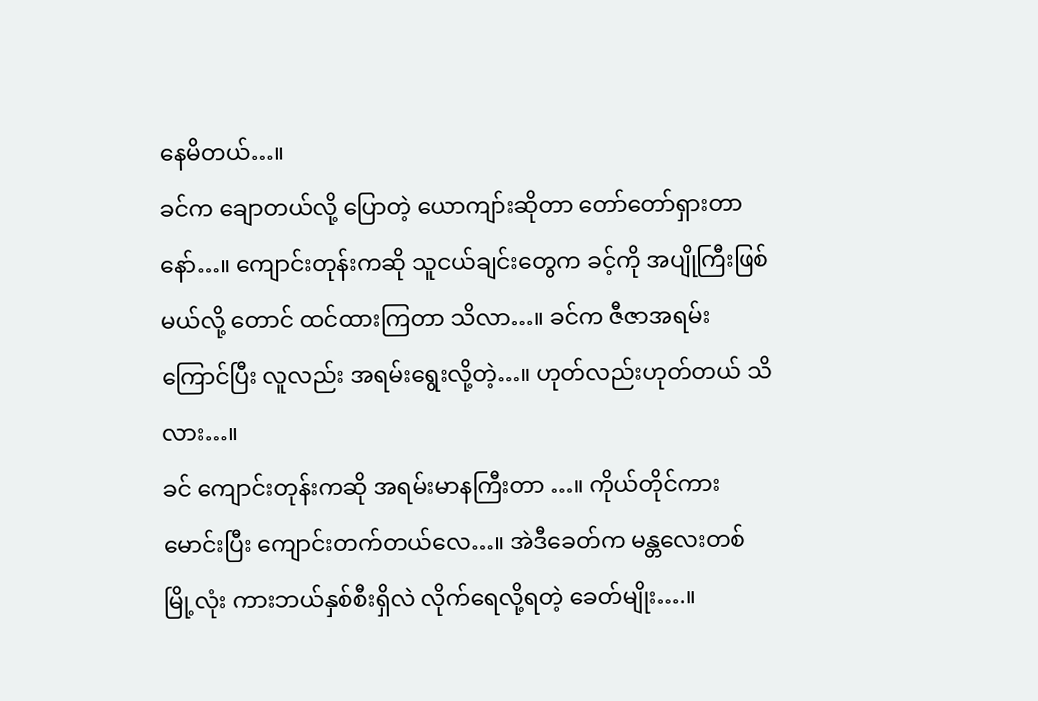နေမိတယ်…။
ခင်က ချောတယ်လို့ ပြောတဲ့ ယောကျာ်းဆိုတာ တော်တော်ရှားတာနော်…။ ကျောင်းတုန်းကဆို သူငယ်ချင်းတွေက ခင့်ကို အပျိုကြီးဖြစ်မယ်လို့ တောင် ထင်ထားကြတာ သိလာ…။ ခင်က ဇီဇာအရမ်းကြောင်ပြီး လူလည်း အရမ်းရွေးလို့တဲ့…။ ဟုတ်လည်းဟုတ်တယ် သိလား…။
ခင် ကျောင်းတုန်းကဆို အရမ်းမာနကြီးတာ …။ ကိုယ်တိုင်ကားမောင်းပြီး ကျောင်းတက်တယ်လေ…။ အဲဒီခေတ်က မန္တလေးတစ်မြို့လုံး ကားဘယ်နှစ်စီးရှိလဲ လိုက်ရေလို့ရတဲ့ ခေတ်မျိုး….။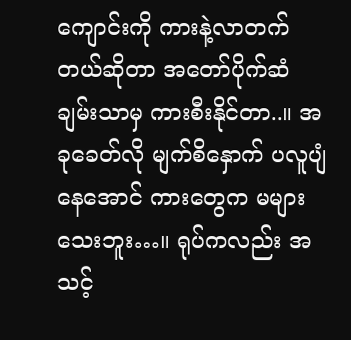ကျောင်းကို ကားနဲ့လာတက်တယ်ဆိုတာ အတော်ပိုက်ဆံချမ်းသာမှ ကားစီးနိုင်တာ..။ အခုခေတ်လို မျက်စိနှောက် ပလူပျံနေအောင် ကားတွေက မများသေးဘူး…။ ရုပ်ကလည်း အသင့်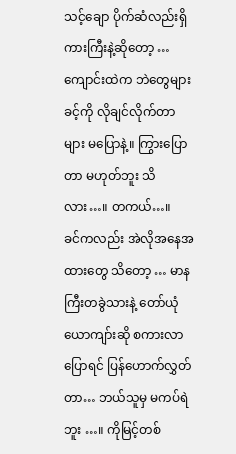သင့်ချော ပိုက်ဆံလည်းရှိ ကားကြီးနဲ့ဆိုတော့ … ကျောင်းထဲက ဘဲတွေများ ခင့်ကို လိုချင်လိုက်တာများ မပြောနဲ့။ ကြွားပြောတာ မဟုတ်ဘူး သိလား…။ တကယ်…။
ခင်ကလည်း အဲလိုအနေအထားတွေ သိတော့ … မာနကြီးတခွဲသားနဲ့ တော်ယုံယောကျာ်းဆို စကားလာပြောရင် ပြန်ဟောက်လွှတ်တာ… ဘယ်သူမှ မကပ်ရဲဘူး …။ ကိုမြင့်တစ်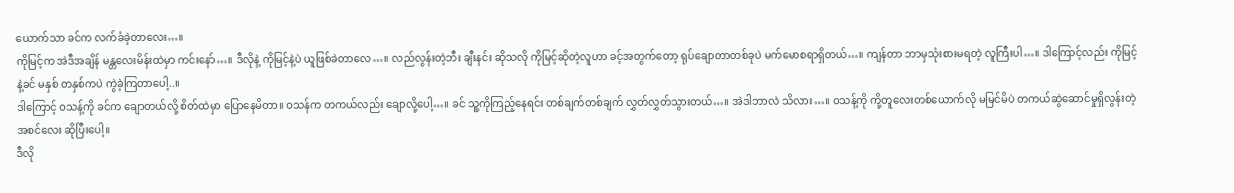ယောက်သာ ခင်က လက်ခံခဲ့တာလေး…။
ကိုမြင့်က အဲဒီအချိန် မန္တလေးမိန်းထဲမှာ ကင်းနော်…။ ဒီလိုနဲ့ ကိုမြင့်နဲ့ပဲ ယူဖြစ်ခဲတာလေ…။ လည်လွန်းတဲ့ဘီး ချီးနင်း ဆိုသလို ကိုမြင့်ဆိုတဲ့လူဟာ ခင့်အတွက်တော့ ရုပ်ချောတာတစ်ခုပဲ မက်မောစရာရှိတယ်…။ ကျန်တာ ဘာမှသုံးစားမရတဲ့ လူကြီးပါ…။ ဒါကြောင့်လည်း ကိုမြင့်နဲ့ခင် မနှစ် တနှစ်ကပဲ ကွဲခဲ့ကြတာပေါ့..။
ဒါကြောင့် ဝသန့်ကို ခင်က ချောတယ်လို့ စိတ်ထဲမှာ ပြောနေမိတာ။ ဝသန်က တကယ်လည်း ချောလို့ပေါ့…။ ခင် သူ့ကိုကြည့်နေရင်း တစ်ချက်တစ်ချက် လွှတ်လွှတ်သွားတယ်…။ အဲဒါဘာလဲ သိလား…။ ဝသန့်ကို ကို့တူလေးတစ်ယောက်လို မမြင်မိပဲ တကယ်ဆွဲဆောင်မှုရှိလွန်းတဲ့ အစင်လေး ဆိုပြီးပေါ့။
ဒီလို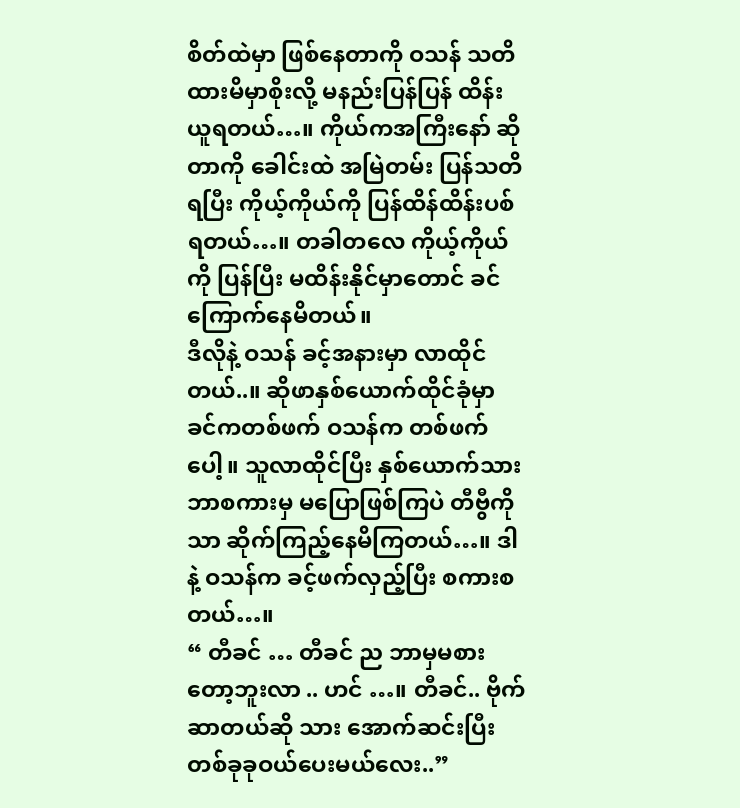စိတ်ထဲမှာ ဖြစ်နေတာကို ဝသန် သတိထားမိမှာစိုးလို့ မနည်းပြန်ပြန် ထိန်းယူရတယ်…။ ကိုယ်ကအကြီးနော် ဆိုတာကို ခေါင်းထဲ အမြဲတမ်း ပြန်သတိရပြီး ကိုယ့်ကိုယ်ကို ပြန်ထိန်ထိန်းပစ်ရတယ်…။ တခါတလေ ကိုယ့်ကိုယ်ကို ပြန်ပြီး မထိန်းနိုင်မှာတောင် ခင် ကြောက်နေမိတယ်။
ဒီလိုနဲ့ ဝသန် ခင့်အနားမှာ လာထိုင်တယ်..။ ဆိုဖာနှစ်ယောက်ထိုင်ခုံမှာ ခင်ကတစ်ဖက် ဝသန်က တစ်ဖက်ပေါ့။ သူလာထိုင်ပြီး နှစ်ယောက်သား ဘာစကားမှ မပြောဖြစ်ကြပဲ တီဗွီကိုသာ ဆိုက်ကြည့်နေမိကြတယ်…။ ဒါနဲ့ ဝသန်က ခင့်ဖက်လှည့်ပြီး စကားစတယ်…။
“ တီခင် … တီခင် ည ဘာမှမစားတော့ဘူးလာ .. ဟင် …။ တီခင်.. ဗိုက်ဆာတယ်ဆို သား အောက်ဆင်းပြီး တစ်ခုခုဝယ်ပေးမယ်လေး..”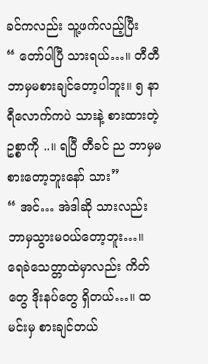ခင်ကလည်း သူ့ဖက်လည့်ပြီး
“ တော်ပါပြီ သားရယ်…။ တီတီ ဘာမှမစားချင်တော့ပါဘူး။ ၅ နာရီလောက်ကပဲ သားနဲ့ စားထားတဲ့ဥစ္စာကို ..။ ရပြီ တီခင် ည ဘာမှမစားတော့ဘူးနော် သား”
“ အင်… အဲဒါဆို သားလည်း ဘာမှသွားမဝယ်တော့ဘူး…။ ရေခဲသေတ္တာထဲမှာလည်း ကိတ်တွေ ဒိုးနပ်တွေ ရှိတယ်…။ ထမင်းမှ စားချင်တယ်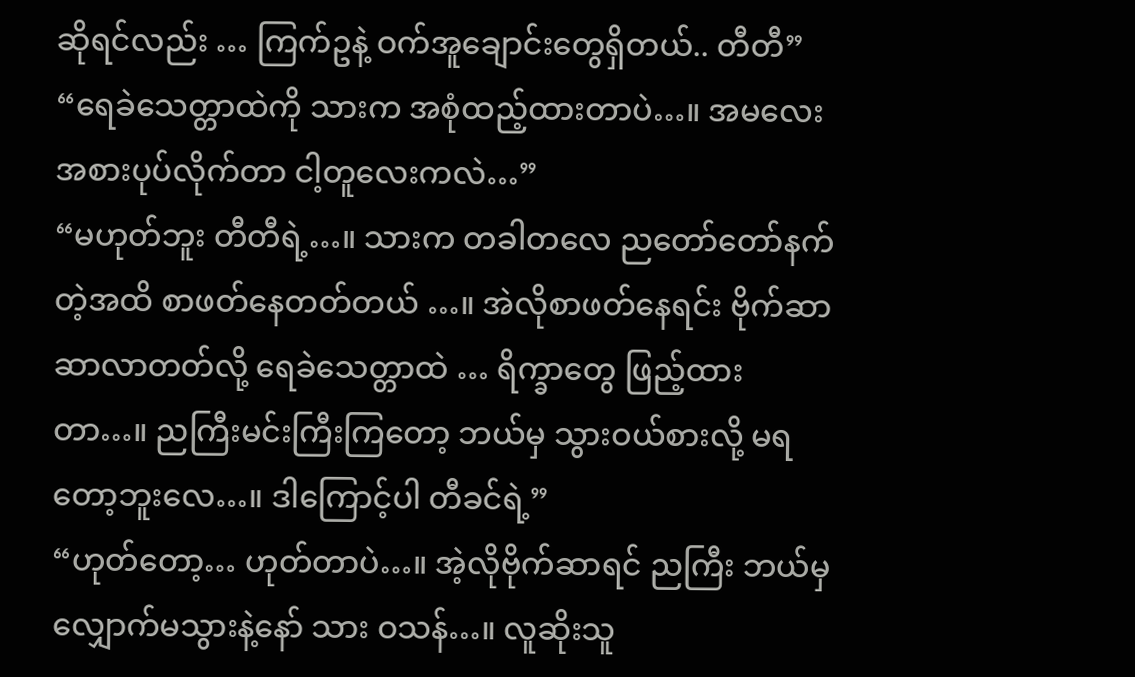ဆိုရင်လည်း … ကြက်ဥနဲ့ ဝက်အူချောင်းတွေရှိတယ်.. တီတီ”
“ရေခဲသေတ္တာထဲကို သားက အစုံထည့်ထားတာပဲ…။ အမလေး အစားပုပ်လိုက်တာ ငါ့တူလေးကလဲ…”
“မဟုတ်ဘူး တီတီရဲ့…။ သားက တခါတလေ ညတော်တော်နက်တဲ့အထိ စာဖတ်နေတတ်တယ် …။ အဲလိုစာဖတ်နေရင်း ဗိုက်ဆာဆာလာတတ်လို့ ရေခဲသေတ္တာထဲ … ရိက္ခာတွေ ဖြည့်ထားတာ…။ ညကြီးမင်းကြီးကြတော့ ဘယ်မှ သွားဝယ်စားလို့ မရတော့ဘူးလေ…။ ဒါကြောင့်ပါ တီခင်ရဲ့”
“ဟုတ်တော့… ဟုတ်တာပဲ…။ အဲ့လိုဗိုက်ဆာရင် ညကြီး ဘယ်မှလျှောက်မသွားနဲ့နော် သား ဝသန်…။ လူဆိုးသူ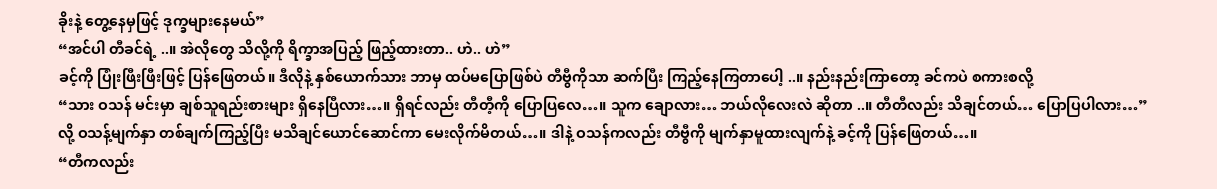ခိုးနဲ့ တွေ့နေမှဖြင့် ဒုက္ခများနေမယ်”
“အင်ပါ တီခင်ရဲ့ ..။ အဲလိုတွေ သိလို့ကို ရိက္ခာအပြည့် ဖြည့်ထားတာ.. ဟဲ.. ဟဲ”
ခင့်ကို ပြုံးဖြီးဖြီးဖြင့် ပြန်ဖြေတယ်။ ဒီလိုနဲ့ နှစ်ယောက်သား ဘာမှ ထပ်မပြောဖြစ်ပဲ တီဗွီကိုသာ ဆက်ပြီး ကြည့်နေကြတာပေါ့ ..။ နည်းနည်းကြာတော့ ခင်ကပဲ စကားစလို့
“သား ဝသန် မင်းမှာ ချစ်သူရည်းစားများ ရှိနေပြီလား…။ ရှိရင်လည်း တီတီ့ကို ပြောပြလေ…။ သူက ချောလား… ဘယ်လိုလေးလဲ ဆိုတာ ..။ တီတီလည်း သိချင်တယ်… ပြောပြပါလား…”
လို့ ဝသန့်မျက်နှာ တစ်ချက်ကြည့်ပြီး မသိချင်ယောင်ဆောင်ကာ မေးလိုက်မိတယ်…။ ဒါနဲ့ ဝသန်ကလည်း တီဗွီကို မျက်နှာမူထားလျက်နဲ့ ခင့်ကို ပြန်ဖြေတယ်…။
“တီကလည်း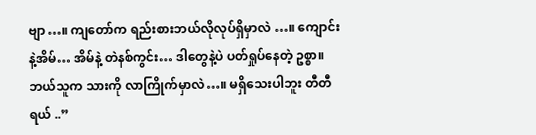ဗျာ…။ ကျတော်က ရည်းစားဘယ်လိုလုပ်ရှိမှာလဲ …။ ကျောင်းနဲ့အိမ်… အိမ်နဲ့ တဲနစ်ကွင်း… ဒါတွေနဲ့ပဲ ပတ်ရှုပ်နေတဲ့ ဥစ္စာ။ ဘယ်သူက သားကို လာကြိုက်မှာလဲ…။ မရှိသေးပါဘူး တီတီရယ် ..”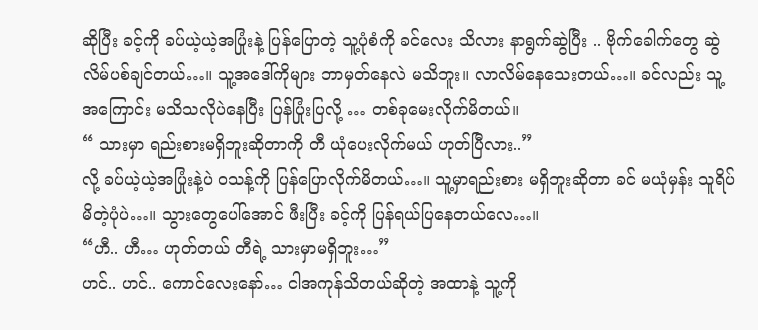ဆိုပြီး ခင့်ကို ခပ်ယဲ့ယဲ့အပြုံးနဲ့ ပြန်ပြောတဲ့ သူ့ပုံစံကို ခင်လေး သိလား နာရွက်ဆွဲပြီး .. ဗိုက်ခေါက်တွေ ဆွဲလိမ်ပစ်ချင်တယ်…။ သူ့အဒေါ်ကိုများ ဘာမှတ်နေလဲ မသိဘူး။ လာလိမ်နေသေးတယ်…။ ခင်လည်း သူ့အကြောင်း မသိသလိုပဲနေပြီး ပြန်ပြုံးပြလို့ … တစ်ခုမေးလိုက်မိတယ်။
“ သားမှာ ရည်းစားမရှိဘူးဆိုတာကို တီ ယုံပေးလိုက်မယ် ဟုတ်ပြီလား..”
လို့ ခပ်ယဲ့ယဲ့အပြုံးနဲ့ပဲ ဝသန့်ကို ပြန်ပြောလိုက်မိတယ်…။ သူ့မှာရည်းစား မရှိဘူးဆိုတာ ခင် မယုံမှန်း သူရိပ်မိတဲ့ပုံပဲ…။ သွားတွေပေါ်အောင် ဖီးပြီး ခင့်ကို ပြန်ရယ်ပြနေတယ်လေ…။
“ဟီ.. ဟီ… ဟုတ်တယ် တီရဲ့ သားမှာမရှိဘူး…”
ဟင်.. ဟင်.. ကောင်လေးနော်… ငါအကုန်သိတယ်ဆိုတဲ့ အထာနဲ့ သူ့ကို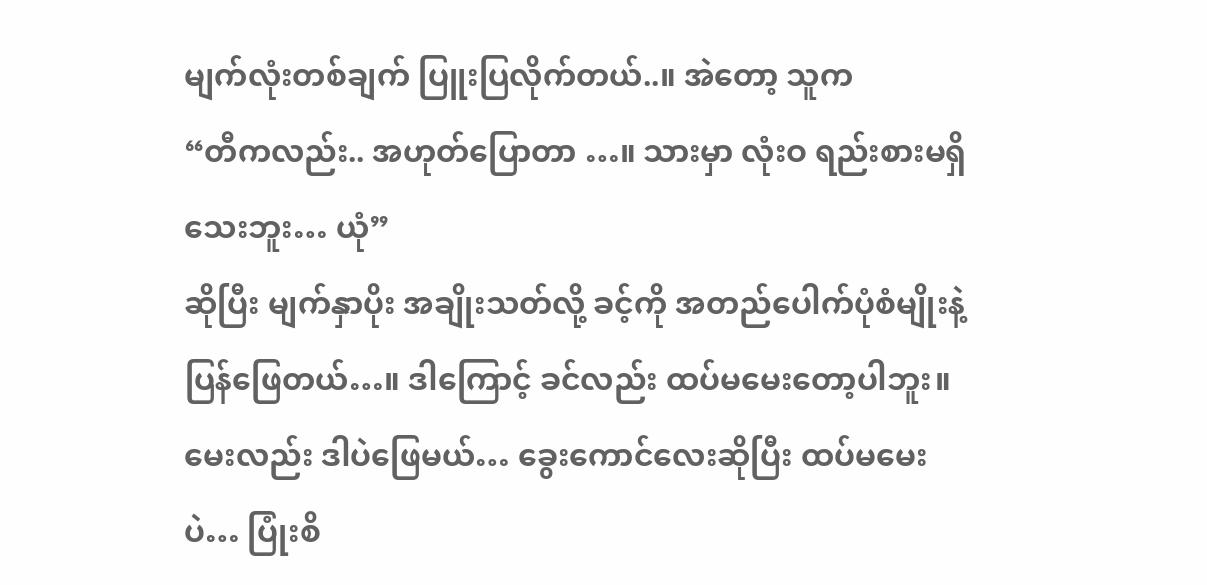မျက်လုံးတစ်ချက် ပြူးပြလိုက်တယ်..။ အဲတော့ သူက
“တီကလည်း.. အဟုတ်ပြောတာ …။ သားမှာ လုံးဝ ရည်းစားမရှိသေးဘူး… ယုံ”
ဆိုပြီး မျက်နှာပိုး အချိုးသတ်လို့ ခင့်ကို အတည်ပေါက်ပုံစံမျိုးနဲ့ ပြန်ဖြေတယ်…။ ဒါကြောင့် ခင်လည်း ထပ်မမေးတော့ပါဘူး။ မေးလည်း ဒါပဲဖြေမယ်… ခွေးကောင်လေးဆိုပြီး ထပ်မမေးပဲ… ပြုံးစိ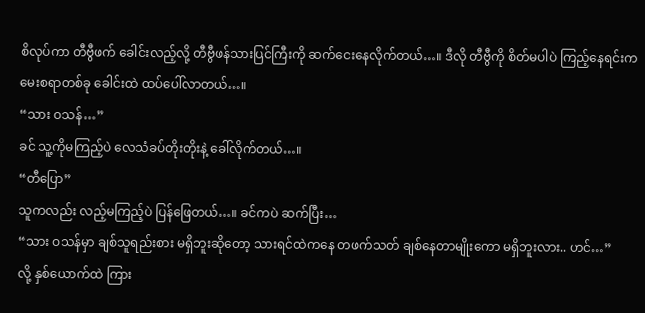စိလုပ်ကာ တီဗွီဖက် ခေါင်းလည့်လို့ တီဗွီဖန်သားပြင်ကြီးကို ဆက်ငေးနေလိုက်တယ်…။ ဒီလို တီဗွီကို စိတ်မပါပဲ ကြည့်နေရင်းက မေးစရာတစ်ခု ခေါင်းထဲ ထပ်ပေါ်လာတယ်…။
“သား ဝသန်…”
ခင် သူ့ကိုမကြည့်ပဲ လေသံခပ်တိုးတိုးနဲ့ ခေါ်လိုက်တယ်…။
“တီပြော”
သူကလည်း လည့်မကြည့်ပဲ ပြန်ဖြေတယ်…။ ခင်ကပဲ ဆက်ပြီး…
“သား ဝသန်မှာ ချစ်သူရည်းစား မရှိဘူးဆိုတော့ သားရင်ထဲကနေ တဖက်သတ် ချစ်နေတာမျိုးကော မရှိဘူးလား.. ဟင်…”
လို့ နှစ်ယောက်ထဲ ကြား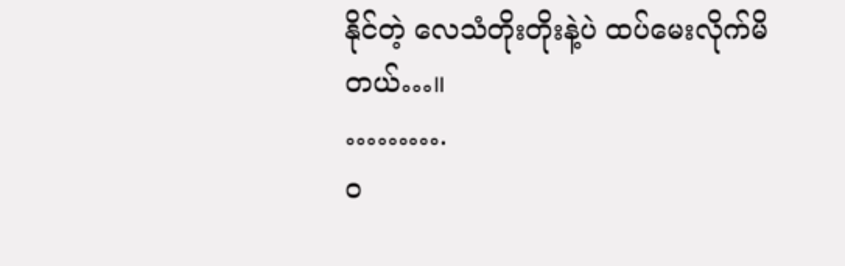နိုင်တဲ့ လေသံတိုးတိုးနဲ့ပဲ ထပ်မေးလိုက်မိတယ်…။
……….
ဝ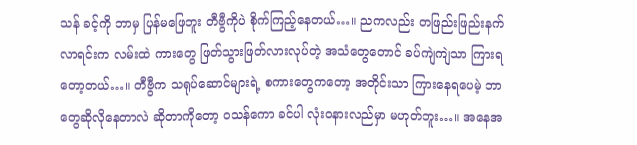သန် ခင့်ကို ဘာမှ ပြန်မဖြေဘူး တီဗွီကိုပဲ စိုက်ကြည့်နေတယ်…။ ညကလည်း တဖြည်းဖြည်းနက်လာရင်းက လမ်းထဲ ကားတွေ ဖြတ်သွားဖြတ်လားလုပ်တဲ့ အသံတွေတောင် ခပ်ကျဲကျဲသာ ကြားရတော့တယ်…။ တီဗွီက သရုပ်ဆောင်များရဲ့ စကားတွေကတော့ အတိုင်းသာ ကြားနေရပေမဲ့ ဘာတွေဆိုလိုနေတာလဲ ဆိုတာကိုတော့ ဝသန်ကော ခင်ပါ လုံးဝနားလည်မှာ မဟုတ်ဘူး…။ အနေအ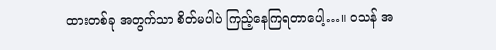ထားတစ်ခု အတွက်သာ စိတ်မပါပဲ ကြည့်နေကြရတာပေါ့…။ ဝသန် အ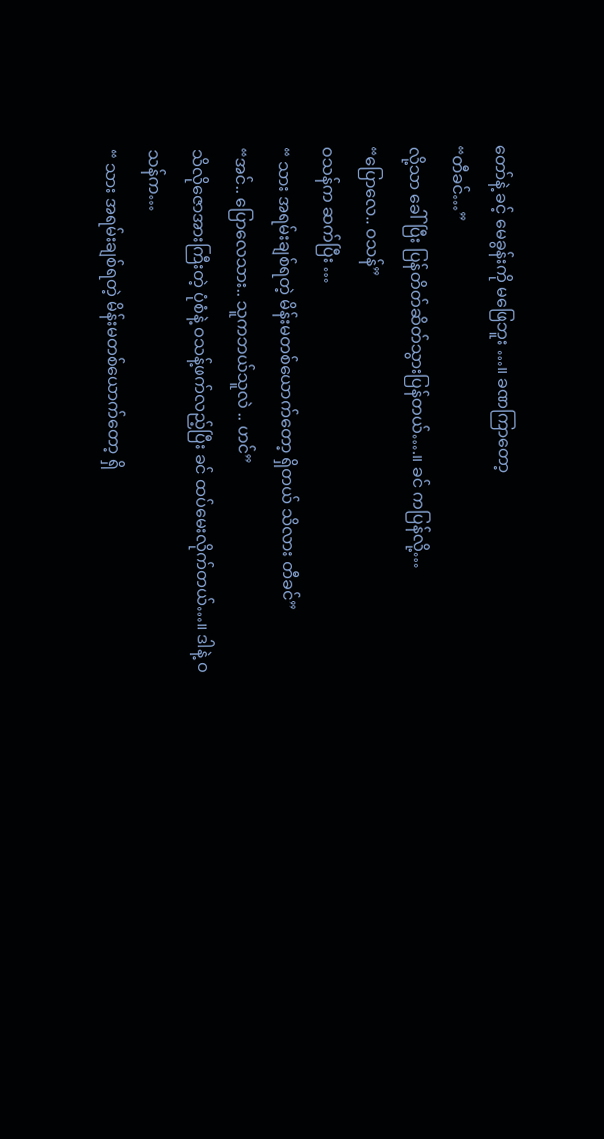တော်နဲ့ ခင့် မေခွန်းကို မဖြေဘူး …။ ခဏကြာတော့
“တီခင်…”
လို့သာ ခေါ်ပြီး ပြန်တိတ်ဆိတ်သွားပြန်တယ်….။ ခင် ကပြန်လို့…
“ပြောလေ.. ဝသန်”
ဝသန်က ဆက်ပြီး …
“ သား အရမ်းချစ်ရတဲ့ မိန်းမတစ်ယောက်တော့ ရှိတယ် သိလား တီခင်”
“အင်.. ပြောလေသား.. သူကဘယ်သူလဲ .. ဟင်”
သိလိုဇောအားကြီးတဲ့ ပုံစံနဲ့ ဝသန့်ဖက်လည့်ပြီး ခင် ထပ်မေးလိုက်တယ်…။ ဒါနဲ့ ဝသန်က…
“ သား အရမ်းချစ်ရတဲ့ မိန်းမတစ်ယောက်တော့ ရှိ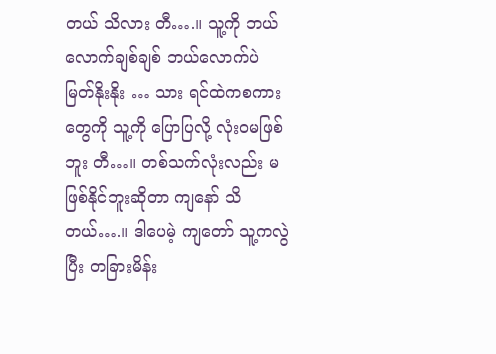တယ် သိလား တီ….။ သူ့ကို ဘယ်လောက်ချစ်ချစ် ဘယ်လောက်ပဲ မြတ်နိုးနိုး … သား ရင်ထဲကစကားတွေကို သူ့ကို ပြောပြလို့ လုံးဝမဖြစ်ဘူး တီ…။ တစ်သက်လုံးလည်း မဖြစ်နိုင်ဘူးဆိုတာ ကျနော် သိတယ်….။ ဒါပေမဲ့ ကျတော် သူ့ကလွဲပြီး တခြားမိန်း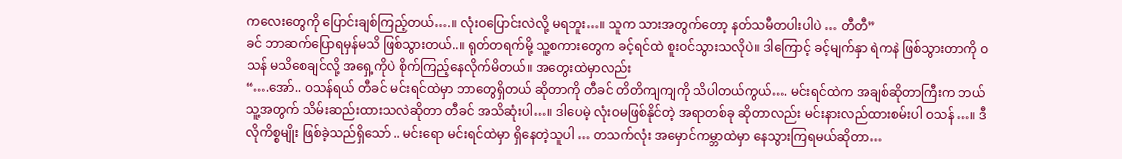ကလေးတွေကို ပြောင်းချစ်ကြည့်တယ်….။ လုံးဝပြောင်းလဲလို့ မရဘူး…။ သူက သားအတွက်တော့ နတ်သမီတပါးပါပဲ … တီတီ”
ခင် ဘာဆက်ပြောရမှန်မသိ ဖြစ်သွားတယ်..။ ရုတ်တရက်မို့ သူ့စကားတွေက ခင့်ရင်ထဲ စူးဝင်သွားသလိုပဲ။ ဒါကြောင့် ခင့်မျက်နှာ ရဲကနဲ ဖြစ်သွားတာကို ဝသန် မသိစေချင်လို့ အရှေ့ကိုပဲ စိုက်ကြည့်နေလိုက်မိတယ်။ အတွေးထဲမှာလည်း
“….အော်.. ဝသန်ရယ် တီခင် မင်းရင်ထဲမှာ ဘာတွေရှိတယ် ဆိုတာကို တီခင် တိတိကျကျကို သိပါတယ်ကွယ်…. မင်းရင်ထဲက အချစ်ဆိုတာကြီးက ဘယ်သူ့အတွက် သိမ်းဆည်းထားသလဲဆိုတာ တီခင် အသိဆုံးပါ…။ ဒါပေမဲ့ လုံးဝမဖြစ်နိုင်တဲ့ အရာတစ်ခု ဆိုတာလည်း မင်းနားလည်ထားစမ်းပါ ဝသန်…။ ဒီလိုကိစ္စမျိုး ဖြစ်ခဲ့သည်ရှိသော် .. မင်းရော မင်းရင်ထဲမှာ ရှိနေတဲ့သူပါ … တသက်လုံး အမှောင်ကမ္ဘာထဲမှာ နေသွားကြရမယ်ဆိုတာ…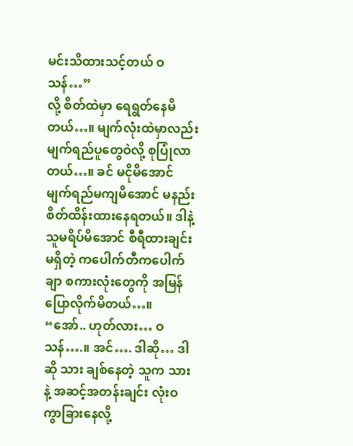မင်းသိထားသင့်တယ် ဝသန်…”
လို့ စိတ်ထဲမှာ ရေရွတ်နေမိတယ်…။ မျက်လုံးထဲမှာလည်း မျက်ရည်ပူတွေဝဲလို့ စုပြုံလာတယ်…။ ခင် မငိုမိအောင် မျက်ရည်မကျမိအောင် မနည်း စိတ်ထိန်းထားနေရတယ်။ ဒါနဲ့ သူမရိပ်မိအောင် စီရီထားချင်း မရှိတဲ့ ကပေါက်တီကပေါက်ချာ စကားလုံးတွေကို အမြန်ပြောလိုက်မိတယ်…။
“အော်.. ဟုတ်လား… ဝသန်….။ အင်…. ဒါဆို… ဒါဆို သား ချစ်နေတဲ့ သူက သားနဲ့ အဆင့်အတန်းချင်း လုံးဝကွာခြားနေလို့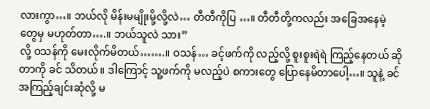လားကွာ…။ ဘယ်လို မိန်းမမျိုးမို့လို့လဲ… တီတီကိုပြ …။ တီတီတို့ကလည်း အခြေအနေမဲ့တွေမှ မဟုတ်တာ….။ ဘယ်သူလဲ သား”
လို့ ဝသန်ကို မေးလိုက်မိတယ်…….။ ဝသန်… ခင့်ဖက်ကို လည့်လို့ စူးစူးရဲရဲ ကြည့်နေတယ် ဆိုတာကို ခင် သိတယ်။ ဒါကြောင့် သူ့ဖက်ကို မလည့်ပဲ စကားတွေ ပြောနေမိတာပေါ့…။ သူနဲ့ ခင် အကြည့်ချင်းဆုံလို့ မ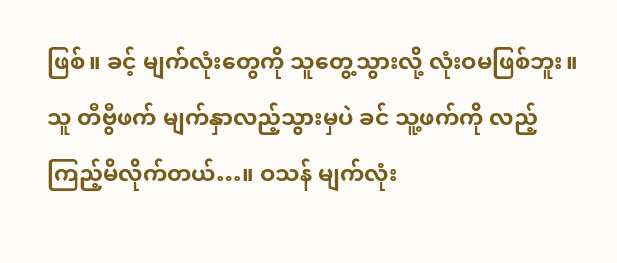ဖြစ်။ ခင့် မျက်လုံးတွေကို သူတွေ့သွားလို့ လုံးဝမဖြစ်ဘူး။
သူ တီဗွီဖက် မျက်နှာလည့်သွားမှပဲ ခင် သူ့ဖက်ကို လည့်ကြည့်မိလိုက်တယ်…။ ဝသန် မျက်လုံး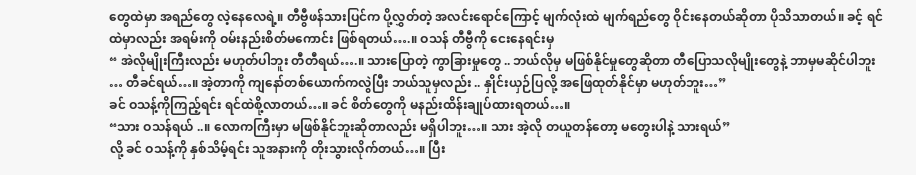တွေထဲမှာ အရည်တွေ လဲ့နေလေရဲ့။ တီဗွီဖန်သားပြင်က ပို့လွှတ်တဲ့ အလင်းရောင်ကြောင့် မျက်လုံးထဲ မျက်ရည်တွေ ဝိုင်းနေတယ်ဆိုတာ ပိုသိသာတယ်။ ခင့် ရင်ထဲမှာလည်း အရမ်းကို ဝမ်းနည်းစိတ်မကောင်း ဖြစ်ရတယ်….။ ဝသန် တီဗွီကို ငေးနေရင်းမှ
“ အဲလိုမျိုးကြီးလည်း မဟုတ်ပါဘူး တီတီရယ်….။ သားပြောတဲ့ ကွာခြားမှုတွေ .. ဘယ်လိုမှ မဖြစ်နိုင်မှုတွေဆိုတာ တီပြောသလိုမျိုးတွေနဲ့ ဘာမှမဆိုင်ပါဘူး … တီခင်ရယ်…။ အဲ့တာကို ကျနော်တစ်ယောက်ကလွဲပြီး ဘယ်သူမှလည်း .. နှိုင်းယှဉ်ပြလို့ အဖြေထုတ်နိုင်မှာ မဟုတ်ဘူး…”
ခင် ဝသန့်ကိုကြည့်ရင်း ရင်ထဲစို့လာတယ်…။ ခင် စိတ်တွေကို မနည်းထိန်းချုပ်ထားရတယ်…။
“သား ဝသန်ရယ် ..။ လောကကြီးမှာ မဖြစ်နိုင်ဘူးဆိုတာလည်း မရှိပါဘူး…။ သား အဲ့လို တယူတန်တော့ မတွေးပါနဲ့ သားရယ်”
လို့ ခင် ဝသန့်ကို နှစ်သိမ့်ရင်း သူအနားကို တိုးသွားလိုက်တယ်…။ ပြီး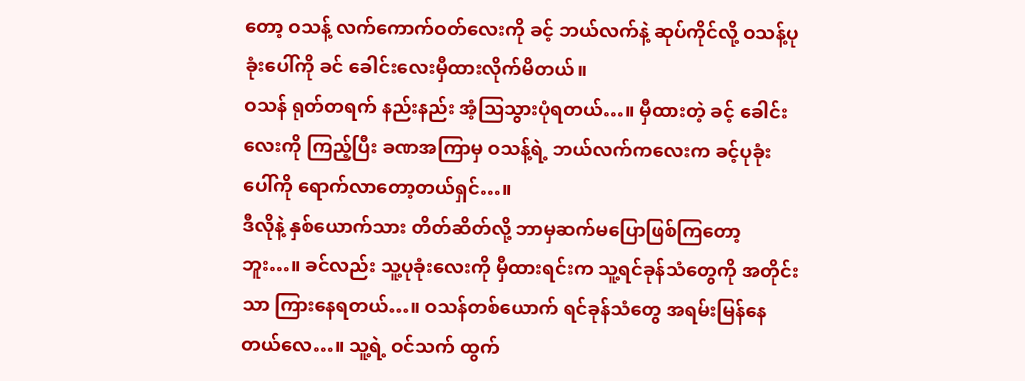တော့ ဝသန့် လက်ကောက်ဝတ်လေးကို ခင့် ဘယ်လက်နဲ့ ဆုပ်ကိုင်လို့ ဝသန့်ပုခုံးပေါ်ကို ခင် ခေါင်းလေးမှီထားလိုက်မိတယ်။
ဝသန် ရုတ်တရက် နည်းနည်း အံ့သြသွားပုံရတယ်…။ မှီထားတဲ့ ခင့် ခေါင်းလေးကို ကြည့်ပြီး ခဏအကြာမှ ဝသန့်ရဲ့ ဘယ်လက်ကလေးက ခင့်ပုခုံးပေါ်ကို ရောက်လာတော့တယ်ရှင်…။
ဒီလိုနဲ့ နှစ်ယောက်သား တိတ်ဆိတ်လို့ ဘာမှဆက်မပြောဖြစ်ကြတော့ဘူး…။ ခင်လည်း သူ့ပုခုံးလေးကို မှီထားရင်းက သူ့ရင်ခုန်သံတွေကို အတိုင်းသာ ကြားနေရတယ်…။ ဝသန်တစ်ယောက် ရင်ခုန်သံတွေ အရမ်းမြန်နေတယ်လေ…။ သူ့ရဲ့ ဝင်သက် ထွက်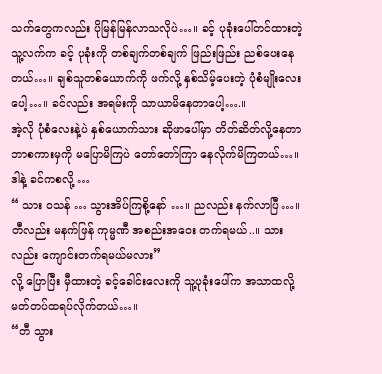သက်တွေကလည်း ပိုမြန်မြန်လာသလိုပဲ…။ ခင့် ပုခုံးပေါ်တင်ထားတဲ့ သူ့လက်က ခင့် ပုခုံးကို တစ်ချက်တစ်ချက် ဖြည်းဖြည်း ညစ်ပေးနေတယ်…။ ချစ်သူတစ်ယောက်ကို ဖက်လို့ နှစ်သိမ့်ပေးတဲ့ ပုံစံမျိုးလေးပေါ့…။ ခင်လည်း အရမ်းကို သာယာမိနေတာပေါ့….။
အဲ့လို ပုံစံလေးနဲ့ပဲ နှစ်ယောက်သား ဆိုဖာပေါ်မှာ တိတ်ဆိတ်လို့နေတာ ဘာစကားမှကို မပြောမိကြပဲ တော်တော်ကြာ နေလိုက်မိကြတယ်…။ ဒါနဲ့ ခင်ကစလို့ …
“ သား ဝသန် … သွားအိပ်ကြစို့နော် …။ ညလည်း နက်လာပြီ…။ တီလည်း မနက်ဖြန် ကုမ္မဏီ အစည်းအဝေး တက်ရမယ်..။ သားလည်း ကျောင်းတက်ရမယ်မလား”
လို့ ပြောပြီး မှီထားတဲ့ ခင့်ခေါင်းလေးကို သူ့ပုခုံးပေါ်က အသာထလို့ မတ်တပ်ထရပ်လိုက်တယ်…။
“တီ သွား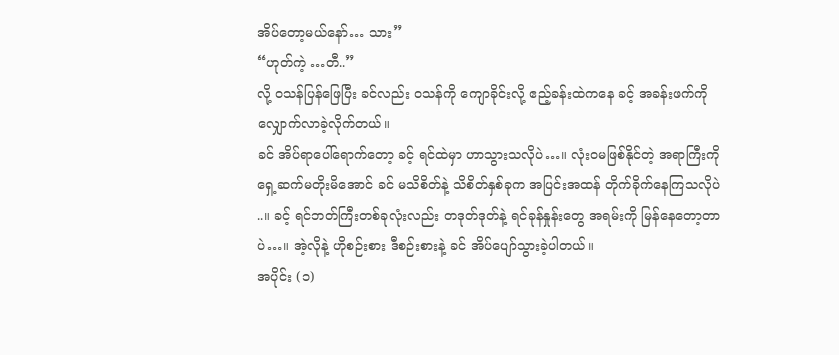အိပ်တော့မယ်နော်… သား”
“ဟုတ်ကဲ့ …တီ..”
လို့ ဝသန်ပြန်ဖြေပြီး ခင်လည်း ဝသန်ကို ကျောခိုင်းလို့ ဧည့်ခန်းထဲကနေ ခင့် အခန်းဖက်ကို လျှောက်လာခဲ့လိုက်တယ်။
ခင် အိပ်ရာပေါ်ရောက်တော့ ခင့် ရင်ထဲမှာ ဟာသွားသလိုပဲ…။ လုံးဝမဖြစ်နိုင်တဲ့ အရာကြီးကို ရှေ့ဆက်မတိုးမိအောင် ခင် မသိစိတ်နဲ့ သိစိတ်နှစ်ခုက အပြင်းအထန် တိုက်ခိုက်နေကြသလိုပဲ ..။ ခင့် ရင်ဘတ်ကြီးတစ်ခုလုံးလည်း တဒုတ်ဒုတ်နဲ့ ရင်ခုန်နှုန်းတွေ အရမ်းကို မြန်နေတော့တာပဲ…။ အဲ့လိုနဲ့ ဟိုစဉ်းစား ဒီစဉ်းစားနဲ့ ခင် အိပ်ပျော်သွားခဲ့ပါတယ်။
အပိုင်း (၁)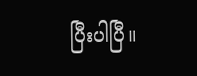ပြီးပါပြီ။